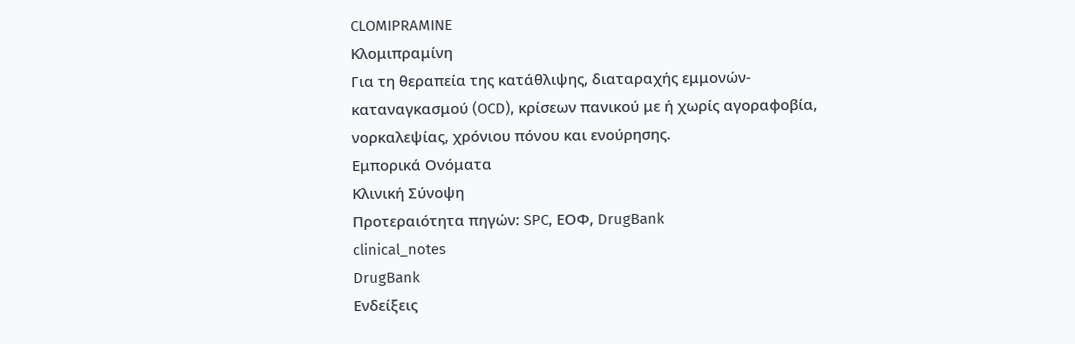CLOMIPRAMINE
Κλομιπραμίνη
Για τη θεραπεία της κατάθλιψης, διαταραχής εμμονών-καταναγκασμού (OCD), κρίσεων πανικού με ή χωρίς αγοραφοβία, νορκαλεψίας, χρόνιου πόνου και ενούρησης.
Εμπορικά Ονόματα
Κλινική Σύνοψη
Προτεραιότητα πηγών: SPC, ΕΟΦ, DrugBank
clinical_notes
DrugBank
Ενδείξεις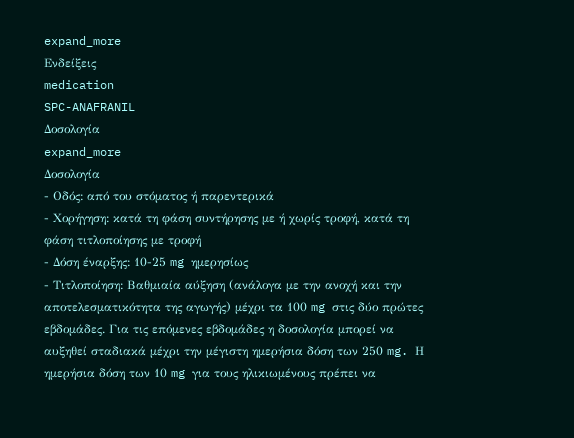expand_more
Ενδείξεις
medication
SPC-ANAFRANIL
Δοσολογία
expand_more
Δοσολογία
- Οδός: από του στόματος ή παρεντερικά
- Χορήγηση: κατά τη φάση συντήρησης με ή χωρίς τροφή, κατά τη φάση τιτλοποίησης με τροφή
- Δόση έναρξης: 10-25 mg ημερησίως
- Τιτλοποίηση: Βαθμιαία αύξηση (ανάλογα με την ανοχή και την αποτελεσματικότητα της αγωγής) μέχρι τα 100 mg στις δύο πρώτες εβδομάδες. Για τις επόμενες εβδομάδες η δοσολογία μπορεί να αυξηθεί σταδιακά μέχρι την μέγιστη ημερήσια δόση των 250 mg. Η ημερήσια δόση των 10 mg για τους ηλικιωμένους πρέπει να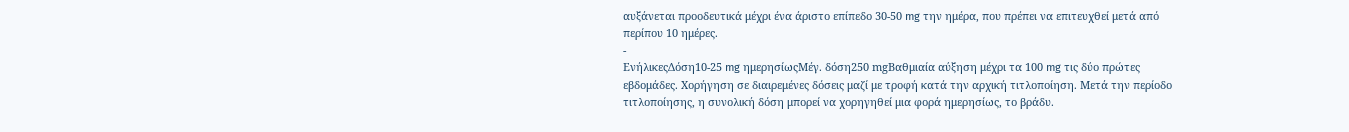αυξάνεται προοδευτικά μέχρι ένα άριστο επίπεδο 30-50 mg την ημέρα, που πρέπει να επιτευχθεί μετά από περίπου 10 ημέρες.
-
ΕνήλικεςΔόση10-25 mg ημερησίωςΜέγ. δόση250 mgΒαθμιαία αύξηση μέχρι τα 100 mg τις δύο πρώτες εβδομάδες. Χορήγηση σε διαιρεμένες δόσεις μαζί με τροφή κατά την αρχική τιτλοποίηση. Μετά την περίοδο τιτλοποίησης, η συνολική δόση μπορεί να χορηγηθεί μια φορά ημερησίως, το βράδυ.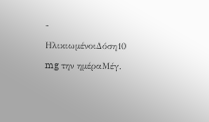-
ΗλικιωμένοιΔόση10 mg την ημέραΜέγ.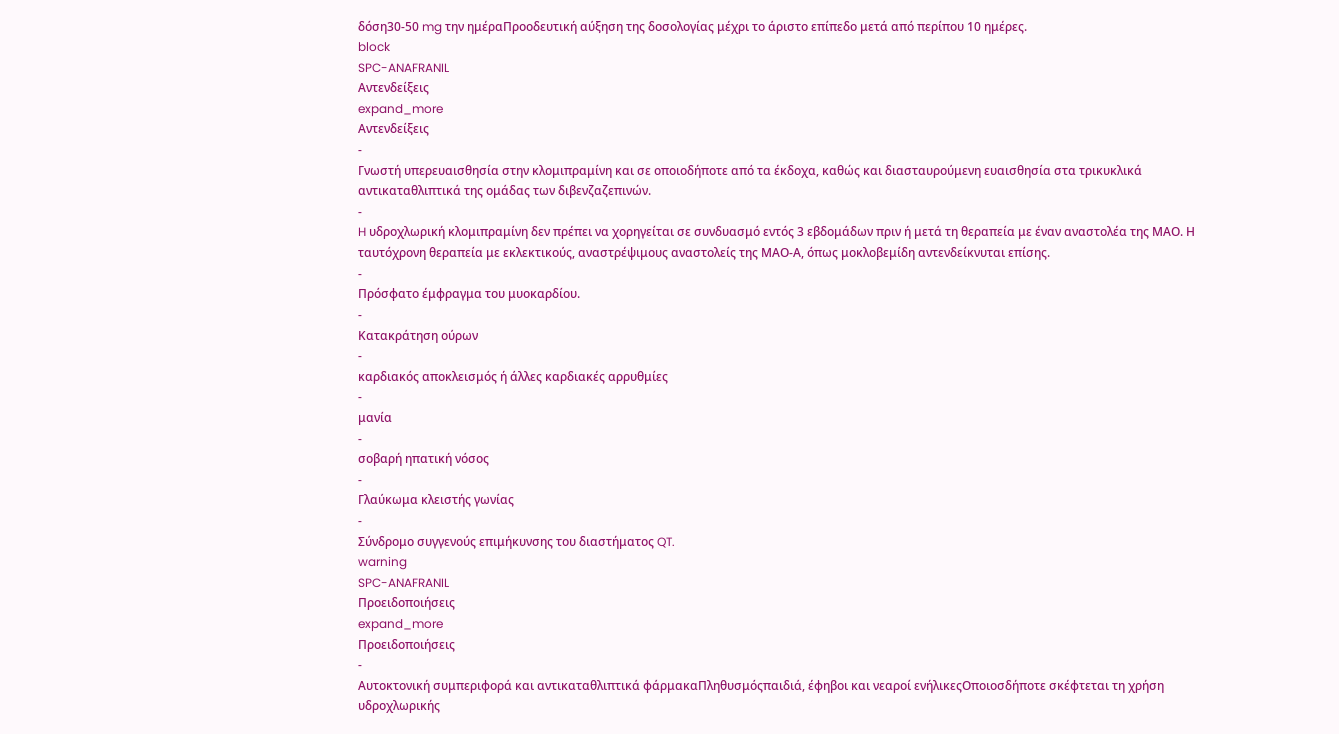δόση30-50 mg την ημέραΠροοδευτική αύξηση της δοσολογίας μέχρι το άριστο επίπεδο μετά από περίπου 10 ημέρες.
block
SPC-ANAFRANIL
Αντενδείξεις
expand_more
Αντενδείξεις
-
Γνωστή υπερευαισθησία στην κλομιπραμίνη και σε οποιοδήποτε από τα έκδοχα, καθώς και διασταυρούμενη ευαισθησία στα τρικυκλικά αντικαταθλιπτικά της ομάδας των διβενζαζεπινών.
-
H υδροχλωρική κλομιπραμίνη δεν πρέπει να χορηγείται σε συνδυασμό εντός 3 εβδομάδων πριν ή μετά τη θεραπεία με έναν αναστολέα της ΜΑΟ. Η ταυτόχρονη θεραπεία με εκλεκτικούς, αναστρέψιμους αναστολείς της ΜΑΟ-Α, όπως μοκλοβεμίδη αντενδείκνυται επίσης.
-
Πρόσφατο έμφραγμα του μυοκαρδίου.
-
Κατακράτηση ούρων
-
καρδιακός αποκλεισμός ή άλλες καρδιακές αρρυθμίες
-
μανία
-
σοβαρή ηπατική νόσος
-
Γλαύκωμα κλειστής γωνίας
-
Σύνδρομο συγγενούς επιμήκυνσης του διαστήματος QT.
warning
SPC-ANAFRANIL
Προειδοποιήσεις
expand_more
Προειδοποιήσεις
-
Αυτοκτονική συμπεριφορά και αντικαταθλιπτικά φάρμακαΠληθυσμόςπαιδιά, έφηβοι και νεαροί ενήλικεςΟποιοσδήποτε σκέφτεται τη χρήση υδροχλωρικής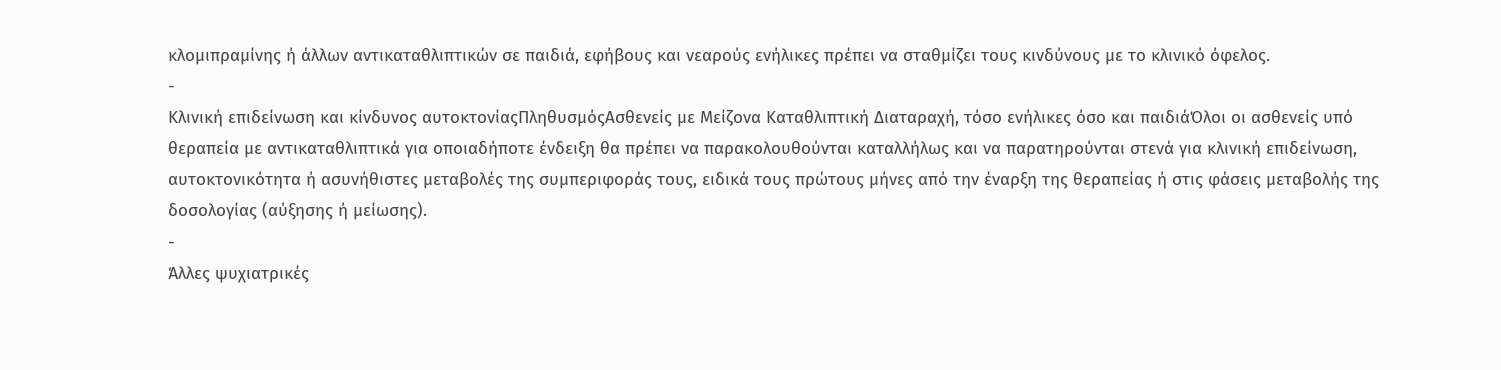κλομιπραμίνης ή άλλων αντικαταθλιπτικών σε παιδιά, εφήβους και νεαρούς ενήλικες πρέπει να σταθμίζει τους κινδύνους με το κλινικό όφελος.
-
Κλινική επιδείνωση και κίνδυνος αυτοκτονίαςΠληθυσμόςΑσθενείς με Μείζονα Καταθλιπτική Διαταραχή, τόσο ενήλικες όσο και παιδιάΌλοι οι ασθενείς υπό θεραπεία με αντικαταθλιπτικά για οποιαδήποτε ένδειξη θα πρέπει να παρακολουθούνται καταλλήλως και να παρατηρούνται στενά για κλινική επιδείνωση, αυτοκτονικότητα ή ασυνήθιστες μεταβολές της συμπεριφοράς τους, ειδικά τους πρώτους μήνες από την έναρξη της θεραπείας ή στις φάσεις μεταβολής της δοσολογίας (αύξησης ή μείωσης).
-
Άλλες ψυχιατρικές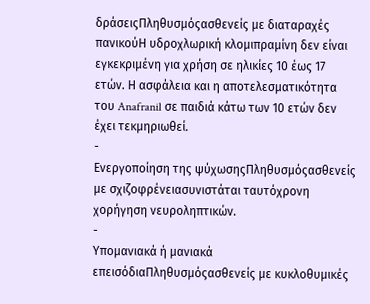δράσειςΠληθυσμόςασθενείς με διαταραχές πανικούΗ υδροχλωρική κλομιπραμίνη δεν είναι εγκεκριμένη για χρήση σε ηλικίες 10 έως 17 ετών. Η ασφάλεια και η αποτελεσματικότητα του Anafranil σε παιδιά κάτω των 10 ετών δεν έχει τεκμηριωθεί.
-
Ενεργοποίηση της ψύχωσηςΠληθυσμόςασθενείς με σχιζοφρένειασυνιστάται ταυτόχρονη χορήγηση νευροληπτικών.
-
Υπομανιακά ή μανιακά επεισόδιαΠληθυσμόςασθενείς με κυκλοθυμικές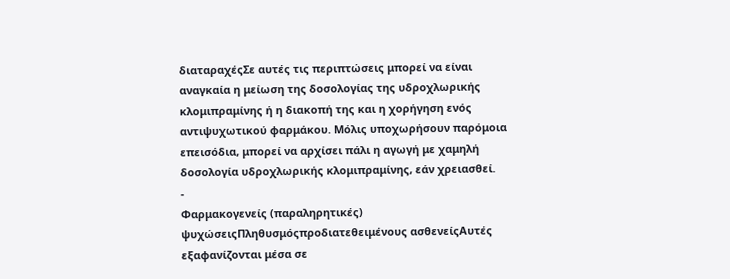διαταραχέςΣε αυτές τις περιπτώσεις μπορεί να είναι αναγκαία η μείωση της δοσολογίας της υδροχλωρικής κλομιπραμίνης ή η διακοπή της και η χορήγηση ενός αντιψυχωτικού φαρμάκου. Μόλις υποχωρήσουν παρόμοια επεισόδια, μπορεί να αρχίσει πάλι η αγωγή με χαμηλή δοσολογία υδροχλωρικής κλομιπραμίνης, εάν χρειασθεί.
-
Φαρμακογενείς (παραληρητικές) ψυχώσειςΠληθυσμόςπροδιατεθειμένους ασθενείςΑυτές εξαφανίζονται μέσα σε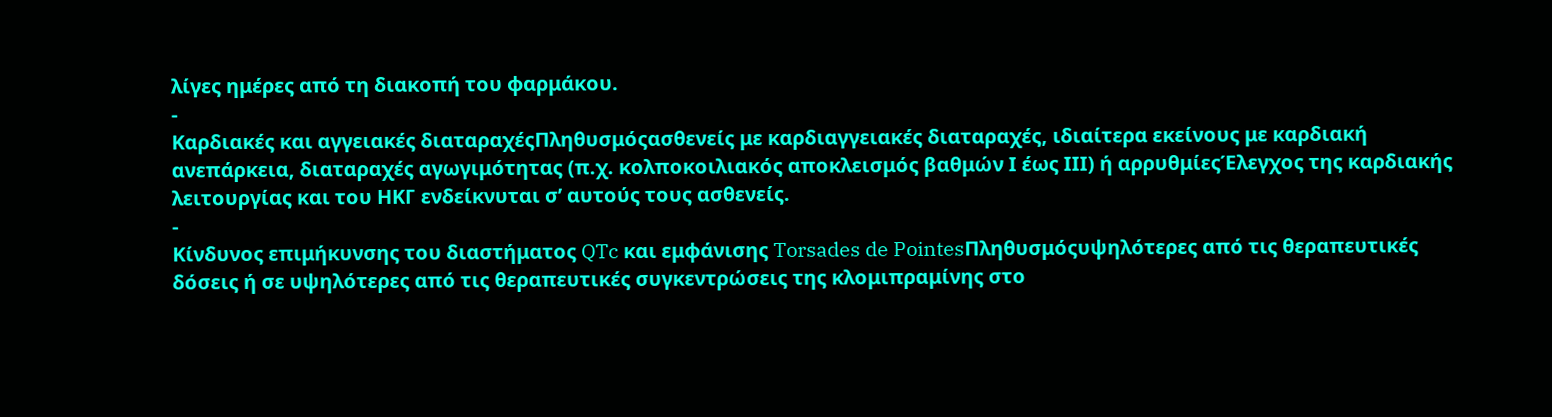λίγες ημέρες από τη διακοπή του φαρμάκου.
-
Καρδιακές και αγγειακές διαταραχέςΠληθυσμόςασθενείς με καρδιαγγειακές διαταραχές, ιδιαίτερα εκείνους με καρδιακή ανεπάρκεια, διαταραχές αγωγιμότητας (π.χ. κολποκοιλιακός αποκλεισμός βαθμών Ι έως ΙΙΙ) ή αρρυθμίεςΈλεγχος της καρδιακής λειτουργίας και του ΗΚΓ ενδείκνυται σ’ αυτούς τους ασθενείς.
-
Κίνδυνος επιμήκυνσης του διαστήματος QTc και εμφάνισης Torsades de PointesΠληθυσμόςυψηλότερες από τις θεραπευτικές δόσεις ή σε υψηλότερες από τις θεραπευτικές συγκεντρώσεις της κλομιπραμίνης στο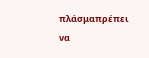πλάσμαπρέπει να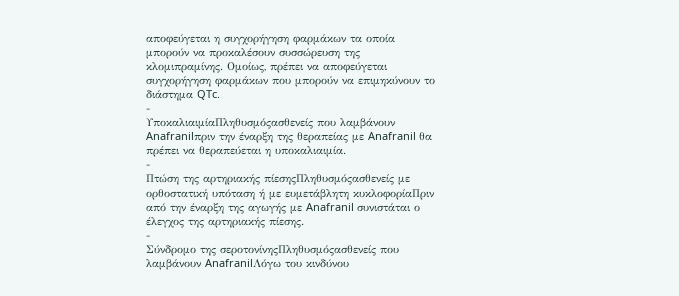αποφεύγεται η συγχορήγηση φαρμάκων τα οποία μπορούν να προκαλέσουν συσσώρευση της κλομιπραμίνης. Ομοίως, πρέπει να αποφεύγεται συγχορήγηση φαρμάκων που μπορούν να επιμηκύνουν το διάστημα QTc.
-
ΥποκαλιαιμίαΠληθυσμόςασθενείς που λαμβάνουν Anafranilπριν την έναρξη της θεραπείας με Anafranil θα πρέπει να θεραπεύεται η υποκαλιαιμία.
-
Πτώση της αρτηριακής πίεσηςΠληθυσμόςασθενείς με ορθοστατική υπόταση ή με ευμετάβλητη κυκλοφορίαΠριν από την έναρξη της αγωγής με Anafranil συνιστάται ο έλεγχος της αρτηριακής πίεσης.
-
Σύνδρομο της σεροτονίνηςΠληθυσμόςασθενείς που λαμβάνουν AnafranilΛόγω του κινδύνου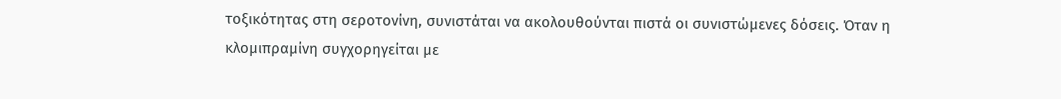τοξικότητας στη σεροτονίνη, συνιστάται να ακολουθούνται πιστά οι συνιστώμενες δόσεις. Όταν η κλομιπραμίνη συγχορηγείται με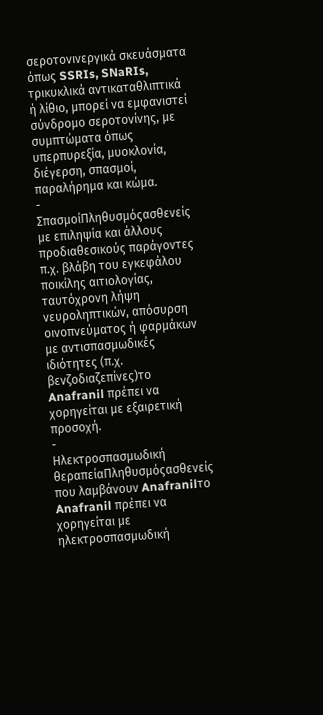σεροτονινεργικά σκευάσματα όπως SSRIs, SNaRIs, τρικυκλικά αντικαταθλιπτικά ή λίθιο, μπορεί να εμφανιστεί σύνδρομο σεροτονίνης, με συμπτώματα όπως υπερπυρεξία, μυοκλονία, διέγερση, σπασμοί, παραλήρημα και κώμα.
-
ΣπασμοίΠληθυσμόςασθενείς με επιληψία και άλλους προδιαθεσικούς παράγοντες π.χ. βλάβη του εγκεφάλου ποικίλης αιτιολογίας, ταυτόχρονη λήψη νευροληπτικών, απόσυρση οινοπνεύματος ή φαρμάκων με αντισπασμωδικές ιδιότητες (π.χ. βενζοδιαζεπίνες)το Anafranil πρέπει να χορηγείται με εξαιρετική προσοχή.
-
Ηλεκτροσπασμωδική θεραπείαΠληθυσμόςασθενείς που λαμβάνουν Anafranilτο Anafranil πρέπει να χορηγείται με ηλεκτροσπασμωδική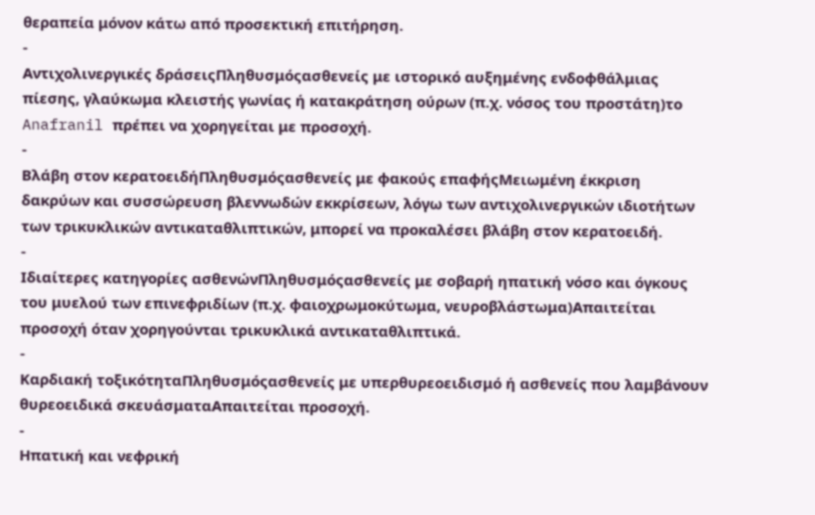θεραπεία μόνον κάτω από προσεκτική επιτήρηση.
-
Αντιχολινεργικές δράσειςΠληθυσμόςασθενείς με ιστορικό αυξημένης ενδοφθάλμιας πίεσης, γλαύκωμα κλειστής γωνίας ή κατακράτηση ούρων (π.χ. νόσος του προστάτη)το Anafranil πρέπει να χορηγείται με προσοχή.
-
Βλάβη στον κερατοειδήΠληθυσμόςασθενείς με φακούς επαφήςΜειωμένη έκκριση δακρύων και συσσώρευση βλεννωδών εκκρίσεων, λόγω των αντιχολινεργικών ιδιοτήτων των τρικυκλικών αντικαταθλιπτικών, μπορεί να προκαλέσει βλάβη στον κερατοειδή.
-
Ιδιαίτερες κατηγορίες ασθενώνΠληθυσμόςασθενείς με σοβαρή ηπατική νόσο και όγκους του μυελού των επινεφριδίων (π.χ. φαιοχρωμοκύτωμα, νευροβλάστωμα)Απαιτείται προσοχή όταν χορηγούνται τρικυκλικά αντικαταθλιπτικά.
-
Καρδιακή τοξικότηταΠληθυσμόςασθενείς με υπερθυρεοειδισμό ή ασθενείς που λαμβάνουν θυρεοειδικά σκευάσματαΑπαιτείται προσοχή.
-
Ηπατική και νεφρική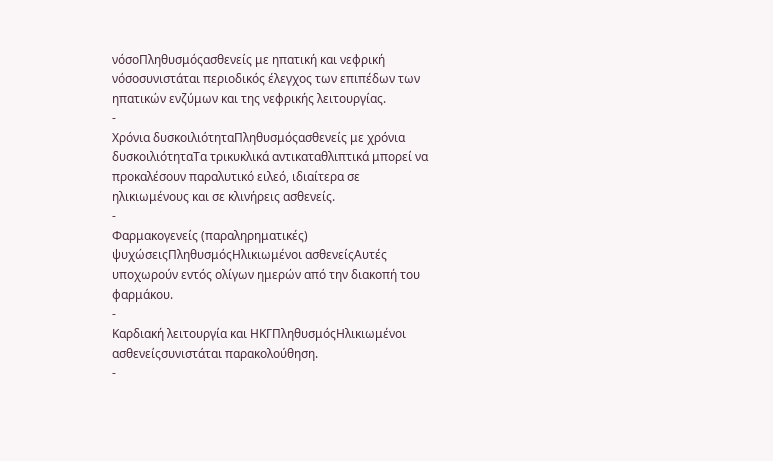νόσοΠληθυσμόςασθενείς με ηπατική και νεφρική νόσοσυνιστάται περιοδικός έλεγχος των επιπέδων των ηπατικών ενζύμων και της νεφρικής λειτουργίας.
-
Χρόνια δυσκοιλιότηταΠληθυσμόςασθενείς με χρόνια δυσκοιλιότηταΤα τρικυκλικά αντικαταθλιπτικά μπορεί να προκαλέσουν παραλυτικό ειλεό, ιδιαίτερα σε ηλικιωμένους και σε κλινήρεις ασθενείς.
-
Φαρμακογενείς (παραληρηματικές) ψυχώσειςΠληθυσμόςΗλικιωμένοι ασθενείςΑυτές υποχωρούν εντός ολίγων ημερών από την διακοπή του φαρμάκου.
-
Καρδιακή λειτουργία και ΗΚΓΠληθυσμόςΗλικιωμένοι ασθενείςσυνιστάται παρακολούθηση.
-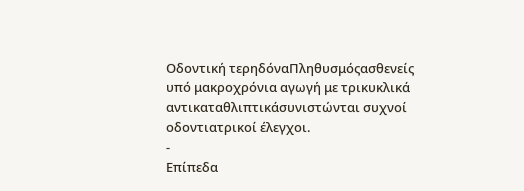Οδοντική τερηδόναΠληθυσμόςασθενείς υπό μακροχρόνια αγωγή με τρικυκλικά αντικαταθλιπτικάσυνιστώνται συχνοί οδοντιατρικοί έλεγχοι.
-
Επίπεδα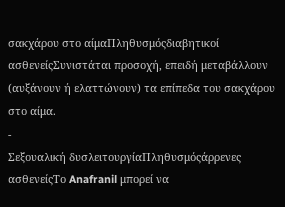σακχάρου στο αίμαΠληθυσμόςδιαβητικοί ασθενείςΣυνιστάται προσοχή, επειδή μεταβάλλουν (αυξάνουν ή ελαττώνουν) τα επίπεδα του σακχάρου στο αίμα.
-
Σεξουαλική δυσλειτουργίαΠληθυσμόςάρρενες ασθενείςΤο Anafranil μπορεί να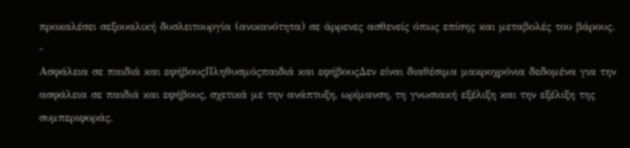προκαλέσει σεξουαλική δυσλειτουργία (ανικανότητα) σε άρρενες ασθενείς όπως επίσης και μεταβολές του βάρους.
-
Ασφάλεια σε παιδιά και εφήβουςΠληθυσμόςπαιδιά και εφήβουςΔεν είναι διαθέσιμα μακροχρόνια δεδομένα για την ασφάλεια σε παιδιά και εφήβους, σχετικά με την ανάπτυξη, ωρίμανση, τη γνωσιακή εξέλιξη και την εξέλιξη της συμπεριφοράς.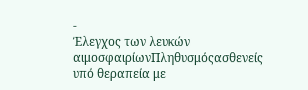-
Έλεγχος των λευκών αιμοσφαιρίωνΠληθυσμόςασθενείς υπό θεραπεία με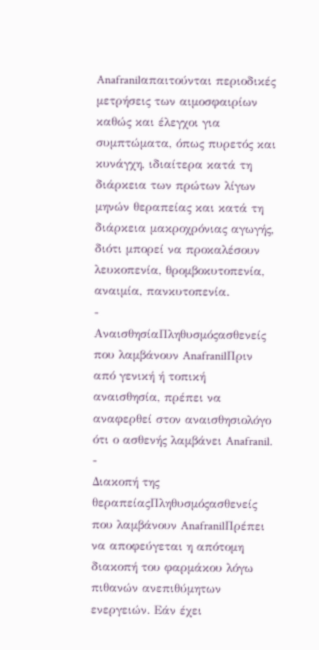Anafranilαπαιτούνται περιοδικές μετρήσεις των αιμοσφαιρίων καθώς και έλεγχοι για συμπτώματα, όπως πυρετός και κυνάγχη, ιδιαίτερα κατά τη διάρκεια των πρώτων λίγων μηνών θεραπείας και κατά τη διάρκεια μακροχρόνιας αγωγής, διότι μπορεί να προκαλέσουν λευκοπενία, θρομβοκυτοπενία, αναιμία, πανκυτοπενία.
-
ΑναισθησίαΠληθυσμόςασθενείς που λαμβάνουν AnafranilΠριν από γενική ή τοπική αναισθησία, πρέπει να αναφερθεί στον αναισθησιολόγο ότι ο ασθενής λαμβάνει Anafranil.
-
Διακοπή της θεραπείαςΠληθυσμόςασθενείς που λαμβάνουν AnafranilΠρέπει να αποφεύγεται η απότομη διακοπή του φαρμάκου λόγω πιθανών ανεπιθύμητων ενεργειών. Εάν έχει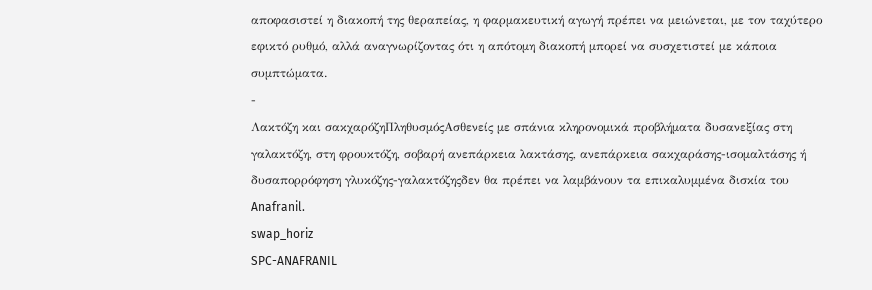αποφασιστεί η διακοπή της θεραπείας, η φαρμακευτική αγωγή πρέπει να μειώνεται, με τον ταχύτερο εφικτό ρυθμό, αλλά αναγνωρίζοντας ότι η απότομη διακοπή μπορεί να συσχετιστεί με κάποια συμπτώματα.
-
Λακτόζη και σακχαρόζηΠληθυσμόςΑσθενείς με σπάνια κληρονομικά προβλήματα δυσανεξίας στη γαλακτόζη, στη φρουκτόζη, σοβαρή ανεπάρκεια λακτάσης, ανεπάρκεια σακχαράσης-ισομαλτάσης ή δυσαπορρόφηση γλυκόζης-γαλακτόζηςδεν θα πρέπει να λαμβάνουν τα επικαλυμμένα δισκία του Anafranil.
swap_horiz
SPC-ANAFRANIL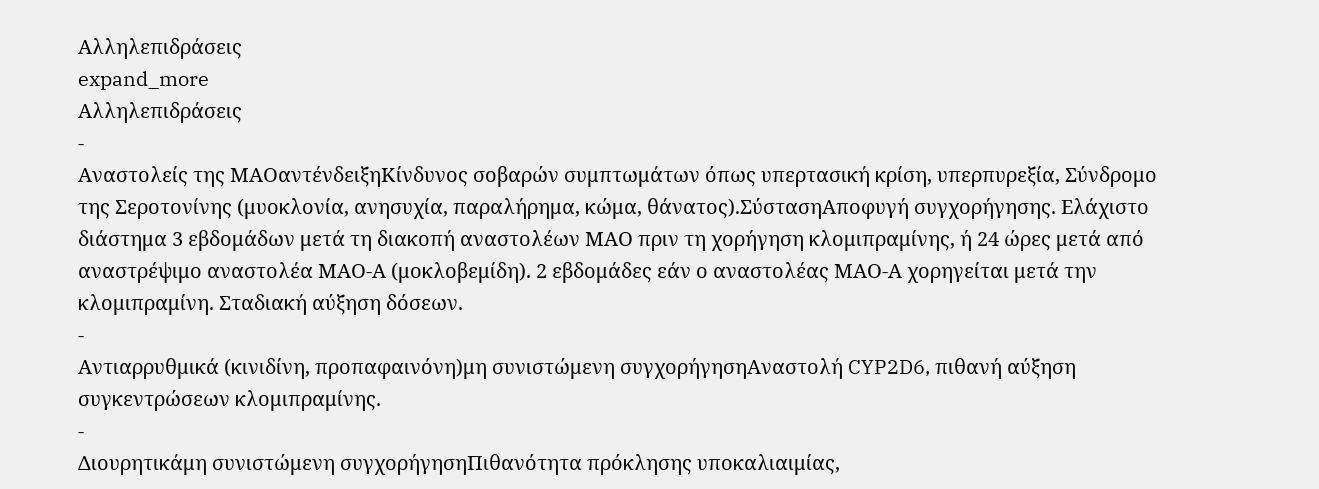Αλληλεπιδράσεις
expand_more
Αλληλεπιδράσεις
-
Αναστολείς της ΜΑΟαντένδειξηΚίνδυνος σοβαρών συμπτωμάτων όπως υπερτασική κρίση, υπερπυρεξία, Σύνδρομο της Σεροτονίνης (μυοκλονία, ανησυχία, παραλήρημα, κώμα, θάνατος).ΣύστασηΑποφυγή συγχορήγησης. Ελάχιστο διάστημα 3 εβδομάδων μετά τη διακοπή αναστολέων ΜΑΟ πριν τη χορήγηση κλομιπραμίνης, ή 24 ώρες μετά από αναστρέψιμο αναστολέα ΜΑΟ-Α (μοκλοβεμίδη). 2 εβδομάδες εάν ο αναστολέας ΜΑΟ-Α χορηγείται μετά την κλομιπραμίνη. Σταδιακή αύξηση δόσεων.
-
Αντιαρρυθμικά (κινιδίνη, προπαφαινόνη)μη συνιστώμενη συγχορήγησηΑναστολή CYP2D6, πιθανή αύξηση συγκεντρώσεων κλομιπραμίνης.
-
Διουρητικάμη συνιστώμενη συγχορήγησηΠιθανότητα πρόκλησης υποκαλιαιμίας,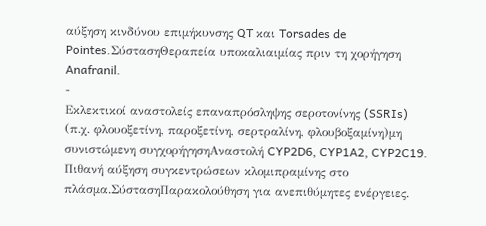αύξηση κινδύνου επιμήκυνσης QT και Torsades de Pointes.ΣύστασηΘεραπεία υποκαλιαιμίας πριν τη χορήγηση Anafranil.
-
Εκλεκτικοί αναστολείς επαναπρόσληψης σεροτονίνης (SSRIs) (π.χ. φλουοξετίνη, παροξετίνη, σερτραλίνη, φλουβοξαμίνη)μη συνιστώμενη συγχορήγησηΑναστολή CYP2D6, CYP1A2, CYP2C19. Πιθανή αύξηση συγκεντρώσεων κλομιπραμίνης στο πλάσμα.ΣύστασηΠαρακολούθηση για ανεπιθύμητες ενέργειες.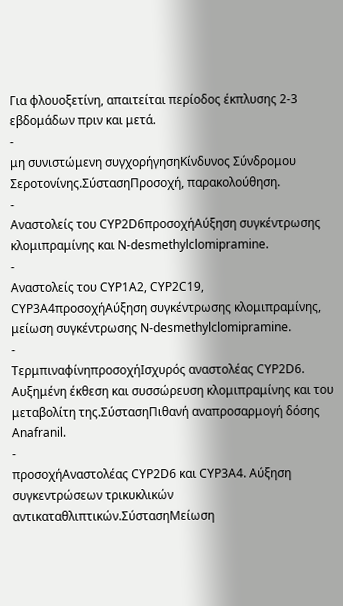Για φλουοξετίνη, απαιτείται περίοδος έκπλυσης 2-3 εβδομάδων πριν και μετά.
-
μη συνιστώμενη συγχορήγησηΚίνδυνος Σύνδρομου Σεροτονίνης.ΣύστασηΠροσοχή, παρακολούθηση.
-
Αναστολείς του CYP2D6προσοχήΑύξηση συγκέντρωσης κλομιπραμίνης και Ν-desmethylclomipramine.
-
Αναστολείς του CYP1A2, CYP2C19, CYP3A4προσοχήΑύξηση συγκέντρωσης κλομιπραμίνης, μείωση συγκέντρωσης Ν-desmethylclomipramine.
-
ΤερμπιναφίνηπροσοχήΙσχυρός αναστολέας CYP2D6. Αυξημένη έκθεση και συσσώρευση κλομιπραμίνης και του μεταβολίτη της.ΣύστασηΠιθανή αναπροσαρμογή δόσης Anafranil.
-
προσοχήΑναστολέας CYP2D6 και CYP3A4. Αύξηση συγκεντρώσεων τρικυκλικών αντικαταθλιπτικών.ΣύστασηΜείωση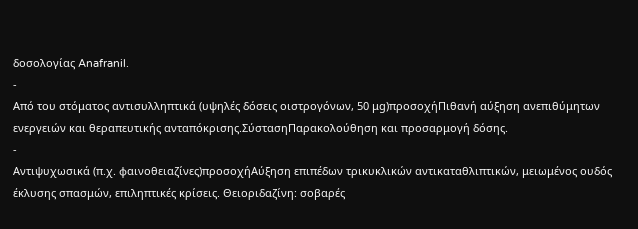δοσολογίας Anafranil.
-
Από του στόματος αντισυλληπτικά (υψηλές δόσεις οιστρογόνων, 50 μg)προσοχήΠιθανή αύξηση ανεπιθύμητων ενεργειών και θεραπευτικής ανταπόκρισης.ΣύστασηΠαρακολούθηση και προσαρμογή δόσης.
-
Αντιψυχωσικά (π.χ. φαινοθειαζίνες)προσοχήΑύξηση επιπέδων τρικυκλικών αντικαταθλιπτικών, μειωμένος ουδός έκλυσης σπασμών, επιληπτικές κρίσεις. Θειοριδαζίνη: σοβαρές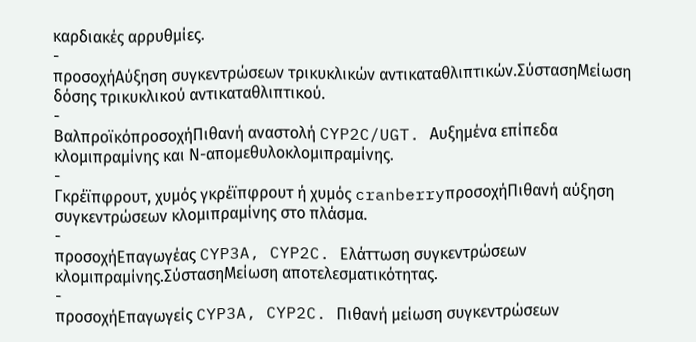καρδιακές αρρυθμίες.
-
προσοχήΑύξηση συγκεντρώσεων τρικυκλικών αντικαταθλιπτικών.ΣύστασηΜείωση δόσης τρικυκλικού αντικαταθλιπτικού.
-
ΒαλπροϊκόπροσοχήΠιθανή αναστολή CYP2C/UGT. Αυξημένα επίπεδα κλομιπραμίνης και Ν-απομεθυλοκλομιπραμίνης.
-
Γκρέϊπφρουτ, χυμός γκρέϊπφρουτ ή χυμός cranberryπροσοχήΠιθανή αύξηση συγκεντρώσεων κλομιπραμίνης στο πλάσμα.
-
προσοχήΕπαγωγέας CYP3A, CYP2C. Ελάττωση συγκεντρώσεων κλομιπραμίνης.ΣύστασηΜείωση αποτελεσματικότητας.
-
προσοχήΕπαγωγείς CYP3A, CYP2C. Πιθανή μείωση συγκεντρώσεων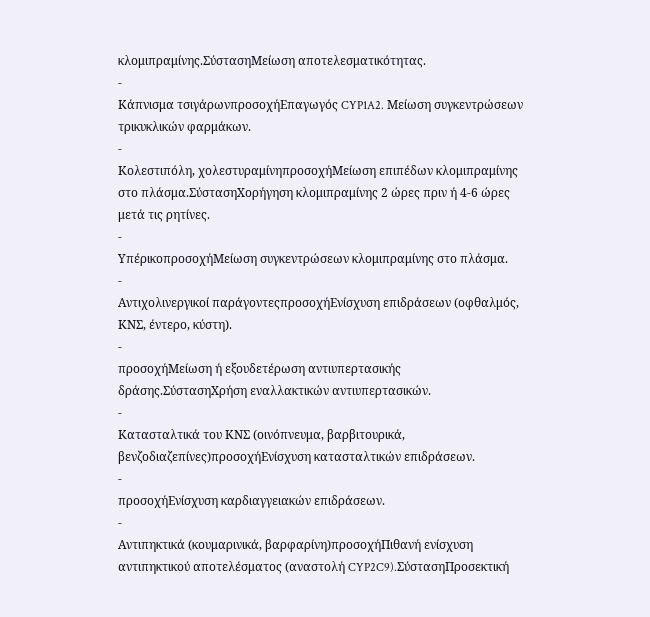κλομιπραμίνης.ΣύστασηΜείωση αποτελεσματικότητας.
-
Κάπνισμα τσιγάρωνπροσοχήΕπαγωγός CYP1A2. Μείωση συγκεντρώσεων τρικυκλικών φαρμάκων.
-
Κολεστιπόλη, χολεστυραμίνηπροσοχήΜείωση επιπέδων κλομιπραμίνης στο πλάσμα.ΣύστασηΧορήγηση κλομιπραμίνης 2 ώρες πριν ή 4-6 ώρες μετά τις ρητίνες.
-
ΥπέρικοπροσοχήΜείωση συγκεντρώσεων κλομιπραμίνης στο πλάσμα.
-
Αντιχολινεργικοί παράγοντεςπροσοχήΕνίσχυση επιδράσεων (οφθαλμός, ΚΝΣ, έντερο, κύστη).
-
προσοχήΜείωση ή εξουδετέρωση αντιυπερτασικής δράσης.ΣύστασηΧρήση εναλλακτικών αντιυπερτασικών.
-
Κατασταλτικά του ΚΝΣ (οινόπνευμα, βαρβιτουρικά, βενζοδιαζεπίνες)προσοχήΕνίσχυση κατασταλτικών επιδράσεων.
-
προσοχήΕνίσχυση καρδιαγγειακών επιδράσεων.
-
Αντιπηκτικά (κουμαρινικά, βαρφαρίνη)προσοχήΠιθανή ενίσχυση αντιπηκτικού αποτελέσματος (αναστολή CYP2C9).ΣύστασηΠροσεκτική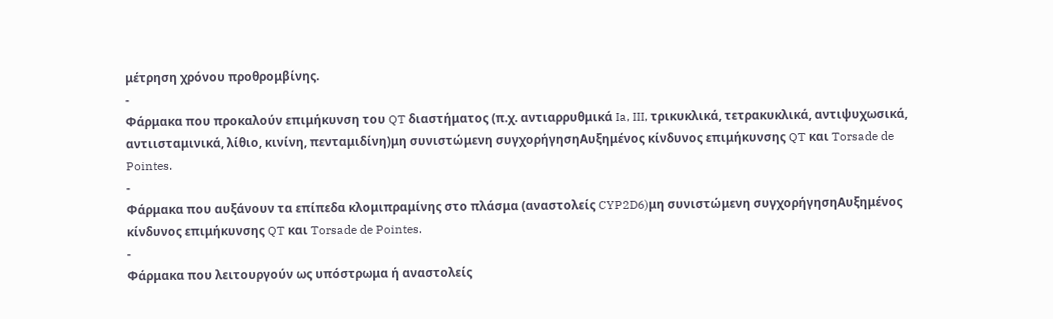μέτρηση χρόνου προθρομβίνης.
-
Φάρμακα που προκαλούν επιμήκυνση του QT διαστήματος (π.χ. αντιαρρυθμικά Ia, III, τρικυκλικά, τετρακυκλικά, αντιψυχωσικά, αντιισταμινικά, λίθιο, κινίνη, πενταμιδίνη)μη συνιστώμενη συγχορήγησηΑυξημένος κίνδυνος επιμήκυνσης QT και Torsade de Pointes.
-
Φάρμακα που αυξάνουν τα επίπεδα κλομιπραμίνης στο πλάσμα (αναστολείς CYP2D6)μη συνιστώμενη συγχορήγησηΑυξημένος κίνδυνος επιμήκυνσης QT και Torsade de Pointes.
-
Φάρμακα που λειτουργούν ως υπόστρωμα ή αναστολείς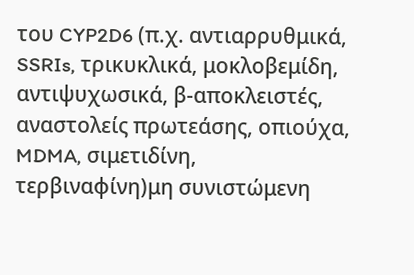του CYP2D6 (π.χ. αντιαρρυθμικά, SSRIs, τρικυκλικά, μοκλοβεμίδη, αντιψυχωσικά, β-αποκλειστές, αναστολείς πρωτεάσης, οπιούχα, MDMA, σιμετιδίνη, τερβιναφίνη)μη συνιστώμενη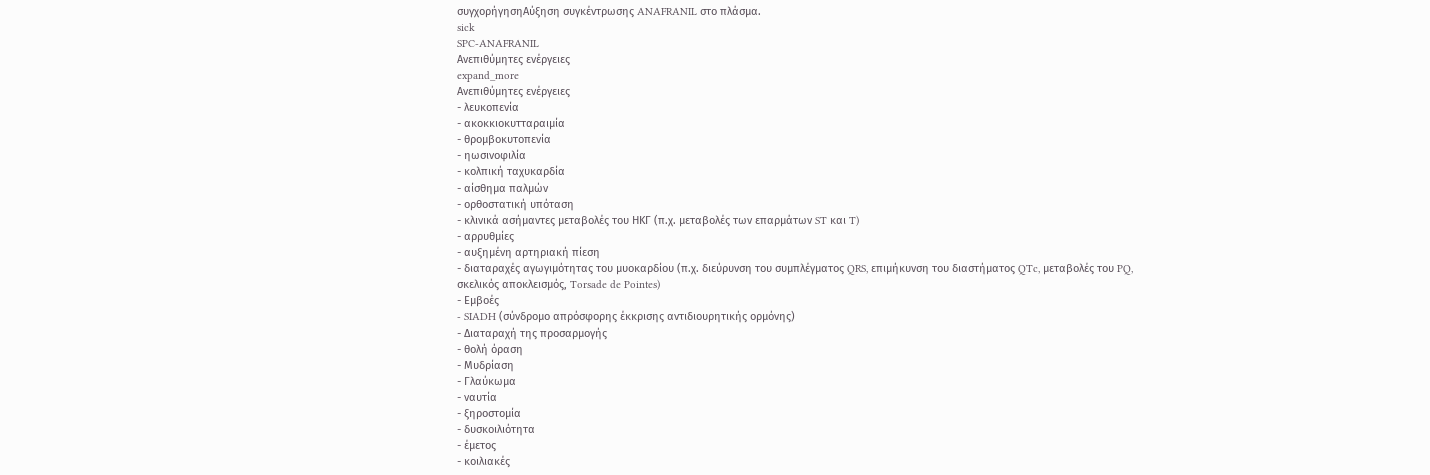συγχορήγησηΑύξηση συγκέντρωσης ANAFRANIL στο πλάσμα.
sick
SPC-ANAFRANIL
Ανεπιθύμητες ενέργειες
expand_more
Ανεπιθύμητες ενέργειες
- λευκοπενία
- ακοκκιοκυτταραιμία
- θρομβοκυτοπενία
- ηωσινοφιλία
- κολπική ταχυκαρδία
- αίσθημα παλμών
- ορθοστατική υπόταση
- κλινικά ασήμαντες μεταβολές του ΗΚΓ (π.χ. μεταβολές των επαρμάτων ST και T)
- αρρυθμίες
- αυξημένη αρτηριακή πίεση
- διαταραχές αγωγιμότητας του μυοκαρδίου (π.χ. διεύρυνση του συμπλέγματος QRS, επιμήκυνση του διαστήματος QTc, μεταβολές του PQ, σκελικός αποκλεισμός, Torsade de Pointes)
- Εμβοές
- SIADH (σύνδρομο απρόσφορης έκκρισης αντιδιουρητικής ορμόνης)
- Διαταραχή της προσαρμογής
- θολή όραση
- Μυδρίαση
- Γλαύκωμα
- ναυτία
- ξηροστομία
- δυσκοιλιότητα
- έμετος
- κοιλιακές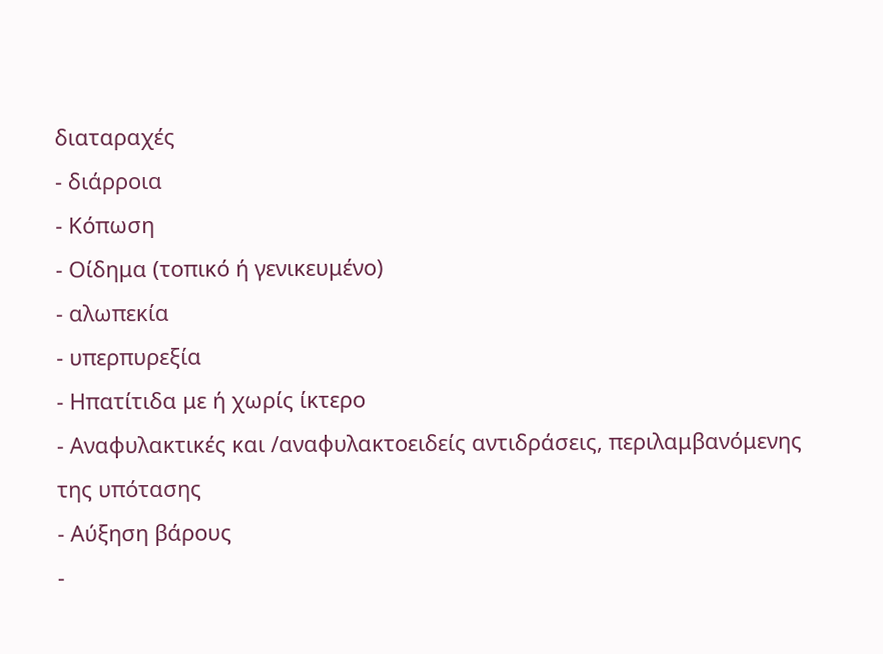διαταραχές
- διάρροια
- Κόπωση
- Οίδημα (τοπικό ή γενικευμένο)
- αλωπεκία
- υπερπυρεξία
- Ηπατίτιδα με ή χωρίς ίκτερο
- Αναφυλακτικές και /αναφυλακτοειδείς αντιδράσεις, περιλαμβανόμενης της υπότασης
- Αύξηση βάρους
-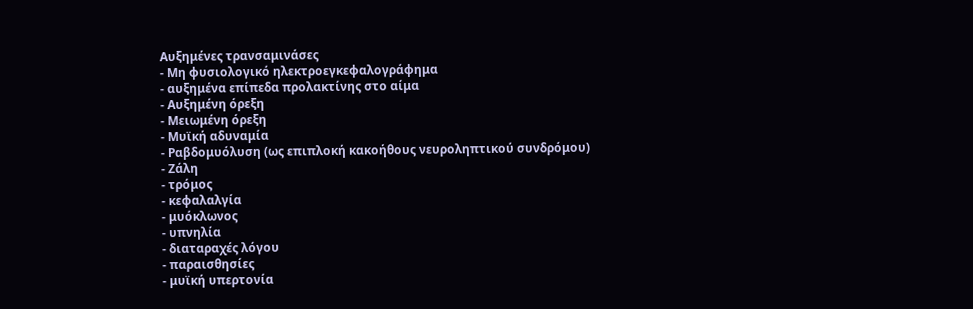Αυξημένες τρανσαμινάσες
- Μη φυσιολογικό ηλεκτροεγκεφαλογράφημα
- αυξημένα επίπεδα προλακτίνης στο αίμα
- Αυξημένη όρεξη
- Μειωμένη όρεξη
- Μυϊκή αδυναμία
- Ραβδομυόλυση (ως επιπλοκή κακοήθους νευροληπτικού συνδρόμου)
- Ζάλη
- τρόμος
- κεφαλαλγία
- μυόκλωνος
- υπνηλία
- διαταραχές λόγου
- παραισθησίες
- μυϊκή υπερτονία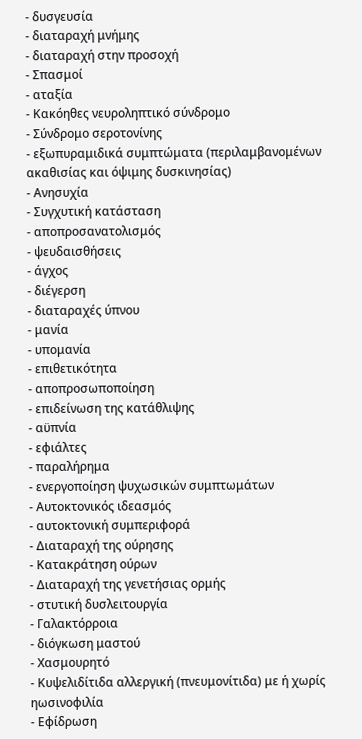- δυσγευσία
- διαταραχή μνήμης
- διαταραχή στην προσοχή
- Σπασμοί
- αταξία
- Κακόηθες νευροληπτικό σύνδρομο
- Σύνδρομο σεροτονίνης
- εξωπυραμιδικά συμπτώματα (περιλαμβανομένων ακαθισίας και όψιμης δυσκινησίας)
- Ανησυχία
- Συγχυτική κατάσταση
- αποπροσανατολισμός
- ψευδαισθήσεις
- άγχος
- διέγερση
- διαταραχές ύπνου
- μανία
- υπομανία
- επιθετικότητα
- αποπροσωποποίηση
- επιδείνωση της κατάθλιψης
- αϋπνία
- εφιάλτες
- παραλήρημα
- ενεργοποίηση ψυχωσικών συμπτωμάτων
- Αυτοκτονικός ιδεασμός
- αυτοκτονική συμπεριφορά
- Διαταραχή της ούρησης
- Κατακράτηση ούρων
- Διαταραχή της γενετήσιας ορμής
- στυτική δυσλειτουργία
- Γαλακτόρροια
- διόγκωση μαστού
- Χασμουρητό
- Κυψελιδίτιδα αλλεργική (πνευμονίτιδα) με ή χωρίς ηωσινοφιλία
- Εφίδρωση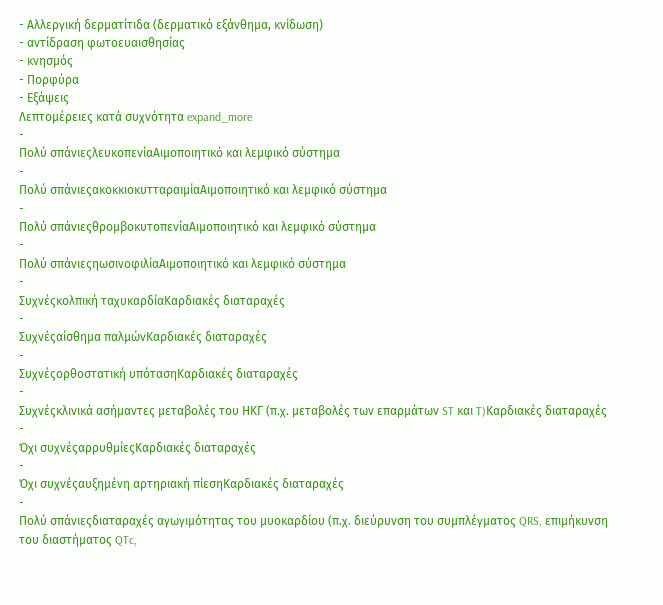- Αλλεργική δερματίτιδα (δερματικό εξάνθημα, κνίδωση)
- αντίδραση φωτοευαισθησίας
- κνησμός
- Πορφύρα
- Εξάψεις
Λεπτομέρειες κατά συχνότητα expand_more
-
Πολύ σπάνιεςλευκοπενίαΑιμοποιητικό και λεμφικό σύστημα
-
Πολύ σπάνιεςακοκκιοκυτταραιμίαΑιμοποιητικό και λεμφικό σύστημα
-
Πολύ σπάνιεςθρομβοκυτοπενίαΑιμοποιητικό και λεμφικό σύστημα
-
Πολύ σπάνιεςηωσινοφιλίαΑιμοποιητικό και λεμφικό σύστημα
-
Συχνέςκολπική ταχυκαρδίαΚαρδιακές διαταραχές
-
Συχνέςαίσθημα παλμώνΚαρδιακές διαταραχές
-
Συχνέςορθοστατική υπότασηΚαρδιακές διαταραχές
-
Συχνέςκλινικά ασήμαντες μεταβολές του ΗΚΓ (π.χ. μεταβολές των επαρμάτων ST και T)Καρδιακές διαταραχές
-
Όχι συχνέςαρρυθμίεςΚαρδιακές διαταραχές
-
Όχι συχνέςαυξημένη αρτηριακή πίεσηΚαρδιακές διαταραχές
-
Πολύ σπάνιεςδιαταραχές αγωγιμότητας του μυοκαρδίου (π.χ. διεύρυνση του συμπλέγματος QRS, επιμήκυνση του διαστήματος QTc,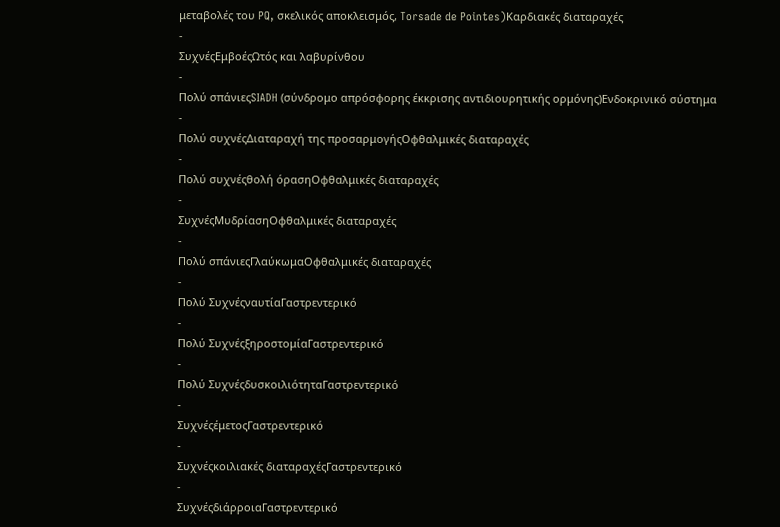μεταβολές του PQ, σκελικός αποκλεισμός, Torsade de Pointes)Καρδιακές διαταραχές
-
ΣυχνέςΕμβοέςΩτός και λαβυρίνθου
-
Πολύ σπάνιεςSIADH (σύνδρομο απρόσφορης έκκρισης αντιδιουρητικής ορμόνης)Ενδοκρινικό σύστημα
-
Πολύ συχνέςΔιαταραχή της προσαρμογήςΟφθαλμικές διαταραχές
-
Πολύ συχνέςθολή όρασηΟφθαλμικές διαταραχές
-
ΣυχνέςΜυδρίασηΟφθαλμικές διαταραχές
-
Πολύ σπάνιεςΓλαύκωμαΟφθαλμικές διαταραχές
-
Πολύ ΣυχνέςναυτίαΓαστρεντερικό
-
Πολύ ΣυχνέςξηροστομίαΓαστρεντερικό
-
Πολύ ΣυχνέςδυσκοιλιότηταΓαστρεντερικό
-
ΣυχνέςέμετοςΓαστρεντερικό
-
Συχνέςκοιλιακές διαταραχέςΓαστρεντερικό
-
ΣυχνέςδιάρροιαΓαστρεντερικό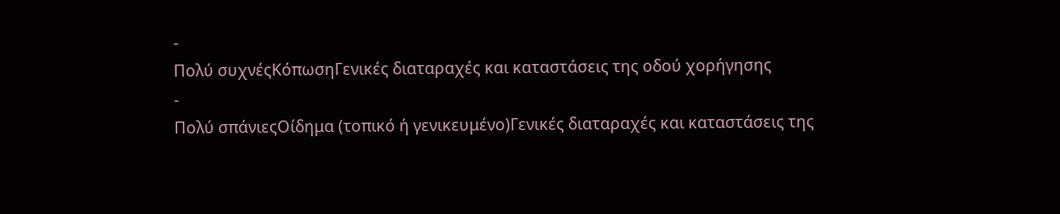-
Πολύ συχνέςΚόπωσηΓενικές διαταραχές και καταστάσεις της οδού χορήγησης
-
Πολύ σπάνιεςΟίδημα (τοπικό ή γενικευμένο)Γενικές διαταραχές και καταστάσεις της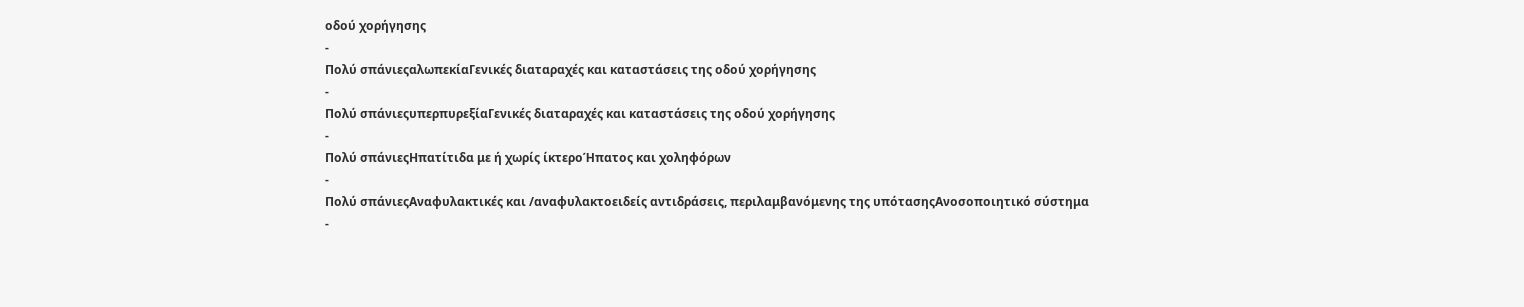οδού χορήγησης
-
Πολύ σπάνιεςαλωπεκίαΓενικές διαταραχές και καταστάσεις της οδού χορήγησης
-
Πολύ σπάνιεςυπερπυρεξίαΓενικές διαταραχές και καταστάσεις της οδού χορήγησης
-
Πολύ σπάνιεςΗπατίτιδα με ή χωρίς ίκτεροΉπατος και χοληφόρων
-
Πολύ σπάνιεςΑναφυλακτικές και /αναφυλακτοειδείς αντιδράσεις, περιλαμβανόμενης της υπότασηςΑνοσοποιητικό σύστημα
-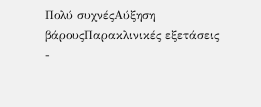Πολύ συχνέςΑύξηση βάρουςΠαρακλινικές εξετάσεις
-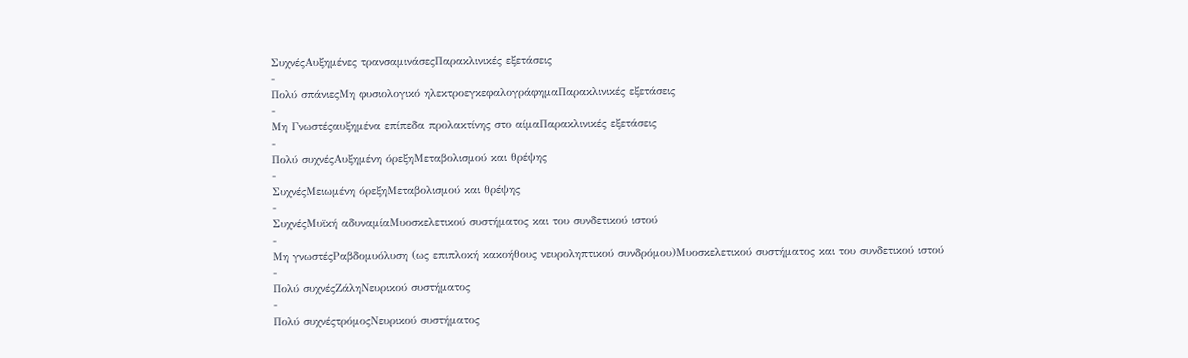ΣυχνέςΑυξημένες τρανσαμινάσεςΠαρακλινικές εξετάσεις
-
Πολύ σπάνιεςΜη φυσιολογικό ηλεκτροεγκεφαλογράφημαΠαρακλινικές εξετάσεις
-
Μη Γνωστέςαυξημένα επίπεδα προλακτίνης στο αίμαΠαρακλινικές εξετάσεις
-
Πολύ συχνέςΑυξημένη όρεξηΜεταβολισμού και θρέψης
-
ΣυχνέςΜειωμένη όρεξηΜεταβολισμού και θρέψης
-
ΣυχνέςΜυϊκή αδυναμίαΜυοσκελετικού συστήματος και του συνδετικού ιστού
-
Μη γνωστέςΡαβδομυόλυση (ως επιπλοκή κακοήθους νευροληπτικού συνδρόμου)Μυοσκελετικού συστήματος και του συνδετικού ιστού
-
Πολύ συχνέςΖάληΝευρικού συστήματος
-
Πολύ συχνέςτρόμοςΝευρικού συστήματος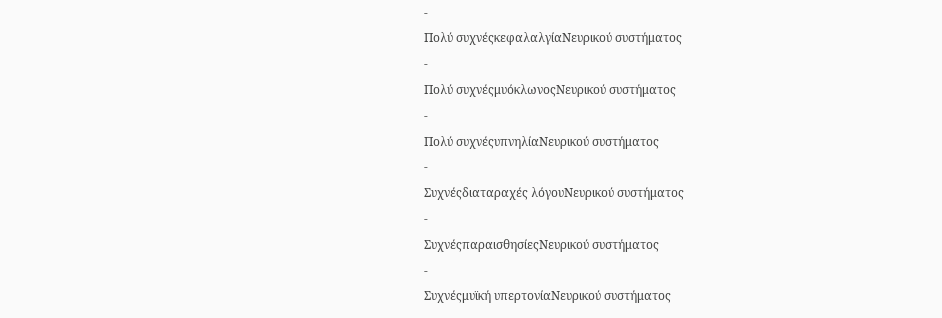-
Πολύ συχνέςκεφαλαλγίαΝευρικού συστήματος
-
Πολύ συχνέςμυόκλωνοςΝευρικού συστήματος
-
Πολύ συχνέςυπνηλίαΝευρικού συστήματος
-
Συχνέςδιαταραχές λόγουΝευρικού συστήματος
-
ΣυχνέςπαραισθησίεςΝευρικού συστήματος
-
Συχνέςμυϊκή υπερτονίαΝευρικού συστήματος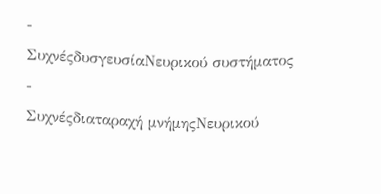-
ΣυχνέςδυσγευσίαΝευρικού συστήματος
-
Συχνέςδιαταραχή μνήμηςΝευρικού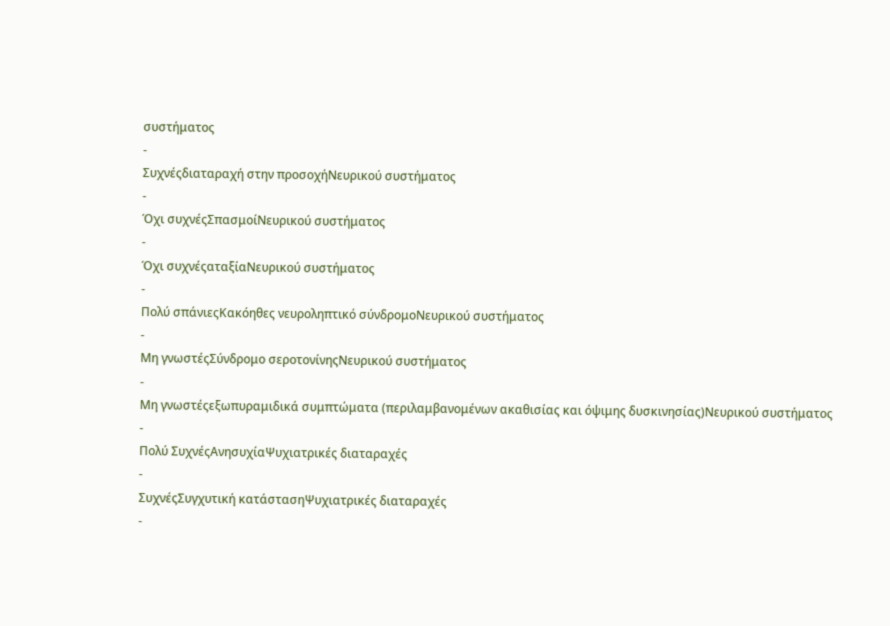συστήματος
-
Συχνέςδιαταραχή στην προσοχήΝευρικού συστήματος
-
Όχι συχνέςΣπασμοίΝευρικού συστήματος
-
Όχι συχνέςαταξίαΝευρικού συστήματος
-
Πολύ σπάνιεςΚακόηθες νευροληπτικό σύνδρομοΝευρικού συστήματος
-
Μη γνωστέςΣύνδρομο σεροτονίνηςΝευρικού συστήματος
-
Μη γνωστέςεξωπυραμιδικά συμπτώματα (περιλαμβανομένων ακαθισίας και όψιμης δυσκινησίας)Νευρικού συστήματος
-
Πολύ ΣυχνέςΑνησυχίαΨυχιατρικές διαταραχές
-
ΣυχνέςΣυγχυτική κατάστασηΨυχιατρικές διαταραχές
-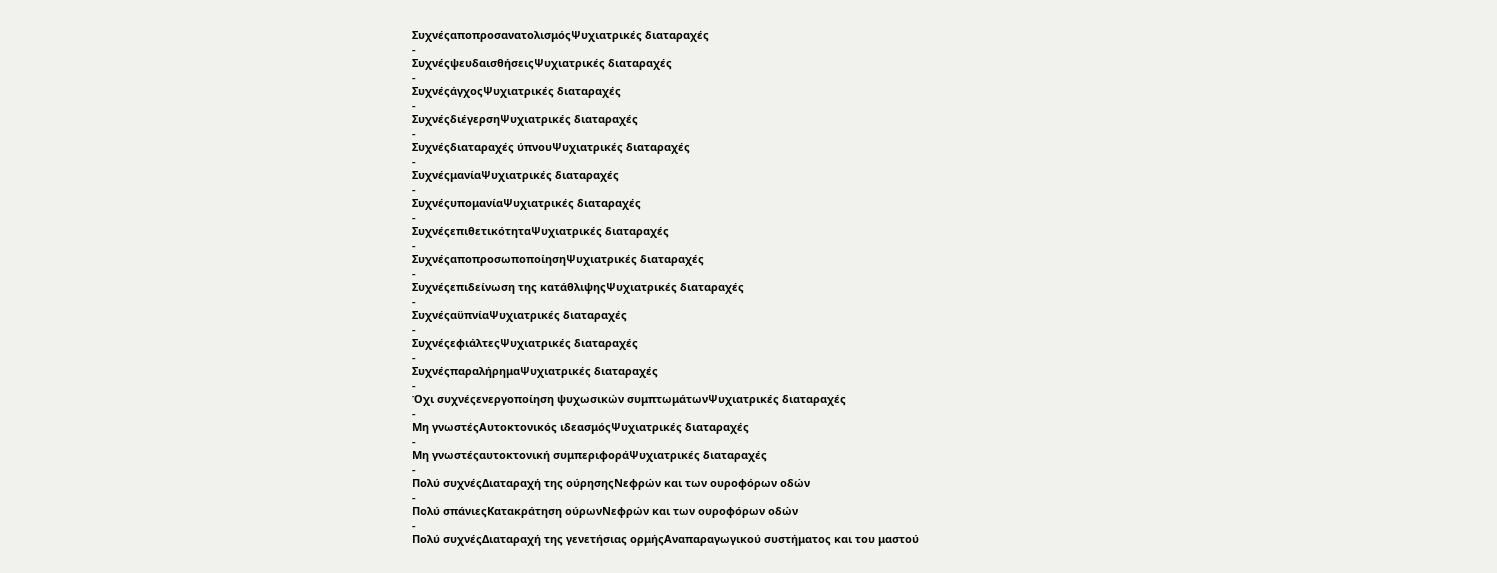ΣυχνέςαποπροσανατολισμόςΨυχιατρικές διαταραχές
-
ΣυχνέςψευδαισθήσειςΨυχιατρικές διαταραχές
-
ΣυχνέςάγχοςΨυχιατρικές διαταραχές
-
ΣυχνέςδιέγερσηΨυχιατρικές διαταραχές
-
Συχνέςδιαταραχές ύπνουΨυχιατρικές διαταραχές
-
ΣυχνέςμανίαΨυχιατρικές διαταραχές
-
ΣυχνέςυπομανίαΨυχιατρικές διαταραχές
-
ΣυχνέςεπιθετικότηταΨυχιατρικές διαταραχές
-
ΣυχνέςαποπροσωποποίησηΨυχιατρικές διαταραχές
-
Συχνέςεπιδείνωση της κατάθλιψηςΨυχιατρικές διαταραχές
-
ΣυχνέςαϋπνίαΨυχιατρικές διαταραχές
-
ΣυχνέςεφιάλτεςΨυχιατρικές διαταραχές
-
ΣυχνέςπαραλήρημαΨυχιατρικές διαταραχές
-
Όχι συχνέςενεργοποίηση ψυχωσικών συμπτωμάτωνΨυχιατρικές διαταραχές
-
Μη γνωστέςΑυτοκτονικός ιδεασμόςΨυχιατρικές διαταραχές
-
Μη γνωστέςαυτοκτονική συμπεριφοράΨυχιατρικές διαταραχές
-
Πολύ συχνέςΔιαταραχή της ούρησηςΝεφρών και των ουροφόρων οδών
-
Πολύ σπάνιεςΚατακράτηση ούρωνΝεφρών και των ουροφόρων οδών
-
Πολύ συχνέςΔιαταραχή της γενετήσιας ορμήςΑναπαραγωγικού συστήματος και του μαστού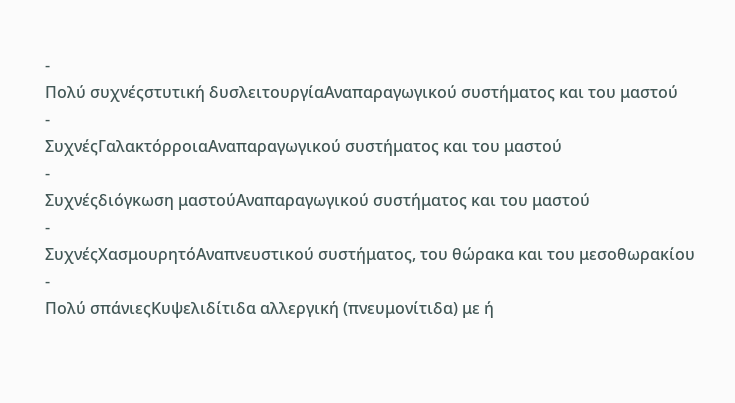-
Πολύ συχνέςστυτική δυσλειτουργίαΑναπαραγωγικού συστήματος και του μαστού
-
ΣυχνέςΓαλακτόρροιαΑναπαραγωγικού συστήματος και του μαστού
-
Συχνέςδιόγκωση μαστούΑναπαραγωγικού συστήματος και του μαστού
-
ΣυχνέςΧασμουρητόΑναπνευστικού συστήματος, του θώρακα και του μεσοθωρακίου
-
Πολύ σπάνιεςΚυψελιδίτιδα αλλεργική (πνευμονίτιδα) με ή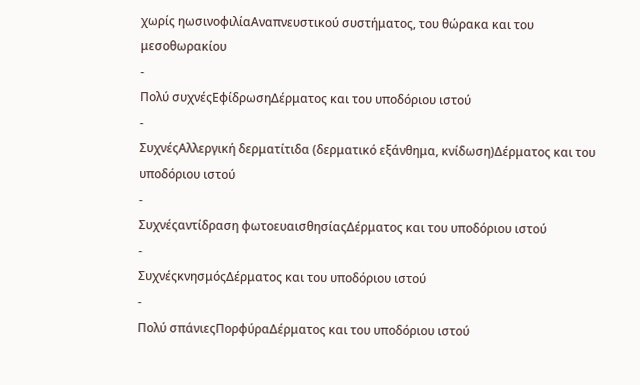χωρίς ηωσινοφιλίαΑναπνευστικού συστήματος, του θώρακα και του μεσοθωρακίου
-
Πολύ συχνέςΕφίδρωσηΔέρματος και του υποδόριου ιστού
-
ΣυχνέςΑλλεργική δερματίτιδα (δερματικό εξάνθημα, κνίδωση)Δέρματος και του υποδόριου ιστού
-
Συχνέςαντίδραση φωτοευαισθησίαςΔέρματος και του υποδόριου ιστού
-
ΣυχνέςκνησμόςΔέρματος και του υποδόριου ιστού
-
Πολύ σπάνιεςΠορφύραΔέρματος και του υποδόριου ιστού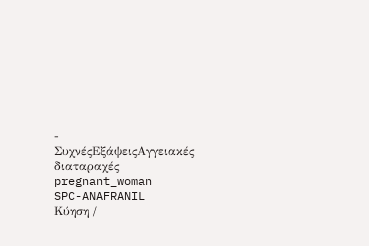-
ΣυχνέςΕξάψειςΑγγειακές διαταραχές
pregnant_woman
SPC-ANAFRANIL
Κύηση /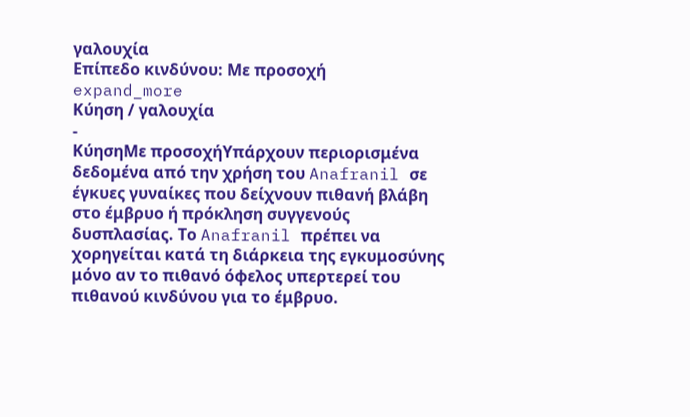γαλουχία
Επίπεδο κινδύνου: Με προσοχή
expand_more
Κύηση / γαλουχία
-
ΚύησηΜε προσοχήΥπάρχουν περιορισμένα δεδομένα από την χρήση του Anafranil σε έγκυες γυναίκες που δείχνουν πιθανή βλάβη στο έμβρυο ή πρόκληση συγγενούς δυσπλασίας. Το Anafranil πρέπει να χορηγείται κατά τη διάρκεια της εγκυμοσύνης μόνο αν το πιθανό όφελος υπερτερεί του πιθανού κινδύνου για το έμβρυο.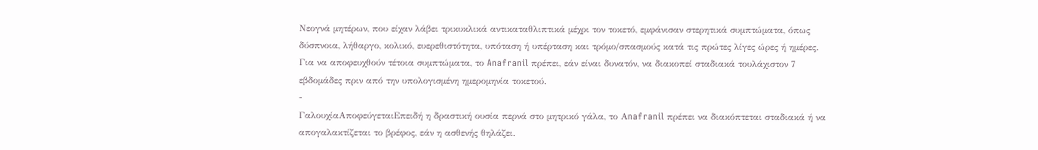Νεογνά μητέρων, που είχαν λάβει τρικυκλικά αντικαταθλιπτικά μέχρι τον τοκετό, εμφάνισαν στερητικά συμπτώματα, όπως δύσπνοια, λήθαργο, κολικό, ευερεθιστότητα, υπόταση ή υπέρταση και τρόμο/σπασμούς κατά τις πρώτες λίγες ώρες ή ημέρες. Για να αποφευχθούν τέτοια συμπτώματα, το Anafranil πρέπει, εάν είναι δυνατόν, να διακοπεί σταδιακά τουλάχιστον 7 εβδομάδες πριν από την υπολογισμένη ημερομηνία τοκετού.
-
ΓαλουχίαΑποφεύγεταιΕπειδή η δραστική ουσία περνά στο μητρικό γάλα, το Αnafranil πρέπει να διακόπτεται σταδιακά ή να απογαλακτίζεται το βρέφος, εάν η ασθενής θηλάζει.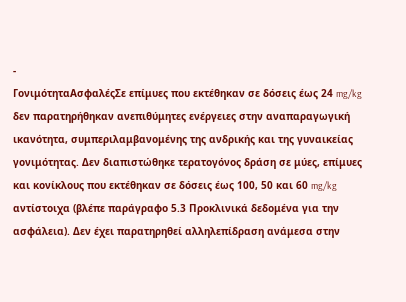-
ΓονιμότηταΑσφαλέςΣε επίμυες που εκτέθηκαν σε δόσεις έως 24 mg/kg δεν παρατηρήθηκαν ανεπιθύμητες ενέργειες στην αναπαραγωγική ικανότητα, συμπεριλαμβανομένης της ανδρικής και της γυναικείας γονιμότητας. Δεν διαπιστώθηκε τερατογόνος δράση σε μύες, επίμυες και κονίκλους που εκτέθηκαν σε δόσεις έως 100, 50 και 60 mg/kg αντίστοιχα (βλέπε παράγραφο 5.3 Προκλινικά δεδομένα για την ασφάλεια). Δεν έχει παρατηρηθεί αλληλεπίδραση ανάμεσα στην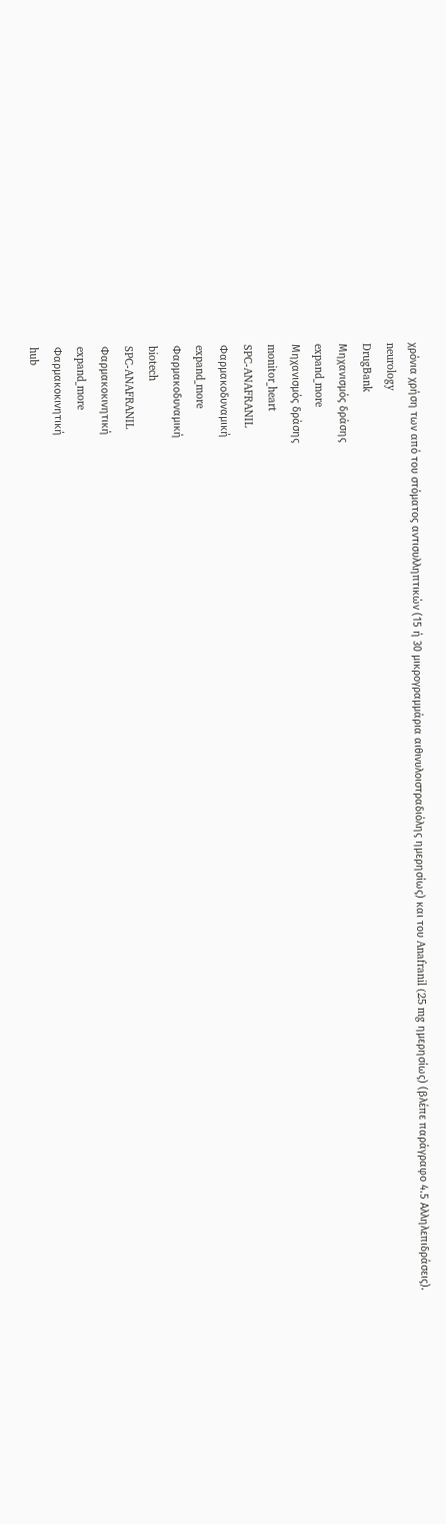χρόνια χρήση των από του στόματος αντισυλληπτικών (15 ή 30 μικρογραμμάρια αιθινυλοιστραδιόλης ημερησίως) και του Anafranil (25 mg ημερησίως) (βλέπε παράγραφο 4.5 Αλληλεπιδράσεις).
neurology
DrugBank
Μηχανισμός δράσης
expand_more
Μηχανισμός δράσης
monitor_heart
SPC-ANAFRANIL
Φαρμακοδυναμική
expand_more
Φαρμακοδυναμική
biotech
SPC-ANAFRANIL
Φαρμακοκινητική
expand_more
Φαρμακοκινητική
hub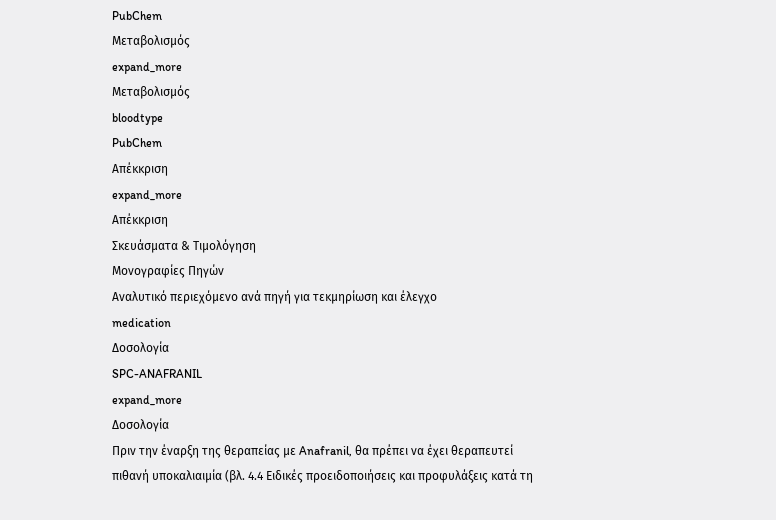PubChem
Μεταβολισμός
expand_more
Μεταβολισμός
bloodtype
PubChem
Απέκκριση
expand_more
Απέκκριση
Σκευάσματα & Τιμολόγηση
Μονογραφίες Πηγών
Αναλυτικό περιεχόμενο ανά πηγή για τεκμηρίωση και έλεγχο
medication
Δοσολογία
SPC-ANAFRANIL
expand_more
Δοσολογία
Πριν την έναρξη της θεραπείας με Anafranil, θα πρέπει να έχει θεραπευτεί πιθανή υποκαλιαιμία (βλ. 4.4 Ειδικές προειδοποιήσεις και προφυλάξεις κατά τη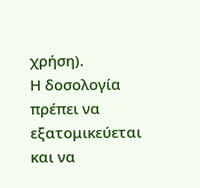χρήση).
Η δοσολογία πρέπει να εξατομικεύεται και να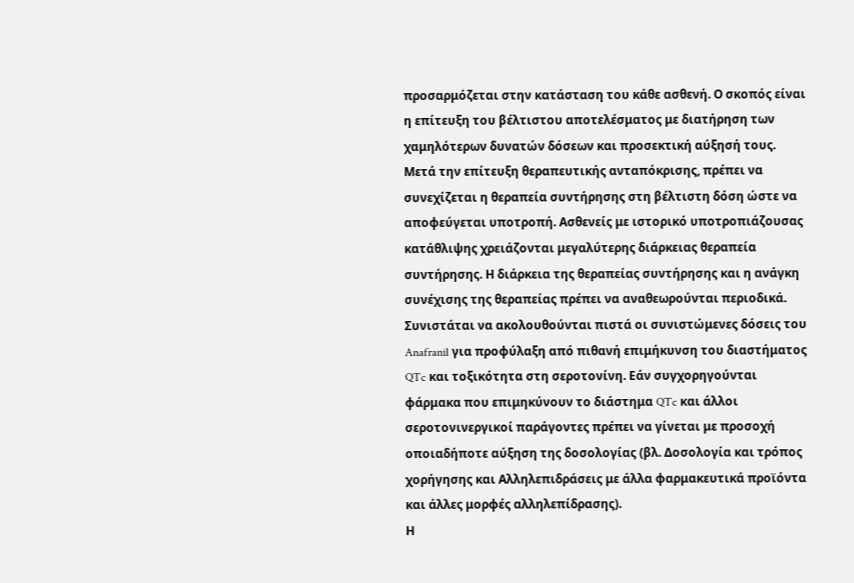προσαρμόζεται στην κατάσταση του κάθε ασθενή. Ο σκοπός είναι η επίτευξη του βέλτιστου αποτελέσματος με διατήρηση των χαμηλότερων δυνατών δόσεων και προσεκτική αύξησή τους.
Μετά την επίτευξη θεραπευτικής ανταπόκρισης, πρέπει να συνεχίζεται η θεραπεία συντήρησης στη βέλτιστη δόση ώστε να αποφεύγεται υποτροπή. Ασθενείς με ιστορικό υποτροπιάζουσας κατάθλιψης χρειάζονται μεγαλύτερης διάρκειας θεραπεία συντήρησης. Η διάρκεια της θεραπείας συντήρησης και η ανάγκη συνέχισης της θεραπείας πρέπει να αναθεωρούνται περιοδικά.
Συνιστάται να ακολουθούνται πιστά οι συνιστώμενες δόσεις του Anafranil για προφύλαξη από πιθανή επιμήκυνση του διαστήματος QTc και τοξικότητα στη σεροτονίνη. Εάν συγχορηγούνται φάρμακα που επιμηκύνουν το διάστημα QTc και άλλοι σεροτονινεργικοί παράγοντες πρέπει να γίνεται με προσοχή οποιαδήποτε αύξηση της δοσολογίας (βλ. Δοσολογία και τρόπος χορήγησης και Αλληλεπιδράσεις με άλλα φαρμακευτικά προϊόντα και άλλες μορφές αλληλεπίδρασης).
Η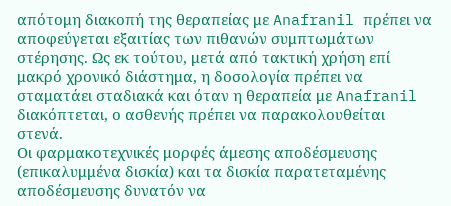απότομη διακοπή της θεραπείας με Anafranil πρέπει να αποφεύγεται εξαιτίας των πιθανών συμπτωμάτων στέρησης. Ως εκ τούτου, μετά από τακτική χρήση επί μακρό χρονικό διάστημα, η δοσολογία πρέπει να σταματάει σταδιακά και όταν η θεραπεία με Anafranil διακόπτεται, ο ασθενής πρέπει να παρακολουθείται στενά.
Οι φαρμακοτεχνικές μορφές άμεσης αποδέσμευσης (επικαλυμμένα δισκία) και τα δισκία παρατεταμένης αποδέσμευσης δυνατόν να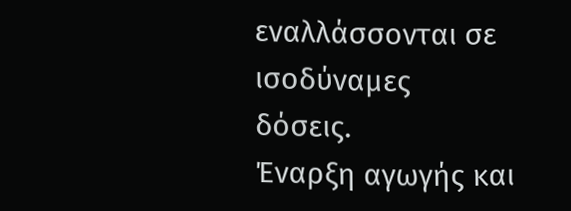εναλλάσσονται σε ισοδύναμες δόσεις.
Έναρξη αγωγής και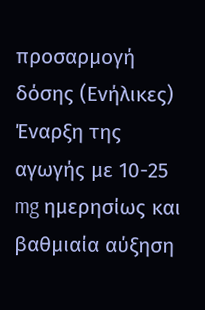προσαρμογή δόσης (Ενήλικες) Έναρξη της αγωγής με 10-25 mg ημερησίως και βαθμιαία αύξηση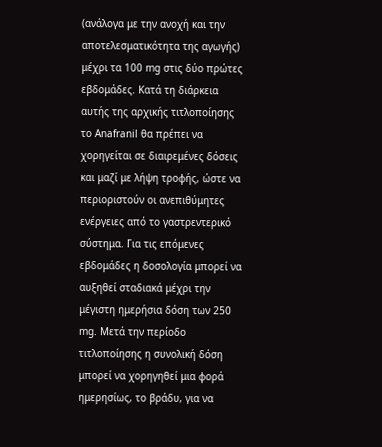(ανάλογα με την ανοχή και την αποτελεσματικότητα της αγωγής) μέχρι τα 100 mg στις δύο πρώτες εβδομάδες. Κατά τη διάρκεια αυτής της αρχικής τιτλοποίησης το Anafranil θα πρέπει να χορηγείται σε διαιρεμένες δόσεις και μαζί με λήψη τροφής, ώστε να περιοριστούν οι ανεπιθύμητες ενέργειες από το γαστρεντερικό σύστημα. Για τις επόμενες εβδομάδες η δοσολογία μπορεί να αυξηθεί σταδιακά μέχρι την μέγιστη ημερήσια δόση των 250 mg. Μετά την περίοδο τιτλοποίησης η συνολική δόση μπορεί να χορηγηθεί μια φορά ημερησίως, το βράδυ, για να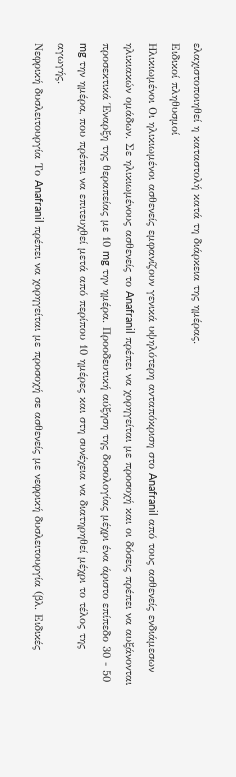ελαχιστοποιηθεί η καταστολή κατά τη διάρκεια της ημέρας.
Ειδικοί πληθυσμοί
Ηλικιωμένοι Οι ηλικιωμένοι ασθενείς εμφανίζουν γενικά υψηλότερη ανταπόκριση στο Anafranil από τους ασθενείς ενδιάμεσων ηλικιακών ομάδων. Σε ηλικιωμένους ασθενείς το Anafranil πρέπει να χορηγείται με προσοχή και οι δόσεις πρέπει να αυξάνονται προσεκτικά Έναρξη της θεραπείας με 10 mg την ημέρα. Προοδευτική αύξηση της δοσολογίας μέχρι ένα άριστο επίπεδο 30 - 50 mg την ημέρα, που πρέπει να επιτευχθεί μετά από περίπου 10 ημέρες και στη συνέχεια να διατηρηθεί μέχρι το τέλος της αγωγής.
Νεφρική δυσλειτουργία Το Anafranil πρέπει να χορηγείται με προσοχή σε ασθενείς με νεφρική δυσλειτουργία (βλ. Ειδικές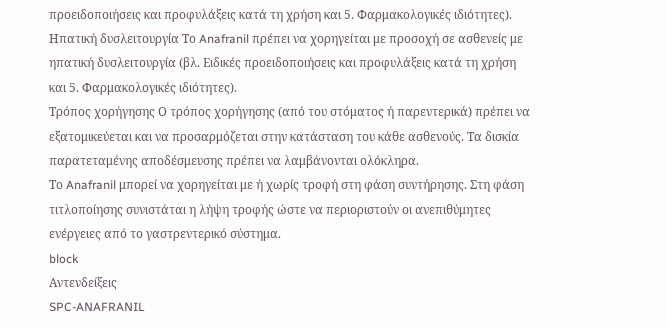προειδοποιήσεις και προφυλάξεις κατά τη χρήση και 5. Φαρμακολογικές ιδιότητες).
Ηπατική δυσλειτουργία Το Anafranil πρέπει να χορηγείται με προσοχή σε ασθενείς με ηπατική δυσλειτουργία (βλ. Ειδικές προειδοποιήσεις και προφυλάξεις κατά τη χρήση και 5. Φαρμακολογικές ιδιότητες).
Τρόπος χορήγησης Ο τρόπος χορήγησης (από του στόματος ή παρεντερικά) πρέπει να εξατομικεύεται και να προσαρμόζεται στην κατάσταση του κάθε ασθενούς. Τα δισκία παρατεταμένης αποδέσμευσης πρέπει να λαμβάνονται ολόκληρα.
Το Anafranil μπορεί να χορηγείται με ή χωρίς τροφή στη φάση συντήρησης. Στη φάση τιτλοποίησης συνιστάται η λήψη τροφής ώστε να περιοριστούν οι ανεπιθύμητες ενέργειες από το γαστρεντερικό σύστημα.
block
Αντενδείξεις
SPC-ANAFRANIL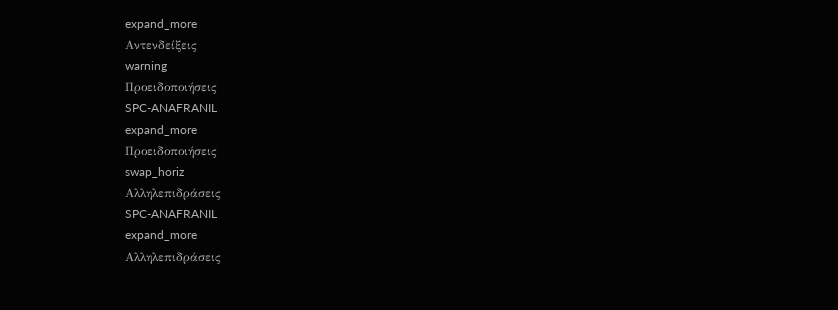expand_more
Αντενδείξεις
warning
Προειδοποιήσεις
SPC-ANAFRANIL
expand_more
Προειδοποιήσεις
swap_horiz
Αλληλεπιδράσεις
SPC-ANAFRANIL
expand_more
Αλληλεπιδράσεις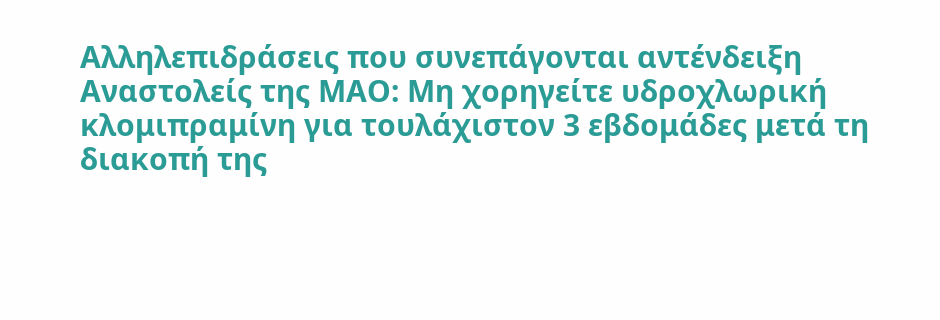Αλληλεπιδράσεις που συνεπάγονται αντένδειξη
Αναστολείς της ΜΑΟ: Μη χορηγείτε υδροχλωρική κλομιπραμίνη για τουλάχιστον 3 εβδομάδες μετά τη διακοπή της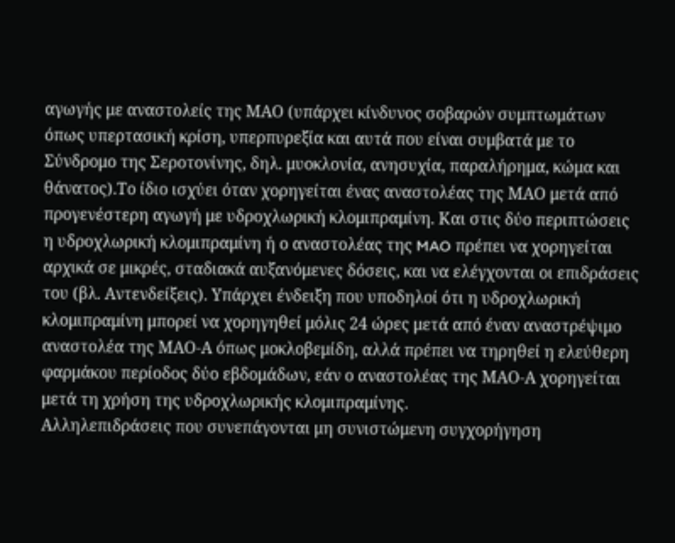αγωγής με αναστολείς της ΜΑΟ (υπάρχει κίνδυνος σοβαρών συμπτωμάτων όπως υπερτασική κρίση, υπερπυρεξία και αυτά που είναι συμβατά με το Σύνδρομο της Σεροτονίνης, δηλ. μυοκλονία, ανησυχία, παραλήρημα, κώμα και θάνατος).Το ίδιο ισχύει όταν χορηγείται ένας αναστολέας της ΜΑΟ μετά από προγενέστερη αγωγή με υδροχλωρική κλομιπραμίνη. Και στις δύο περιπτώσεις η υδροχλωρική κλομιπραμίνη ή ο αναστολέας της MAO πρέπει να χορηγείται αρχικά σε μικρές, σταδιακά αυξανόμενες δόσεις, και να ελέγχονται οι επιδράσεις του (βλ. Αντενδείξεις). Υπάρχει ένδειξη που υποδηλοί ότι η υδροχλωρική κλομιπραμίνη μπορεί να χορηγηθεί μόλις 24 ώρες μετά από έναν αναστρέψιμο αναστολέα της ΜΑΟ-Α όπως μοκλοβεμίδη, αλλά πρέπει να τηρηθεί η ελεύθερη φαρμάκου περίοδος δύο εβδομάδων, εάν ο αναστολέας της ΜΑΟ-Α χορηγείται μετά τη χρήση της υδροχλωρικής κλομιπραμίνης.
Αλληλεπιδράσεις που συνεπάγονται μη συνιστώμενη συγχορήγηση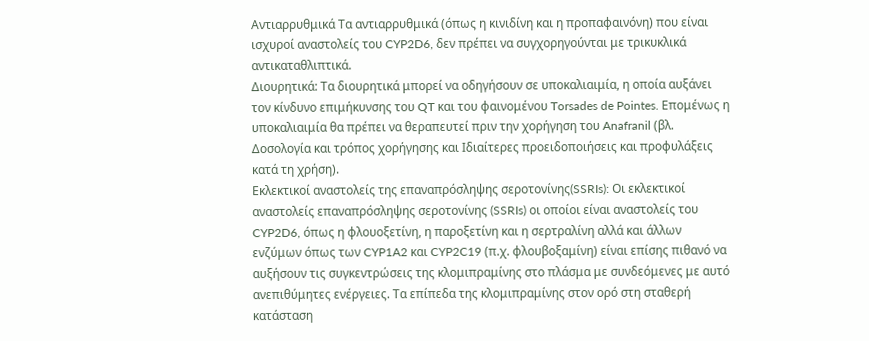Αντιαρρυθμικά Τα αντιαρρυθμικά (όπως η κινιδίνη και η προπαφαινόνη) που είναι ισχυροί αναστολείς του CYP2D6, δεν πρέπει να συγχορηγούνται με τρικυκλικά αντικαταθλιπτικά.
Διουρητικά: Τα διουρητικά μπορεί να οδηγήσουν σε υποκαλιαιμία, η οποία αυξάνει τον κίνδυνο επιμήκυνσης του QT και του φαινομένου Torsades de Pointes. Επομένως η υποκαλιαιμία θα πρέπει να θεραπευτεί πριν την χορήγηση του Anafranil (βλ. Δοσολογία και τρόπος χορήγησης και Ιδιαίτερες προειδοποιήσεις και προφυλάξεις κατά τη χρήση).
Εκλεκτικοί αναστολείς της επαναπρόσληψης σεροτονίνης(SSRIs): Οι εκλεκτικοί αναστολείς επαναπρόσληψης σεροτονίνης (SSRIs) οι οποίοι είναι αναστολείς του CYP2D6, όπως η φλουοξετίνη, η παροξετίνη και η σερτραλίνη αλλά και άλλων ενζύμων όπως των CYP1A2 και CYP2C19 (π.χ. φλουβοξαμίνη) είναι επίσης πιθανό να αυξήσουν τις συγκεντρώσεις της κλομιπραμίνης στο πλάσμα με συνδεόμενες με αυτό ανεπιθύμητες ενέργειες. Τα επίπεδα της κλομιπραμίνης στον ορό στη σταθερή κατάσταση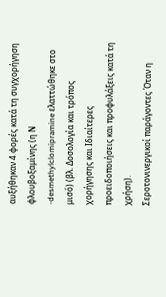αυξήθηκαν 4 φορές κατά τη συγχορήγηση φλουβοξαμίνης (η Ν -desmethylclomipramine ελαττώθηκε στο μισό) (βλ. Δοσολογία και τρόπος χορήγησης και Ιδιαίτερες προειδοποιήσεις και προφυλάξεις κατά τη χρήση).
Σεροτονινεργικοί παράγοντες Όταν η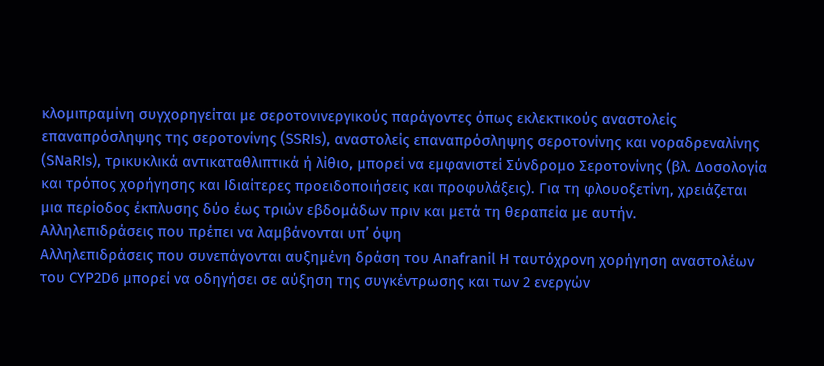κλομιπραμίνη συγχορηγείται με σεροτονινεργικούς παράγοντες όπως εκλεκτικούς αναστολείς επαναπρόσληψης της σεροτονίνης (SSRIs), αναστολείς επαναπρόσληψης σεροτονίνης και νοραδρεναλίνης (SNaRIs), τρικυκλικά αντικαταθλιπτικά ή λίθιο, μπορεί να εμφανιστεί Σύνδρομο Σεροτονίνης (βλ. Δοσολογία και τρόπος χορήγησης και Ιδιαίτερες προειδοποιήσεις και προφυλάξεις). Για τη φλουοξετίνη, χρειάζεται μια περίοδος έκπλυσης δύο έως τριών εβδομάδων πριν και μετά τη θεραπεία με αυτήν.
Αλληλεπιδράσεις που πρέπει να λαμβάνονται υπ’ όψη
Αλληλεπιδράσεις που συνεπάγονται αυξημένη δράση του Anafranil Η ταυτόχρονη χορήγηση αναστολέων του CYP2D6 μπορεί να οδηγήσει σε αύξηση της συγκέντρωσης και των 2 ενεργών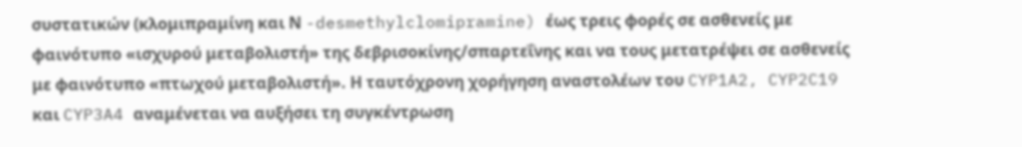συστατικών (κλομιπραμίνη και Ν -desmethylclomipramine) έως τρεις φορές σε ασθενείς με φαινότυπο «ισχυρού μεταβολιστή» της δεβρισοκίνης/σπαρτεΐνης και να τους μετατρέψει σε ασθενείς με φαινότυπο «πτωχού μεταβολιστή». Η ταυτόχρονη χορήγηση αναστολέων του CYP1A2, CYP2C19 και CYP3A4 αναμένεται να αυξήσει τη συγκέντρωση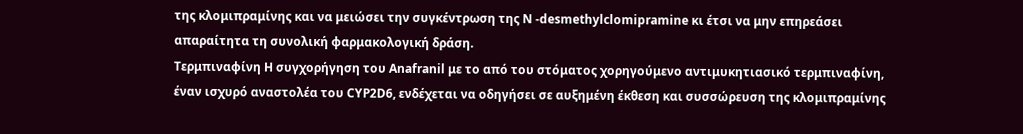της κλομιπραμίνης και να μειώσει την συγκέντρωση της Ν -desmethylclomipramine κι έτσι να μην επηρεάσει απαραίτητα τη συνολική φαρμακολογική δράση.
Τερμπιναφίνη Η συγχορήγηση του Anafranil με το από του στόματος χορηγούμενο αντιμυκητιασικό τερμπιναφίνη, έναν ισχυρό αναστολέα του CYP2D6, ενδέχεται να οδηγήσει σε αυξημένη έκθεση και συσσώρευση της κλομιπραμίνης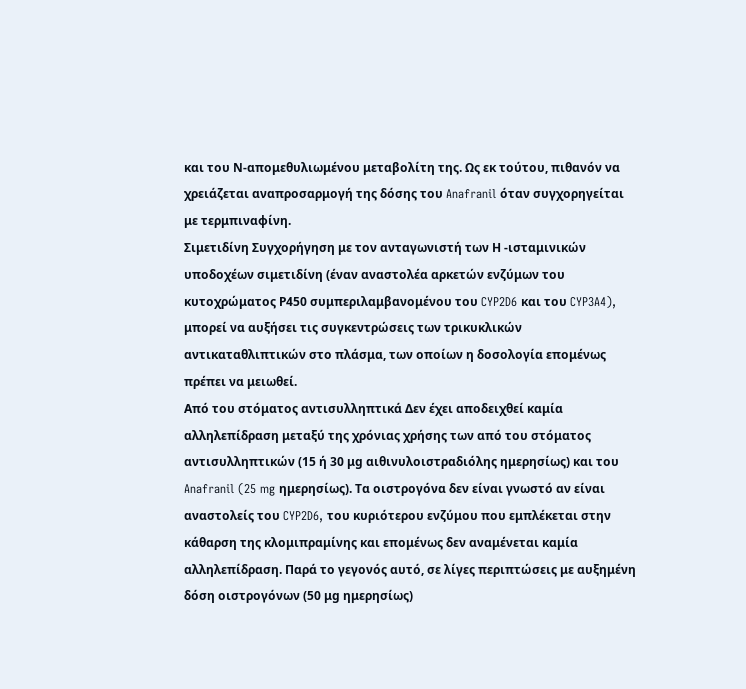και του Ν-απομεθυλιωμένου μεταβολίτη της. Ως εκ τούτου, πιθανόν να χρειάζεται αναπροσαρμογή της δόσης του Anafranil όταν συγχορηγείται με τερμπιναφίνη.
Σιμετιδίνη Συγχορήγηση με τον ανταγωνιστή των Η -ισταμινικών υποδοχέων σιμετιδίνη (έναν αναστολέα αρκετών ενζύμων του κυτοχρώματος Ρ450 συμπεριλαμβανομένου του CYP2D6 και του CYP3A4), μπορεί να αυξήσει τις συγκεντρώσεις των τρικυκλικών αντικαταθλιπτικών στο πλάσμα, των οποίων η δοσολογία επομένως πρέπει να μειωθεί.
Από του στόματος αντισυλληπτικά Δεν έχει αποδειχθεί καμία αλληλεπίδραση μεταξύ της χρόνιας χρήσης των από του στόματος αντισυλληπτικών (15 ή 30 μg αιθινυλοιστραδιόλης ημερησίως) και του Anafranil (25 mg ημερησίως). Τα οιστρογόνα δεν είναι γνωστό αν είναι αναστολείς του CYP2D6, του κυριότερου ενζύμου που εμπλέκεται στην κάθαρση της κλομιπραμίνης και επομένως δεν αναμένεται καμία αλληλεπίδραση. Παρά το γεγονός αυτό, σε λίγες περιπτώσεις με αυξημένη δόση οιστρογόνων (50 μg ημερησίως)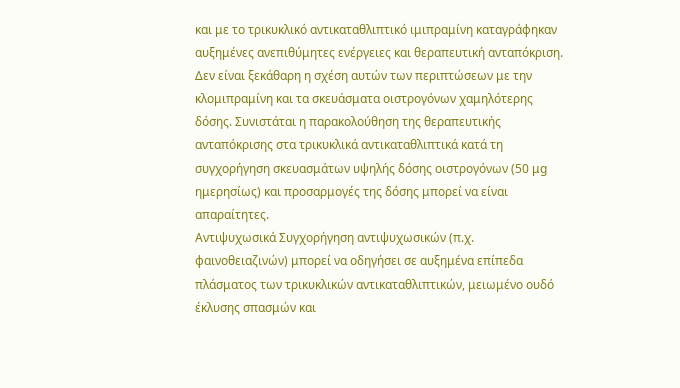και με το τρικυκλικό αντικαταθλιπτικό ιμιπραμίνη καταγράφηκαν αυξημένες ανεπιθύμητες ενέργειες και θεραπευτική ανταπόκριση. Δεν είναι ξεκάθαρη η σχέση αυτών των περιπτώσεων με την κλομιπραμίνη και τα σκευάσματα οιστρογόνων χαμηλότερης δόσης. Συνιστάται η παρακολούθηση της θεραπευτικής ανταπόκρισης στα τρικυκλικά αντικαταθλιπτικά κατά τη συγχορήγηση σκευασμάτων υψηλής δόσης οιστρογόνων (50 μg ημερησίως) και προσαρμογές της δόσης μπορεί να είναι απαραίτητες.
Αντιψυχωσικά Συγχορήγηση αντιψυχωσικών (π.χ. φαινοθειαζινών) μπορεί να οδηγήσει σε αυξημένα επίπεδα πλάσματος των τρικυκλικών αντικαταθλιπτικών, μειωμένο ουδό έκλυσης σπασμών και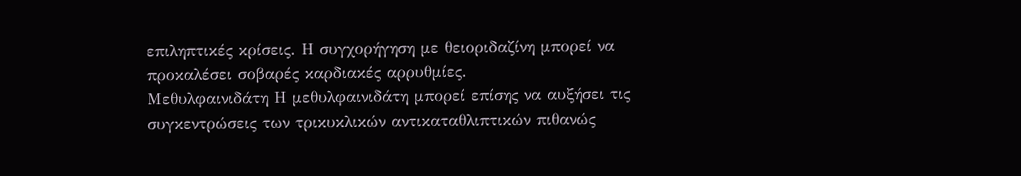επιληπτικές κρίσεις. Η συγχορήγηση με θειοριδαζίνη μπορεί να προκαλέσει σοβαρές καρδιακές αρρυθμίες.
Μεθυλφαινιδάτη Η μεθυλφαινιδάτη μπορεί επίσης να αυξήσει τις συγκεντρώσεις των τρικυκλικών αντικαταθλιπτικών πιθανώς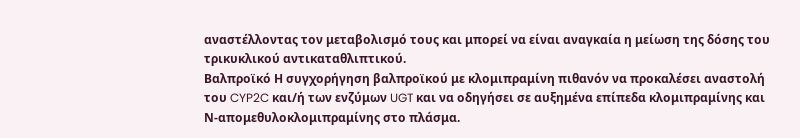αναστέλλοντας τον μεταβολισμό τους και μπορεί να είναι αναγκαία η μείωση της δόσης του τρικυκλικού αντικαταθλιπτικού.
Βαλπροϊκό Η συγχορήγηση βαλπροϊκού με κλομιπραμίνη πιθανόν να προκαλέσει αναστολή του CYP2C και/ή των ενζύμων UGT και να οδηγήσει σε αυξημένα επίπεδα κλομιπραμίνης και Ν-απομεθυλοκλομιπραμίνης στο πλάσμα.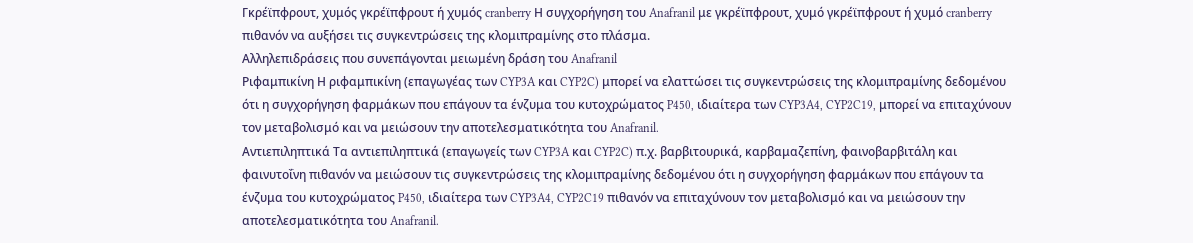Γκρέϊπφρουτ, χυμός γκρέϊπφρουτ ή χυμός cranberry Η συγχορήγηση του Anafranil με γκρέϊπφρουτ, χυμό γκρέϊπφρουτ ή χυμό cranberry πιθανόν να αυξήσει τις συγκεντρώσεις της κλομιπραμίνης στο πλάσμα.
Αλληλεπιδράσεις που συνεπάγονται μειωμένη δράση του Anafranil
Ριφαμπικίνη Η ριφαμπικίνη (επαγωγέας των CYP3A και CYP2C) μπορεί να ελαττώσει τις συγκεντρώσεις της κλομιπραμίνης δεδομένου ότι η συγχορήγηση φαρμάκων που επάγουν τα ένζυμα του κυτοχρώματος P450, ιδιαίτερα των CYP3A4, CYP2C19, μπορεί να επιταχύνουν τον μεταβολισμό και να μειώσουν την αποτελεσματικότητα του Anafranil.
Αντιεπιληπτικά Τα αντιεπιληπτικά (επαγωγείς των CYP3A και CYP2C) π.χ. βαρβιτουρικά, καρβαμαζεπίνη, φαινοβαρβιτάλη και φαινυτοΐνη πιθανόν να μειώσουν τις συγκεντρώσεις της κλομιπραμίνης δεδομένου ότι η συγχορήγηση φαρμάκων που επάγουν τα ένζυμα του κυτοχρώματος P450, ιδιαίτερα των CYP3A4, CYP2C19 πιθανόν να επιταχύνουν τον μεταβολισμό και να μειώσουν την αποτελεσματικότητα του Anafranil.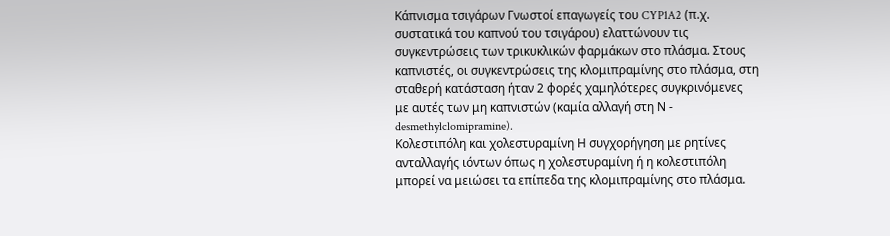Κάπνισμα τσιγάρων Γνωστοί επαγωγείς του CYP1A2 (π.χ. συστατικά του καπνού του τσιγάρου) ελαττώνουν τις συγκεντρώσεις των τρικυκλικών φαρμάκων στο πλάσμα. Στους καπνιστές, οι συγκεντρώσεις της κλομιπραμίνης στο πλάσμα, στη σταθερή κατάσταση ήταν 2 φορές χαμηλότερες συγκρινόμενες με αυτές των μη καπνιστών (καμία αλλαγή στη Ν - desmethylclomipramine).
Κολεστιπόλη και χολεστυραμίνη Η συγχορήγηση με ρητίνες ανταλλαγής ιόντων όπως η χολεστυραμίνη ή η κολεστιπόλη μπορεί να μειώσει τα επίπεδα της κλομιπραμίνης στο πλάσμα.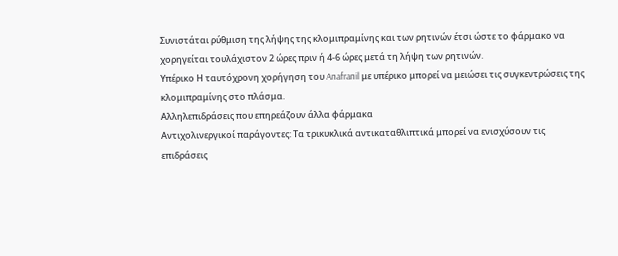Συνιστάται ρύθμιση της λήψης της κλομιπραμίνης και των ρητινών έτσι ώστε το φάρμακο να χορηγείται τουλάχιστον 2 ώρες πριν ή 4-6 ώρες μετά τη λήψη των ρητινών.
Υπέρικο Η ταυτόχρονη χορήγηση του Anafranil με υπέρικο μπορεί να μειώσει τις συγκεντρώσεις της κλομιπραμίνης στο πλάσμα.
Αλληλεπιδράσεις που επηρεάζουν άλλα φάρμακα
Αντιχολινεργικοί παράγοντες: Τα τρικυκλικά αντικαταθλιπτικά μπορεί να ενισχύσουν τις επιδράσεις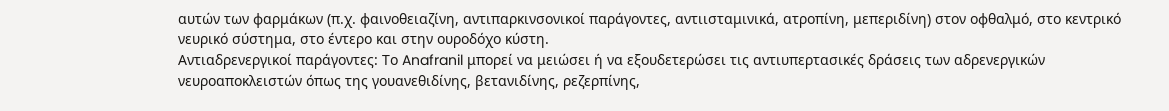αυτών των φαρμάκων (π.χ. φαινοθειαζίνη, αντιπαρκινσονικοί παράγοντες, αντιισταμινικά, ατροπίνη, μεπεριδίνη) στον οφθαλμό, στο κεντρικό νευρικό σύστημα, στο έντερο και στην ουροδόχο κύστη.
Αντιαδρενεργικοί παράγοντες: Το Anafranil μπορεί να μειώσει ή να εξουδετερώσει τις αντιυπερτασικές δράσεις των αδρενεργικών νευροαποκλειστών όπως της γουανεθιδίνης, βετανιδίνης, ρεζερπίνης,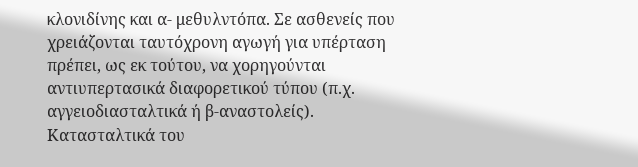κλονιδίνης και α- μεθυλντόπα. Σε ασθενείς που χρειάζονται ταυτόχρονη αγωγή για υπέρταση πρέπει, ως εκ τούτου, να χορηγούνται αντιυπερτασικά διαφορετικού τύπου (π.χ. αγγειοδιασταλτικά ή β-αναστολείς).
Κατασταλτικά του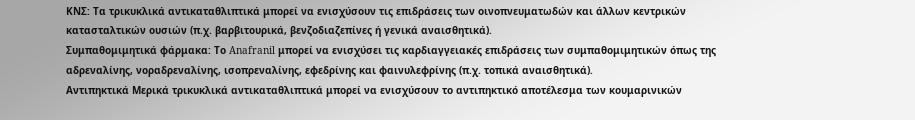ΚΝΣ: Τα τρικυκλικά αντικαταθλιπτικά μπορεί να ενισχύσουν τις επιδράσεις των οινοπνευματωδών και άλλων κεντρικών κατασταλτικών ουσιών (π.χ. βαρβιτουρικά, βενζοδιαζεπίνες ή γενικά αναισθητικά).
Συμπαθομιμητικά φάρμακα: Το Anafranil μπορεί να ενισχύσει τις καρδιαγγειακές επιδράσεις των συμπαθομιμητικών όπως της αδρεναλίνης, νοραδρεναλίνης, ισοπρεναλίνης, εφεδρίνης και φαινυλεφρίνης (π.χ. τοπικά αναισθητικά).
Αντιπηκτικά Μερικά τρικυκλικά αντικαταθλιπτικά μπορεί να ενισχύσουν το αντιπηκτικό αποτέλεσμα των κουμαρινικών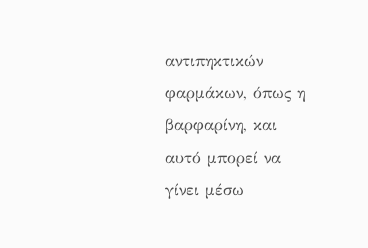αντιπηκτικών φαρμάκων, όπως η βαρφαρίνη, και αυτό μπορεί να γίνει μέσω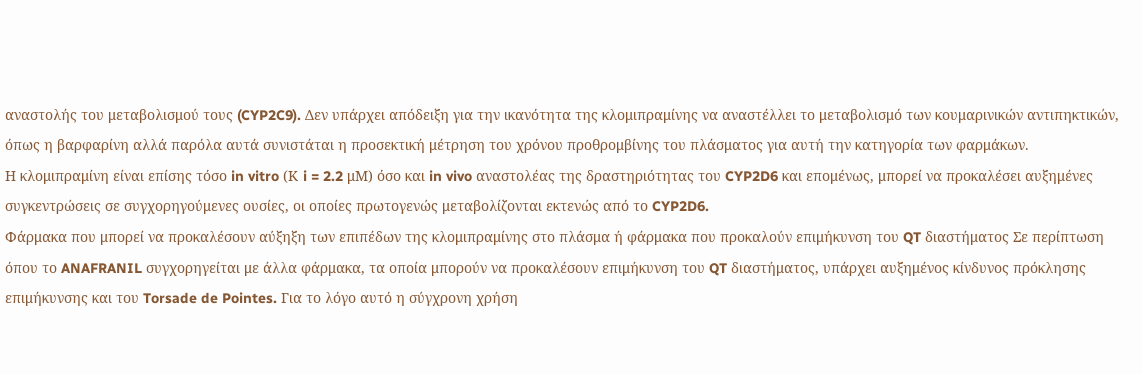αναστολής του μεταβολισμού τους (CYP2C9). Δεν υπάρχει απόδειξη για την ικανότητα της κλομιπραμίνης να αναστέλλει το μεταβολισμό των κουμαρινικών αντιπηκτικών, όπως η βαρφαρίνη αλλά παρόλα αυτά συνιστάται η προσεκτική μέτρηση του χρόνου προθρομβίνης του πλάσματος για αυτή την κατηγορία των φαρμάκων.
Η κλομιπραμίνη είναι επίσης τόσο in vitro (Κ i = 2.2 μΜ) όσο και in vivo αναστολέας της δραστηριότητας του CYP2D6 και επομένως, μπορεί να προκαλέσει αυξημένες συγκεντρώσεις σε συγχορηγούμενες ουσίες, οι οποίες πρωτογενώς μεταβολίζονται εκτενώς από το CYP2D6.
Φάρμακα που μπορεί να προκαλέσουν αύξηξη των επιπέδων της κλομιπραμίνης στο πλάσμα ή φάρμακα που προκαλούν επιμήκυνση του QT διαστήματος Σε περίπτωση όπου το ANAFRANIL συγχορηγείται με άλλα φάρμακα, τα οποία μπορούν να προκαλέσουν επιμήκυνση του QT διαστήματος, υπάρχει αυξημένος κίνδυνος πρόκλησης επιμήκυνσης και του Torsade de Pointes. Για το λόγο αυτό η σύγχρονη χρήση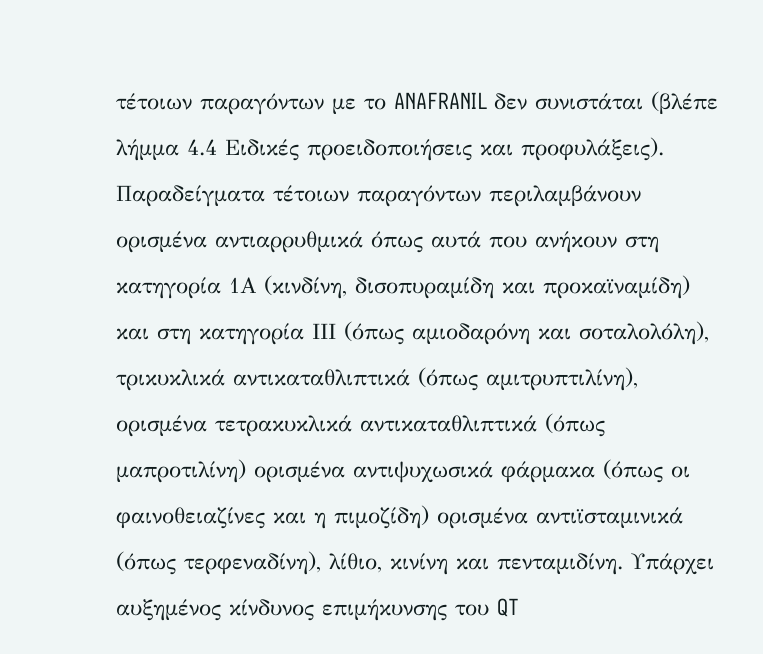τέτοιων παραγόντων με το ANAFRANIL δεν συνιστάται (βλέπε λήμμα 4.4 Ειδικές προειδοποιήσεις και προφυλάξεις). Παραδείγματα τέτοιων παραγόντων περιλαμβάνουν ορισμένα αντιαρρυθμικά όπως αυτά που ανήκουν στη κατηγορία 1Α (κινδίνη, δισοπυραμίδη και προκαϊναμίδη) και στη κατηγορία ΙΙΙ (όπως αμιοδαρόνη και σοταλολόλη), τρικυκλικά αντικαταθλιπτικά (όπως αμιτρυπτιλίνη), ορισμένα τετρακυκλικά αντικαταθλιπτικά (όπως μαπροτιλίνη) ορισμένα αντιψυχωσικά φάρμακα (όπως οι φαινοθειαζίνες και η πιμοζίδη) ορισμένα αντιϊσταμινικά (όπως τερφεναδίνη), λίθιο, κινίνη και πενταμιδίνη. Υπάρχει αυξημένος κίνδυνος επιμήκυνσης του QT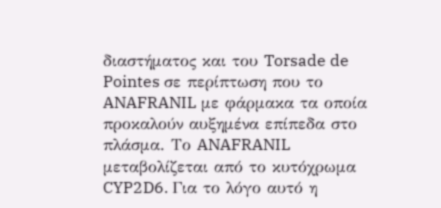διαστήματος και του Torsade de Pointes σε περίπτωση που το ANAFRANIL με φάρμακα τα οποία προκαλούν αυξημένα επίπεδα στο πλάσμα. Το ANAFRANIL μεταβολίζεται από το κυτόχρωμα CYP2D6. Για το λόγο αυτό η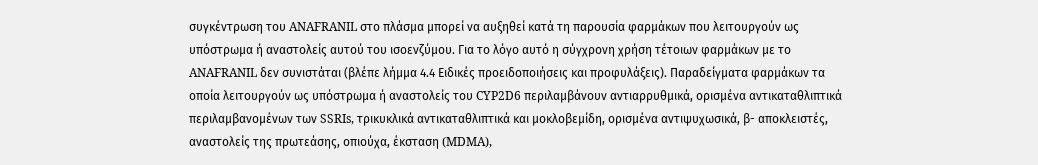συγκέντρωση του ANAFRANIL στο πλάσμα μπορεί να αυξηθεί κατά τη παρουσία φαρμάκων που λειτουργούν ως υπόστρωμα ή αναστολείς αυτού του ισοενζύμου. Για το λόγο αυτό η σύγχρονη χρήση τέτοιων φαρμάκων με το ANAFRANIL δεν συνιστάται (βλέπε λήμμα 4.4 Ειδικές προειδοποιήσεις και προφυλάξεις). Παραδείγματα φαρμάκων τα οποία λειτουργούν ως υπόστρωμα ή αναστολείς του CYP2D6 περιλαμβάνουν αντιαρρυθμικά, ορισμένα αντικαταθλιπτικά περιλαμβανομένων των SSRIs, τρικυκλικά αντικαταθλιπτικά και μοκλοβεμίδη, ορισμένα αντιψυχωσικά, β- αποκλειστές, αναστολείς της πρωτεάσης, οπιούχα, έκσταση (MDMA),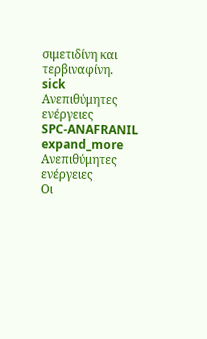σιμετιδίνη και τερβιναφίνη.
sick
Ανεπιθύμητες ενέργειες
SPC-ANAFRANIL
expand_more
Ανεπιθύμητες ενέργειες
Οι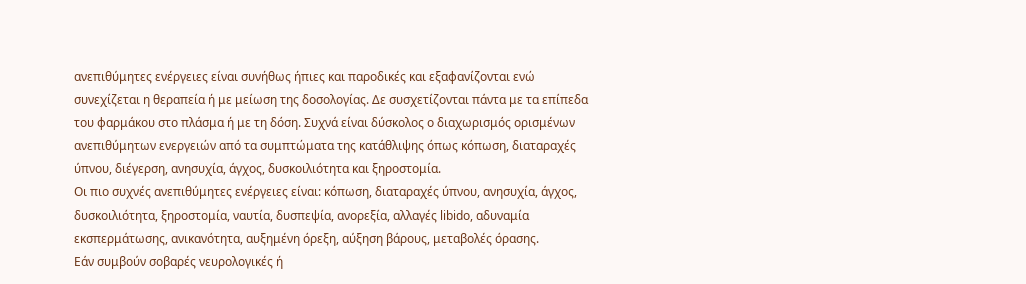ανεπιθύμητες ενέργειες είναι συνήθως ήπιες και παροδικές και εξαφανίζονται ενώ συνεχίζεται η θεραπεία ή με μείωση της δοσολογίας. Δε συσχετίζονται πάντα με τα επίπεδα του φαρμάκου στο πλάσμα ή με τη δόση. Συχνά είναι δύσκολος ο διαχωρισμός ορισμένων ανεπιθύμητων ενεργειών από τα συμπτώματα της κατάθλιψης όπως κόπωση, διαταραχές ύπνου, διέγερση, ανησυχία, άγχος, δυσκοιλιότητα και ξηροστομία.
Οι πιο συχνές ανεπιθύμητες ενέργειες είναι: κόπωση, διαταραχές ύπνου, ανησυχία, άγχος, δυσκοιλιότητα, ξηροστομία, ναυτία, δυσπεψία, ανορεξία, αλλαγές libido, αδυναμία εκσπερμάτωσης, ανικανότητα, αυξημένη όρεξη, αύξηση βάρους, μεταβολές όρασης.
Εάν συμβούν σοβαρές νευρολογικές ή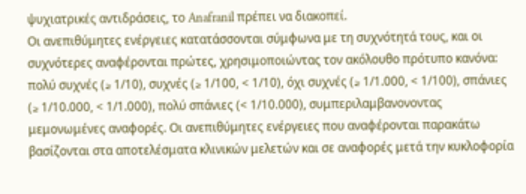ψυχιατρικές αντιδράσεις, το Anafranil πρέπει να διακοπεί.
Οι ανεπιθύμητες ενέργειες κατατάσσονται σύμφωνα με τη συχνότητά τους, και οι συχνότερες αναφέρονται πρώτες, χρησιμοποιώντας τον ακόλουθο πρότυπο κανόνα: πολύ συχνές (≥ 1/10), συχνές (≥ 1/100, < 1/10), όχι συχνές (≥ 1/1.000, < 1/100), σπάνιες (≥ 1/10.000, < 1/1.000), πολύ σπάνιες (< 1/10.000), συμπεριλαμβανονοντας μεμονωμένες αναφορές. Οι ανεπιθύμητες ενέργειες που αναφέρονται παρακάτω βασίζονται στα αποτελέσματα κλινικών μελετών και σε αναφορές μετά την κυκλοφορία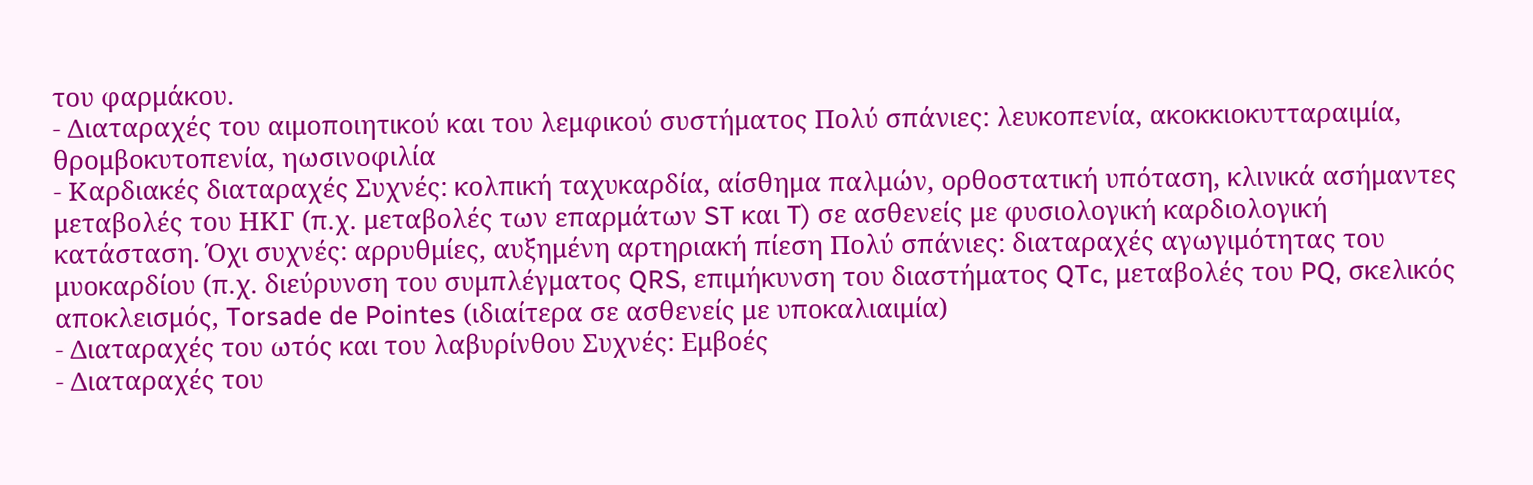του φαρμάκου.
- Διαταραχές του αιμοποιητικού και του λεμφικού συστήματος Πολύ σπάνιες: λευκοπενία, ακοκκιοκυτταραιμία, θρομβοκυτοπενία, ηωσινοφιλία
- Καρδιακές διαταραχές Συχνές: κολπική ταχυκαρδία, αίσθημα παλμών, ορθοστατική υπόταση, κλινικά ασήμαντες μεταβολές του ΗΚΓ (π.χ. μεταβολές των επαρμάτων ST και T) σε ασθενείς με φυσιολογική καρδιολογική κατάσταση. Όχι συχνές: αρρυθμίες, αυξημένη αρτηριακή πίεση Πολύ σπάνιες: διαταραχές αγωγιμότητας του μυοκαρδίου (π.χ. διεύρυνση του συμπλέγματος QRS, επιμήκυνση του διαστήματος QTc, μεταβολές του PQ, σκελικός αποκλεισμός, Torsade de Pointes (ιδιαίτερα σε ασθενείς με υποκαλιαιμία)
- Διαταραχές του ωτός και του λαβυρίνθου Συχνές: Εμβοές
- Διαταραχές του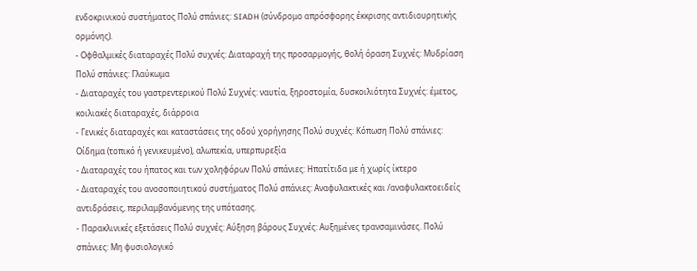ενδοκρινικού συστήματος Πολύ σπάνιες: SIADH (σύνδρομο απρόσφορης έκκρισης αντιδιουρητικής ορμόνης).
- Οφθαλμικές διαταραχές Πολύ συχνές: Διαταραχή της προσαρμογής, θολή όραση Συχνές: Μυδρίαση Πολύ σπάνιες: Γλαύκωμα
- Διαταραχές του γαστρεντερικού Πολύ Συχνές: ναυτία, ξηροστομία, δυσκοιλιότητα Συχνές: έμετος, κοιλιακές διαταραχές, διάρροια
- Γενικές διαταραχές και καταστάσεις της οδού χορήγησης Πολύ συχνές: Κόπωση Πολύ σπάνιες: Οίδημα (τοπικό ή γενικευμένο), αλωπεκία, υπερπυρεξία
- Διαταραχές του ήπατος και των χοληφόρων Πολύ σπάνιες: Ηπατίτιδα με ή χωρίς ίκτερο
- Διαταραχές του ανοσοποιητικού συστήματος Πολύ σπάνιες: Αναφυλακτικές και /αναφυλακτοειδείς αντιδράσεις, περιλαμβανόμενης της υπότασης.
- Παρακλινικές εξετάσεις Πολύ συχνές: Αύξηση βάρους Συχνές: Αυξημένες τρανσαμινάσες. Πολύ σπάνιες: Μη φυσιολογικό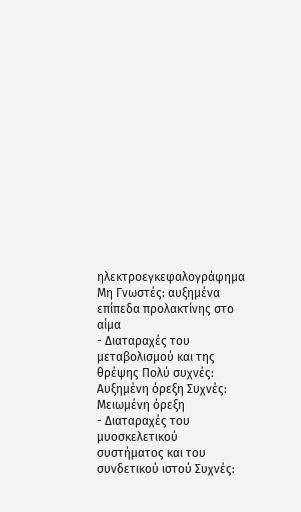ηλεκτροεγκεφαλογράφημα Μη Γνωστές: αυξημένα επίπεδα προλακτίνης στο αίμα
- Διαταραχές του μεταβολισμού και της θρέψης Πολύ συχνές: Αυξημένη όρεξη Συχνές: Μειωμένη όρεξη
- Διαταραχές του μυοσκελετικού συστήματος και του συνδετικού ιστού Συχνές: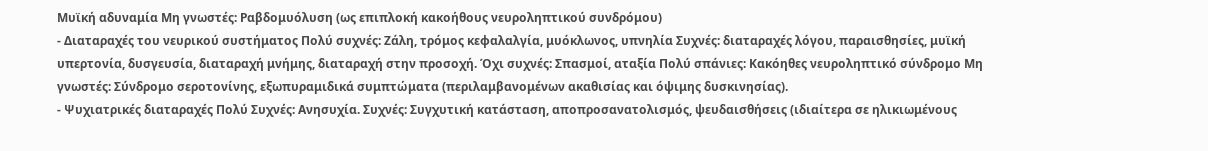Μυϊκή αδυναμία Μη γνωστές: Ραβδομυόλυση (ως επιπλοκή κακοήθους νευροληπτικού συνδρόμου)
- Διαταραχές του νευρικού συστήματος Πολύ συχνές: Ζάλη, τρόμος κεφαλαλγία, μυόκλωνος, υπνηλία Συχνές: διαταραχές λόγου, παραισθησίες, μυϊκή υπερτονία, δυσγευσία, διαταραχή μνήμης, διαταραχή στην προσοχή. Όχι συχνές: Σπασμοί, αταξία Πολύ σπάνιες: Κακόηθες νευροληπτικό σύνδρομο Μη γνωστές: Σύνδρομο σεροτονίνης, εξωπυραμιδικά συμπτώματα (περιλαμβανομένων ακαθισίας και όψιμης δυσκινησίας).
- Ψυχιατρικές διαταραχές Πολύ Συχνές: Ανησυχία. Συχνές: Συγχυτική κατάσταση, αποπροσανατολισμός, ψευδαισθήσεις (ιδιαίτερα σε ηλικιωμένους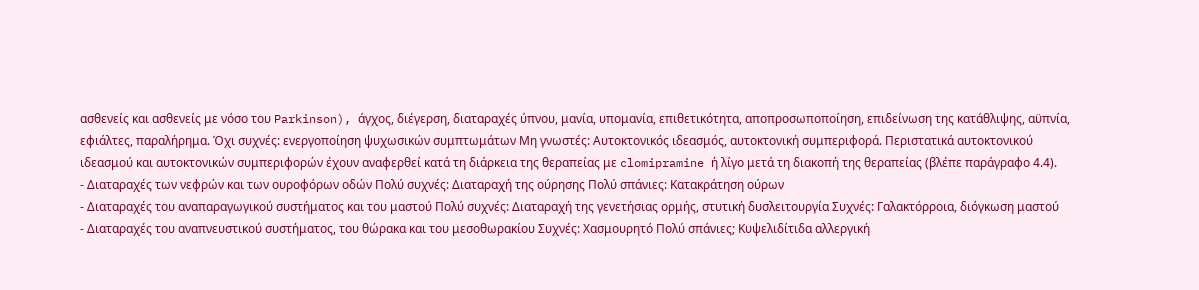ασθενείς και ασθενείς με νόσο του Parkinson), άγχος, διέγερση, διαταραχές ύπνου, μανία, υπομανία, επιθετικότητα, αποπροσωποποίηση, επιδείνωση της κατάθλιψης, αϋπνία, εφιάλτες, παραλήρημα. Όχι συχνές: ενεργοποίηση ψυχωσικών συμπτωμάτων Μη γνωστές: Αυτοκτονικός ιδεασμός, αυτοκτονική συμπεριφορά. Περιστατικά αυτοκτονικού ιδεασμού και αυτοκτονικών συμπεριφορών έχουν αναφερθεί κατά τη διάρκεια της θεραπείας με clomipramine ή λίγο μετά τη διακοπή της θεραπείας (βλέπε παράγραφο 4.4).
- Διαταραχές των νεφρών και των ουροφόρων οδών Πολύ συχνές: Διαταραχή της ούρησης Πολύ σπάνιες: Κατακράτηση ούρων
- Διαταραχές του αναπαραγωγικού συστήματος και του μαστού Πολύ συχνές: Διαταραχή της γενετήσιας ορμής, στυτική δυσλειτουργία Συχνές: Γαλακτόρροια, διόγκωση μαστού
- Διαταραχές του αναπνευστικού συστήματος, του θώρακα και του μεσοθωρακίου Συχνές: Χασμουρητό Πολύ σπάνιες; Κυψελιδίτιδα αλλεργική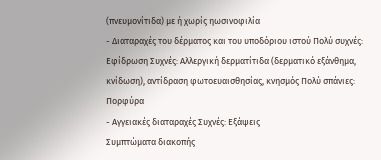(πνευμονίτιδα) με ή χωρίς ηωσινοφιλία
- Διαταραχές του δέρματος και του υποδόριου ιστού Πολύ συχνές: Εφίδρωση Συχνές: Αλλεργική δερματίτιδα (δερματικό εξάνθημα, κνίδωση), αντίδραση φωτοευαισθησίας, κνησμός Πολύ σπάνιες: Πορφύρα
- Αγγειακές διαταραχές Συχνές: Εξάψεις
Συμπτώματα διακοπής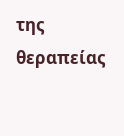της θεραπείας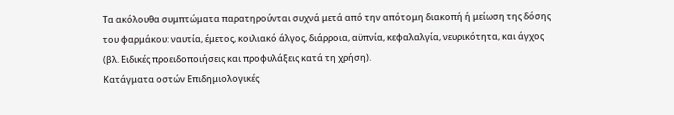Τα ακόλουθα συμπτώματα παρατηρούνται συχνά μετά από την απότομη διακοπή ή μείωση της δόσης του φαρμάκου: ναυτία, έμετος, κοιλιακό άλγος, διάρροια, αϋπνία, κεφαλαλγία, νευρικότητα, και άγχος (βλ. Ειδικές προειδοποιήσεις και προφυλάξεις κατά τη χρήση).
Kατάγματα οστών Επιδημιολογικές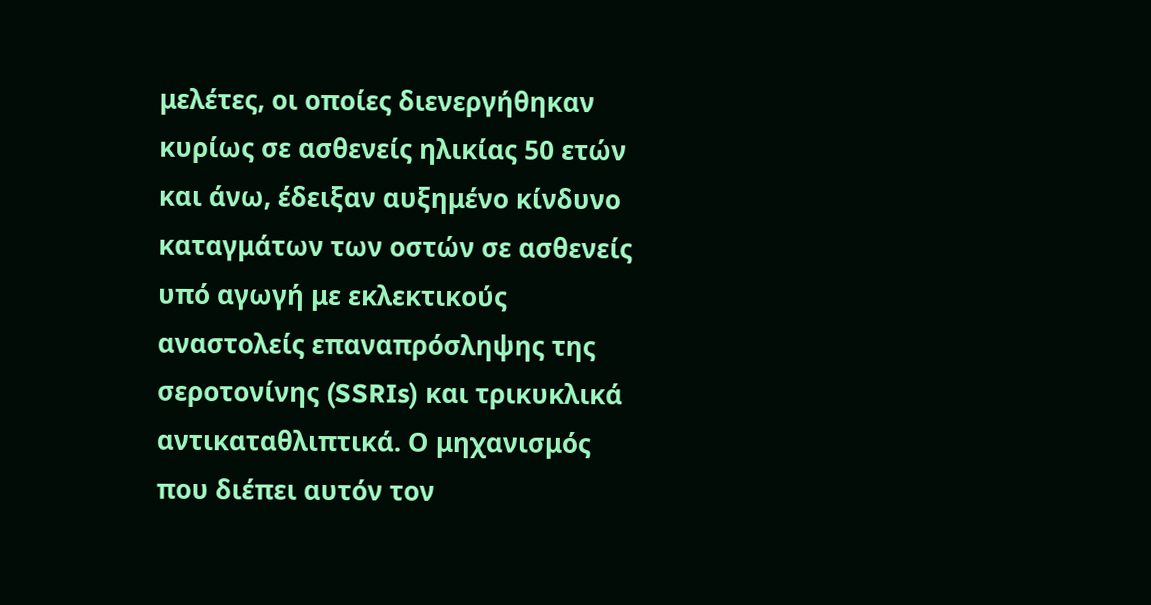μελέτες, οι οποίες διενεργήθηκαν κυρίως σε ασθενείς ηλικίας 50 ετών και άνω, έδειξαν αυξημένο κίνδυνο καταγμάτων των οστών σε ασθενείς υπό αγωγή με εκλεκτικούς αναστολείς επαναπρόσληψης της σεροτονίνης (SSRIs) και τρικυκλικά αντικαταθλιπτικά. Ο μηχανισμός που διέπει αυτόν τον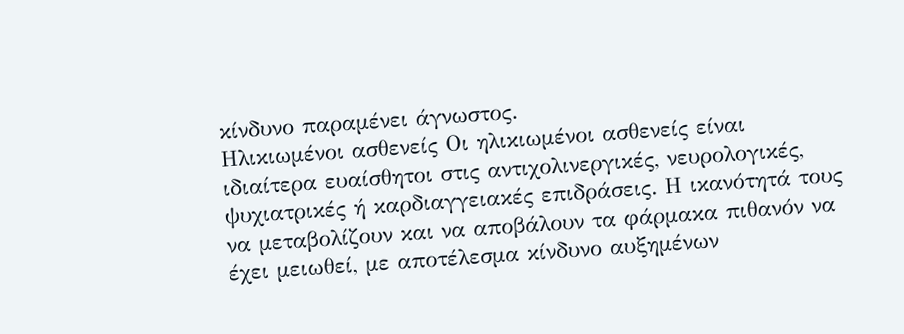κίνδυνο παραμένει άγνωστος.
Ηλικιωμένοι ασθενείς Οι ηλικιωμένοι ασθενείς είναι ιδιαίτερα ευαίσθητοι στις αντιχολινεργικές, νευρολογικές, ψυχιατρικές ή καρδιαγγειακές επιδράσεις. Η ικανότητά τους να μεταβολίζουν και να αποβάλουν τα φάρμακα πιθανόν να έχει μειωθεί, με αποτέλεσμα κίνδυνο αυξημένων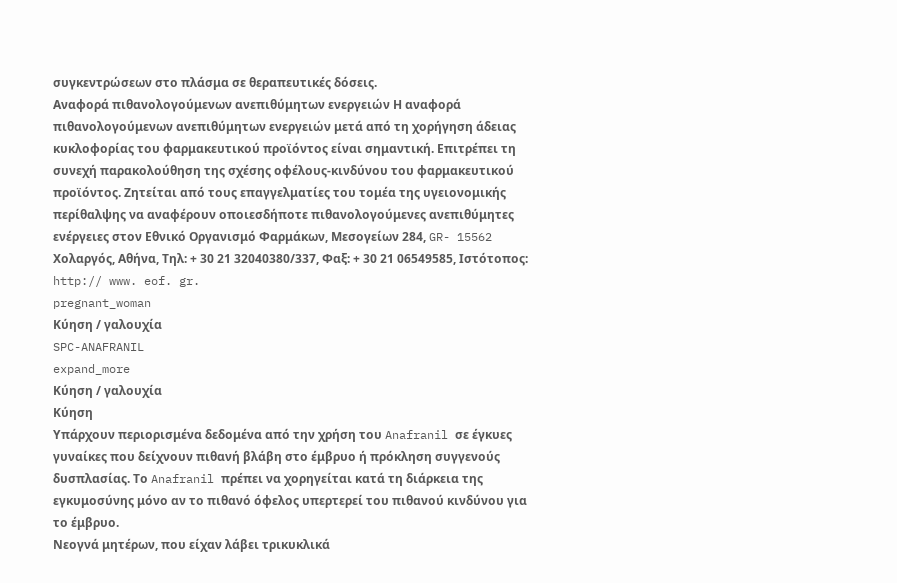συγκεντρώσεων στο πλάσμα σε θεραπευτικές δόσεις.
Αναφορά πιθανολογούμενων ανεπιθύμητων ενεργειών Η αναφορά πιθανολογούμενων ανεπιθύμητων ενεργειών μετά από τη χορήγηση άδειας κυκλοφορίας του φαρμακευτικού προϊόντος είναι σημαντική. Επιτρέπει τη συνεχή παρακολούθηση της σχέσης οφέλους-κινδύνου του φαρμακευτικού προϊόντος. Ζητείται από τους επαγγελματίες του τομέα της υγειονομικής περίθαλψης να αναφέρουν οποιεσδήποτε πιθανολογούμενες ανεπιθύμητες ενέργειες στον Εθνικό Οργανισμό Φαρμάκων, Μεσογείων 284, GR- 15562 Χολαργός, Αθήνα, Τηλ: + 30 21 32040380/337, Φαξ: + 30 21 06549585, Ιστότοπος: http:// www. eof. gr.
pregnant_woman
Κύηση / γαλουχία
SPC-ANAFRANIL
expand_more
Κύηση / γαλουχία
Κύηση
Υπάρχουν περιορισμένα δεδομένα από την χρήση του Anafranil σε έγκυες γυναίκες που δείχνουν πιθανή βλάβη στο έμβρυο ή πρόκληση συγγενούς δυσπλασίας. Το Anafranil πρέπει να χορηγείται κατά τη διάρκεια της εγκυμοσύνης μόνο αν το πιθανό όφελος υπερτερεί του πιθανού κινδύνου για το έμβρυο.
Νεογνά μητέρων, που είχαν λάβει τρικυκλικά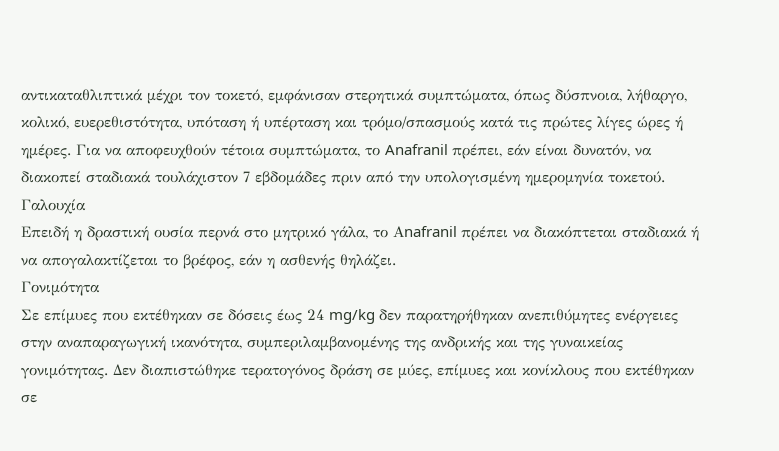αντικαταθλιπτικά μέχρι τον τοκετό, εμφάνισαν στερητικά συμπτώματα, όπως δύσπνοια, λήθαργο, κολικό, ευερεθιστότητα, υπόταση ή υπέρταση και τρόμο/σπασμούς κατά τις πρώτες λίγες ώρες ή ημέρες. Για να αποφευχθούν τέτοια συμπτώματα, το Anafranil πρέπει, εάν είναι δυνατόν, να διακοπεί σταδιακά τουλάχιστον 7 εβδομάδες πριν από την υπολογισμένη ημερομηνία τοκετού.
Γαλουχία
Επειδή η δραστική ουσία περνά στο μητρικό γάλα, το Αnafranil πρέπει να διακόπτεται σταδιακά ή να απογαλακτίζεται το βρέφος, εάν η ασθενής θηλάζει.
Γονιμότητα
Σε επίμυες που εκτέθηκαν σε δόσεις έως 24 mg/kg δεν παρατηρήθηκαν ανεπιθύμητες ενέργειες στην αναπαραγωγική ικανότητα, συμπεριλαμβανομένης της ανδρικής και της γυναικείας γονιμότητας. Δεν διαπιστώθηκε τερατογόνος δράση σε μύες, επίμυες και κονίκλους που εκτέθηκαν σε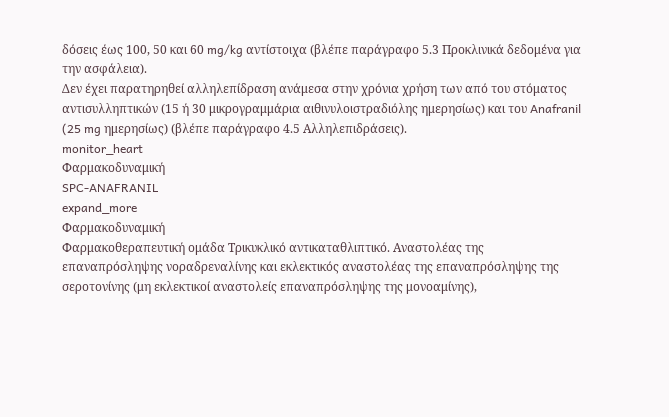δόσεις έως 100, 50 και 60 mg/kg αντίστοιχα (βλέπε παράγραφο 5.3 Προκλινικά δεδομένα για την ασφάλεια).
Δεν έχει παρατηρηθεί αλληλεπίδραση ανάμεσα στην χρόνια χρήση των από του στόματος αντισυλληπτικών (15 ή 30 μικρογραμμάρια αιθινυλοιστραδιόλης ημερησίως) και του Anafranil (25 mg ημερησίως) (βλέπε παράγραφο 4.5 Αλληλεπιδράσεις).
monitor_heart
Φαρμακοδυναμική
SPC-ANAFRANIL
expand_more
Φαρμακοδυναμική
Φαρμακοθεραπευτική ομάδα Τρικυκλικό αντικαταθλιπτικό. Αναστολέας της επαναπρόσληψης νοραδρεναλίνης και εκλεκτικός αναστολέας της επαναπρόσληψης της σεροτονίνης (μη εκλεκτικοί αναστολείς επαναπρόσληψης της μονοαμίνης),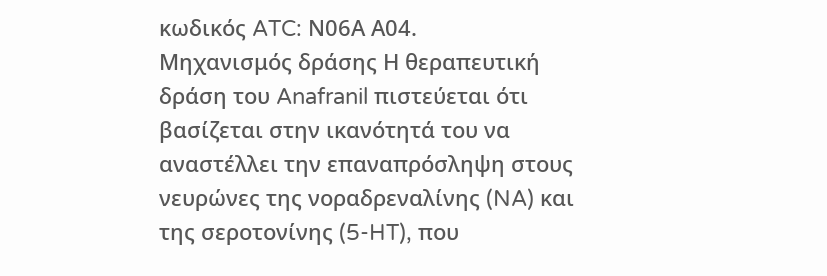κωδικός ATC: Ν06Α Α04.
Μηχανισμός δράσης Η θεραπευτική δράση του Anafranil πιστεύεται ότι βασίζεται στην ικανότητά του να αναστέλλει την επαναπρόσληψη στους νευρώνες της νοραδρεναλίνης (NA) και της σεροτονίνης (5-HT), που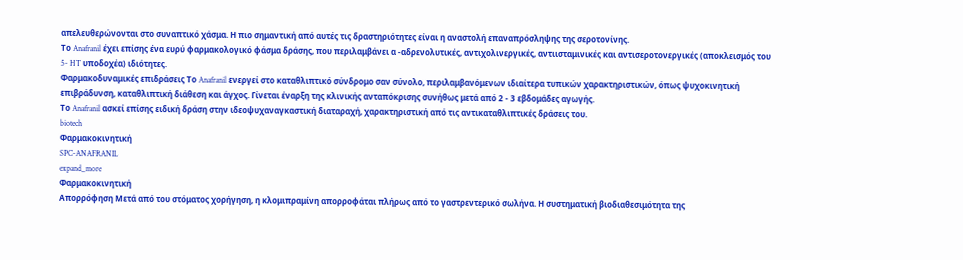απελευθερώνονται στο συναπτικό χάσμα. Η πιο σημαντική από αυτές τις δραστηριότητες είναι η αναστολή επαναπρόσληψης της σεροτονίνης.
Το Anafranil έχει επίσης ένα ευρύ φαρμακολογικό φάσμα δράσης, που περιλαμβάνει α -αδρενολυτικές, αντιχολινεργικές, αντιισταμινικές και αντισεροτονεργικές (αποκλεισμός του 5- HT υποδοχέα) ιδιότητες.
Φαρμακοδυναμικές επιδράσεις Το Anafranil ενεργεί στο καταθλιπτικό σύνδρομο σαν σύνολο, περιλαμβανόμενων ιδιαίτερα τυπικών χαρακτηριστικών, όπως ψυχοκινητική επιβράδυνση, καταθλιπτική διάθεση και άγχος. Γίνεται έναρξη της κλινικής ανταπόκρισης συνήθως μετά από 2 - 3 εβδομάδες αγωγής.
Το Anafranil ασκεί επίσης ειδική δράση στην ιδεοψυχαναγκαστική διαταραχή, χαρακτηριστική από τις αντικαταθλιπτικές δράσεις του.
biotech
Φαρμακοκινητική
SPC-ANAFRANIL
expand_more
Φαρμακοκινητική
Απορρόφηση Μετά από του στόματος χορήγηση, η κλομιπραμίνη απορροφάται πλήρως από το γαστρεντερικό σωλήνα. Η συστηματική βιοδιαθεσιμότητα της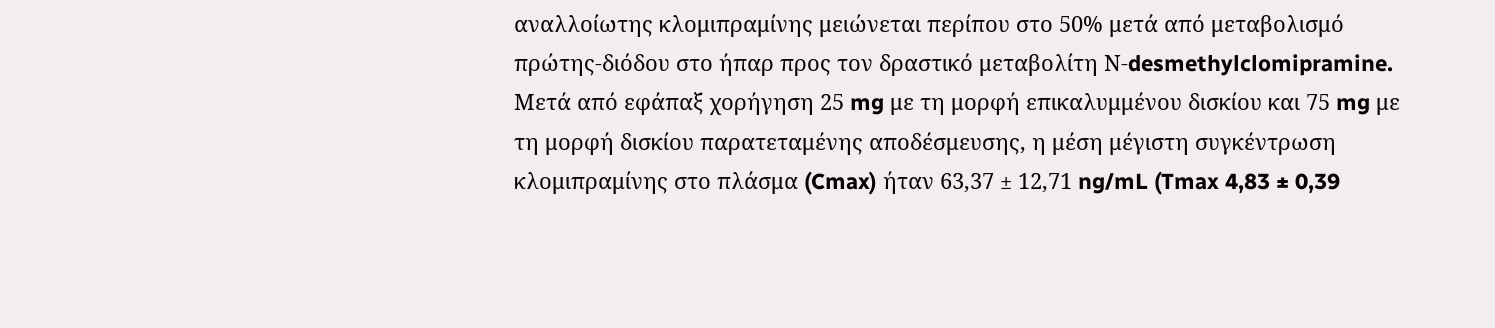αναλλοίωτης κλομιπραμίνης μειώνεται περίπου στο 50% μετά από μεταβολισμό πρώτης-διόδου στο ήπαρ προς τον δραστικό μεταβολίτη Ν-desmethylclomipramine. Μετά από εφάπαξ χορήγηση 25 mg με τη μορφή επικαλυμμένου δισκίου και 75 mg με τη μορφή δισκίου παρατεταμένης αποδέσμευσης, η μέση μέγιστη συγκέντρωση κλομιπραμίνης στο πλάσμα (Cmax) ήταν 63,37 ± 12,71 ng/mL (Tmax 4,83 ± 0,39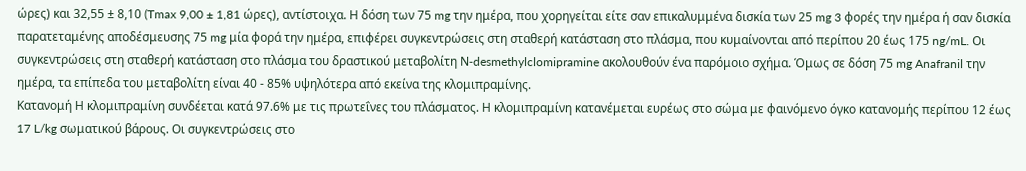ώρες) και 32,55 ± 8,10 (Tmax 9,00 ± 1,81 ώρες), αντίστοιχα. Η δόση των 75 mg την ημέρα, που χορηγείται είτε σαν επικαλυμμένα δισκία των 25 mg 3 φορές την ημέρα ή σαν δισκία παρατεταμένης αποδέσμευσης 75 mg μία φορά την ημέρα, επιφέρει συγκεντρώσεις στη σταθερή κατάσταση στο πλάσμα, που κυμαίνονται από περίπου 20 έως 175 ng/mL. Οι συγκεντρώσεις στη σταθερή κατάσταση στο πλάσμα του δραστικού μεταβολίτη Ν-desmethylclomipramine ακολουθούν ένα παρόμοιο σχήμα. Όμως σε δόση 75 mg Anafranil την ημέρα, τα επίπεδα του μεταβολίτη είναι 40 - 85% υψηλότερα από εκείνα της κλομιπραμίνης.
Κατανομή Η κλομιπραμίνη συνδέεται κατά 97.6% με τις πρωτεΐνες του πλάσματος. Η κλομιπραμίνη κατανέμεται ευρέως στο σώμα με φαινόμενο όγκο κατανομής περίπου 12 έως 17 L/kg σωματικού βάρους. Οι συγκεντρώσεις στο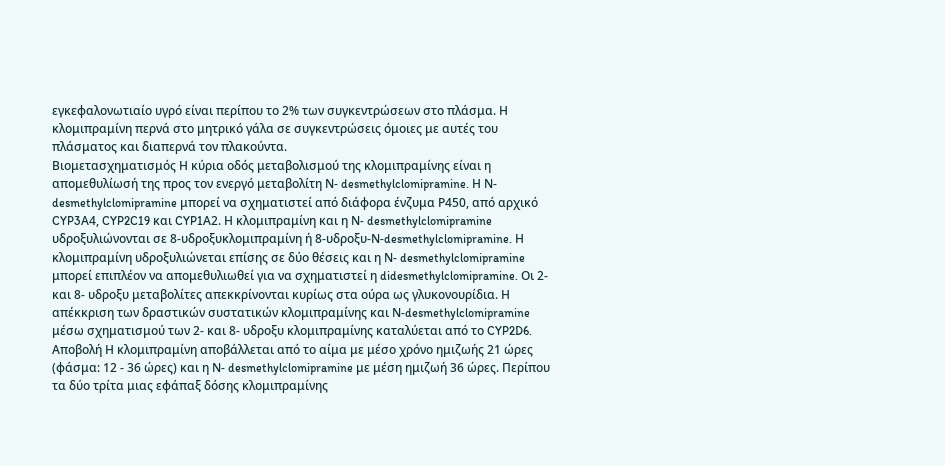εγκεφαλονωτιαίο υγρό είναι περίπου το 2% των συγκεντρώσεων στο πλάσμα. Η κλομιπραμίνη περνά στο μητρικό γάλα σε συγκεντρώσεις όμοιες με αυτές του πλάσματος και διαπερνά τον πλακούντα.
Βιομετασχηματισμός Η κύρια οδός μεταβολισμού της κλομιπραμίνης είναι η απομεθυλίωσή της προς τον ενεργό μεταβολίτη Ν- desmethylclomipramine. Η Ν-desmethylclomipramine μπορεί να σχηματιστεί από διάφορα ένζυμα Ρ450, από αρχικό CYP3Α4, CYP2C19 και CYP1Α2. Η κλομιπραμίνη και η Ν- desmethylclomipramine υδροξυλιώνονται σε 8-υδροξυκλομιπραμίνη ή 8-υδροξυ-Ν-desmethylclomipramine. Η κλομιπραμίνη υδροξυλιώνεται επίσης σε δύο θέσεις και η Ν- desmethylclomipramine μπορεί επιπλέον να απομεθυλιωθεί για να σχηματιστεί η didesmethylclomipramine. Οι 2- και 8- υδροξυ μεταβολίτες απεκκρίνονται κυρίως στα ούρα ως γλυκονουρίδια. Η απέκκριση των δραστικών συστατικών κλομιπραμίνης και Ν-desmethylclomipramine μέσω σχηματισμού των 2- και 8- υδροξυ κλομιπραμίνης καταλύεται από το CYP2D6.
Αποβολή Η κλομιπραμίνη αποβάλλεται από το αίμα με μέσο χρόνο ημιζωής 21 ώρες (φάσμα: 12 - 36 ώρες) και η Ν- desmethylclomipramine με μέση ημιζωή 36 ώρες. Περίπου τα δύο τρίτα μιας εφάπαξ δόσης κλομιπραμίνης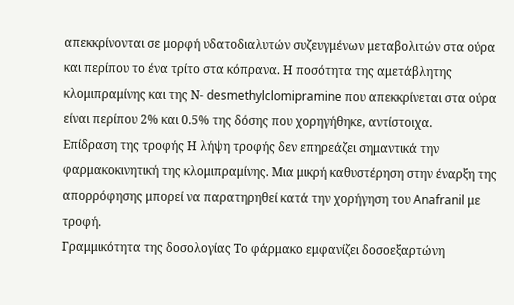απεκκρίνονται σε μορφή υδατοδιαλυτών συζευγμένων μεταβολιτών στα ούρα και περίπου το ένα τρίτο στα κόπρανα. Η ποσότητα της αμετάβλητης κλομιπραμίνης και της Ν- desmethylclomipramine που απεκκρίνεται στα ούρα είναι περίπου 2% και 0.5% της δόσης που χορηγήθηκε, αντίστοιχα.
Επίδραση της τροφής Η λήψη τροφής δεν επηρεάζει σημαντικά την φαρμακοκινητική της κλομιπραμίνης. Μια μικρή καθυστέρηση στην έναρξη της απορρόφησης μπορεί να παρατηρηθεί κατά την χορήγηση του Anafranil με τροφή.
Γραμμικότητα της δοσολογίας Το φάρμακο εμφανίζει δοσοεξαρτώνη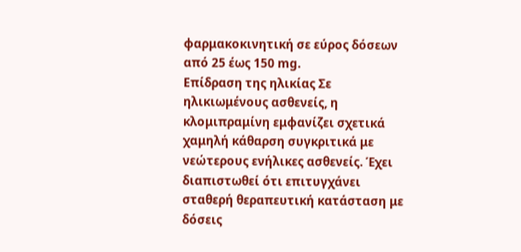φαρμακοκινητική σε εύρος δόσεων από 25 έως 150 mg.
Επίδραση της ηλικίας Σε ηλικιωμένους ασθενείς, η κλομιπραμίνη εμφανίζει σχετικά χαμηλή κάθαρση συγκριτικά με νεώτερους ενήλικες ασθενείς. Έχει διαπιστωθεί ότι επιτυγχάνει σταθερή θεραπευτική κατάσταση με δόσεις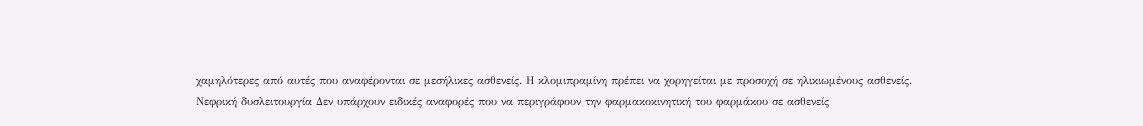χαμηλότερες από αυτές που αναφέρονται σε μεσήλικες ασθενείς. Η κλομιπραμίνη πρέπει να χορηγείται με προσοχή σε ηλικιωμένους ασθενείς.
Νεφρική δυσλειτουργία Δεν υπάρχουν ειδικές αναφορές που να περιγράφουν την φαρμακοκινητική του φαρμάκου σε ασθενείς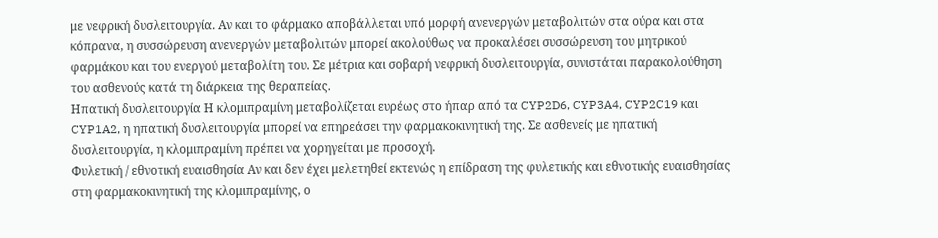με νεφρική δυσλειτουργία. Αν και το φάρμακο αποβάλλεται υπό μορφή ανενεργών μεταβολιτών στα ούρα και στα κόπρανα, η συσσώρευση ανενεργών μεταβολιτών μπορεί ακολούθως να προκαλέσει συσσώρευση του μητρικού φαρμάκου και του ενεργού μεταβολίτη του. Σε μέτρια και σοβαρή νεφρική δυσλειτουργία, συνιστάται παρακολούθηση του ασθενούς κατά τη διάρκεια της θεραπείας.
Ηπατική δυσλειτουργία Η κλομιπραμίνη μεταβολίζεται ευρέως στο ήπαρ από τα CYP2D6, CYP3A4, CYP2C19 και CYP1A2, η ηπατική δυσλειτουργία μπορεί να επηρεάσει την φαρμακοκινητική της. Σε ασθενείς με ηπατική δυσλειτουργία, η κλομιπραμίνη πρέπει να χορηγείται με προσοχή.
Φυλετική / εθνοτική ευαισθησία Aν και δεν έχει μελετηθεί εκτενώς η επίδραση της φυλετικής και εθνοτικής ευαισθησίας στη φαρμακοκινητική της κλομιπραμίνης, ο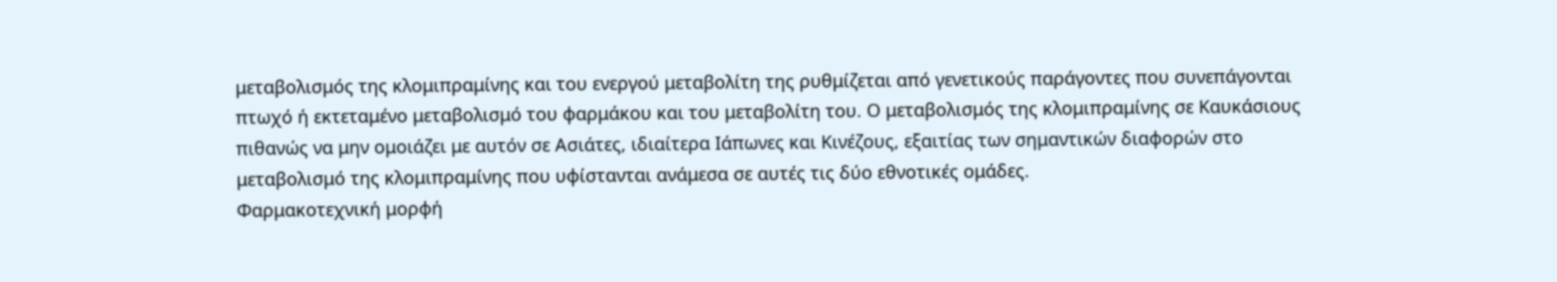μεταβολισμός της κλομιπραμίνης και του ενεργού μεταβολίτη της ρυθμίζεται από γενετικούς παράγοντες που συνεπάγονται πτωχό ή εκτεταμένο μεταβολισμό του φαρμάκου και του μεταβολίτη του. Ο μεταβολισμός της κλομιπραμίνης σε Καυκάσιους πιθανώς να μην ομοιάζει με αυτόν σε Ασιάτες, ιδιαίτερα Ιάπωνες και Κινέζους, εξαιτίας των σημαντικών διαφορών στο μεταβολισμό της κλομιπραμίνης που υφίστανται ανάμεσα σε αυτές τις δύο εθνοτικές ομάδες.
Φαρμακοτεχνική μορφή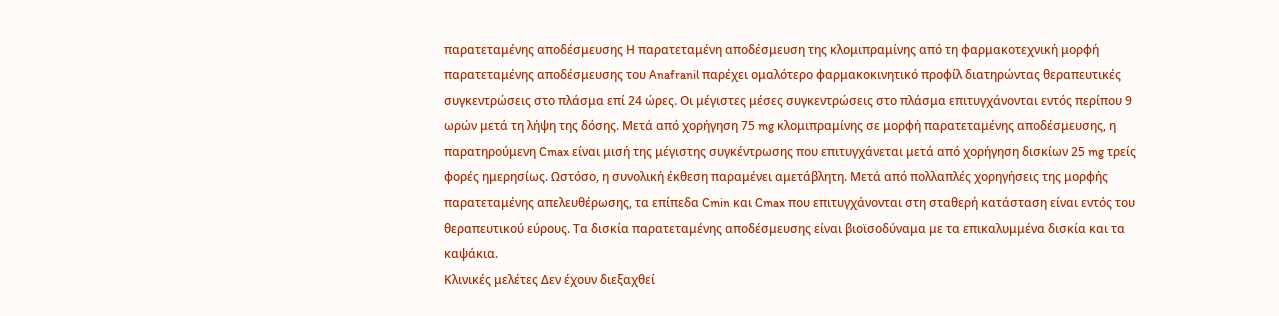παρατεταμένης αποδέσμευσης Η παρατεταμένη αποδέσμευση της κλομιπραμίνης από τη φαρμακοτεχνική μορφή παρατεταμένης αποδέσμευσης του Anafranil παρέχει ομαλότερο φαρμακοκινητικό προφίλ διατηρώντας θεραπευτικές συγκεντρώσεις στο πλάσμα επί 24 ώρες. Οι μέγιστες μέσες συγκεντρώσεις στο πλάσμα επιτυγχάνονται εντός περίπου 9 ωρών μετά τη λήψη της δόσης. Μετά από χορήγηση 75 mg κλομιπραμίνης σε μορφή παρατεταμένης αποδέσμευσης, η παρατηρούμενη Cmax είναι μισή της μέγιστης συγκέντρωσης που επιτυγχάνεται μετά από χορήγηση δισκίων 25 mg τρείς φορές ημερησίως. Ωστόσο, η συνολική έκθεση παραμένει αμετάβλητη. Μετά από πολλαπλές χορηγήσεις της μορφής παρατεταμένης απελευθέρωσης, τα επίπεδα Cmin και Cmax που επιτυγχάνονται στη σταθερή κατάσταση είναι εντός του θεραπευτικού εύρους. Τα δισκία παρατεταμένης αποδέσμευσης είναι βιοϊσοδύναμα με τα επικαλυμμένα δισκία και τα καψάκια.
Κλινικές μελέτες Δεν έχουν διεξαχθεί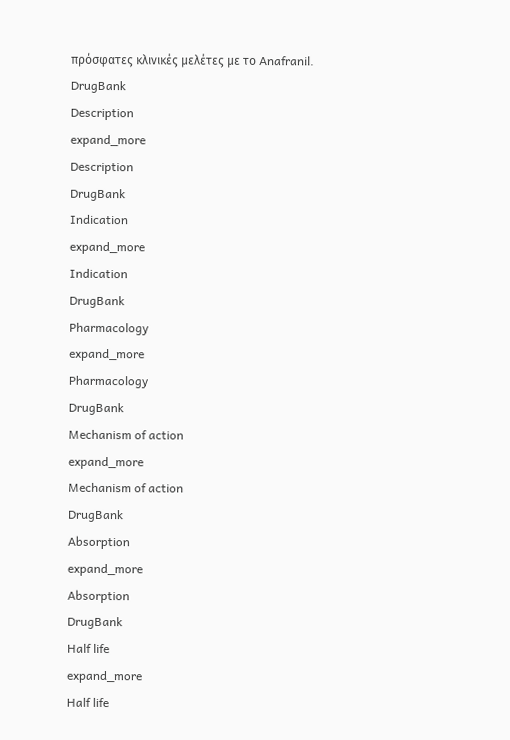πρόσφατες κλινικές μελέτες με το Anafranil.
DrugBank
Description
expand_more
Description
DrugBank
Indication
expand_more
Indication
DrugBank
Pharmacology
expand_more
Pharmacology
DrugBank
Mechanism of action
expand_more
Mechanism of action
DrugBank
Absorption
expand_more
Absorption
DrugBank
Half life
expand_more
Half life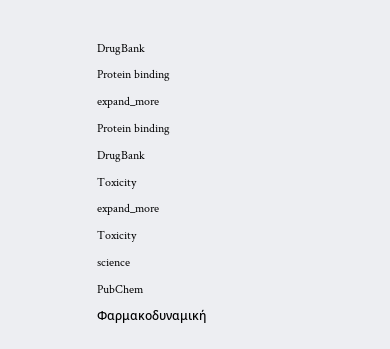DrugBank
Protein binding
expand_more
Protein binding
DrugBank
Toxicity
expand_more
Toxicity
science
PubChem
Φαρμακοδυναμική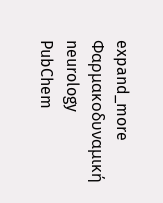expand_more
Φαρμακοδυναμική
neurology
PubChem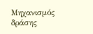Μηχανισμός δράσης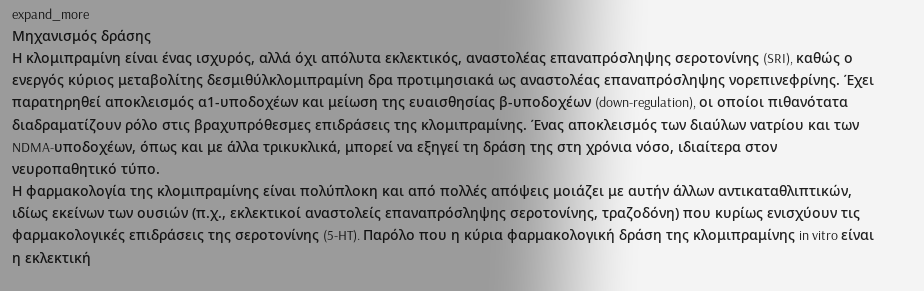expand_more
Μηχανισμός δράσης
Η κλομιπραμίνη είναι ένας ισχυρός, αλλά όχι απόλυτα εκλεκτικός, αναστολέας επαναπρόσληψης σεροτονίνης (SRI), καθώς ο ενεργός κύριος μεταβολίτης δεσμιθύλκλομιπραμίνη δρα προτιμησιακά ως αναστολέας επαναπρόσληψης νορεπινεφρίνης. Έχει παρατηρηθεί αποκλεισμός α1-υποδοχέων και μείωση της ευαισθησίας β-υποδοχέων (down-regulation), οι οποίοι πιθανότατα διαδραματίζουν ρόλο στις βραχυπρόθεσμες επιδράσεις της κλομιπραμίνης. Ένας αποκλεισμός των διαύλων νατρίου και των NDMA-υποδοχέων, όπως και με άλλα τρικυκλικά, μπορεί να εξηγεί τη δράση της στη χρόνια νόσο, ιδιαίτερα στον νευροπαθητικό τύπο.
Η φαρμακολογία της κλομιπραμίνης είναι πολύπλοκη και από πολλές απόψεις μοιάζει με αυτήν άλλων αντικαταθλιπτικών, ιδίως εκείνων των ουσιών (π.χ., εκλεκτικοί αναστολείς επαναπρόσληψης σεροτονίνης, τραζοδόνη) που κυρίως ενισχύουν τις φαρμακολογικές επιδράσεις της σεροτονίνης (5-HT). Παρόλο που η κύρια φαρμακολογική δράση της κλομιπραμίνης in vitro είναι η εκλεκτική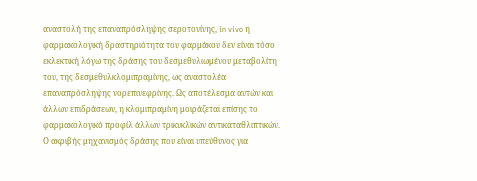αναστολή της επαναπρόσληψης σεροτονίνης, in vivo η φαρμακολογική δραστηριότητα του φαρμάκου δεν είναι τόσο εκλεκτική λόγω της δράσης του δεσμεθυλιωμένου μεταβολίτη του, της δεσμεθυλκλομιπραμίνης, ως αναστολέα επαναπρόσληψης νορεπινεφρίνης. Ως αποτέλεσμα αυτών και άλλων επιδράσεων, η κλομιπραμίνη μοιράζεται επίσης το φαρμακολογικό προφίλ άλλων τρικυκλικών αντικαταθλιπτικών.
Ο ακριβής μηχανισμός δράσης που είναι υπεύθυνος για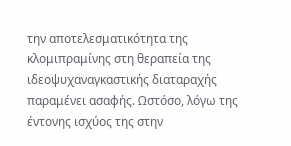την αποτελεσματικότητα της κλομιπραμίνης στη θεραπεία της ιδεοψυχαναγκαστικής διαταραχής παραμένει ασαφής. Ωστόσο, λόγω της έντονης ισχύος της στην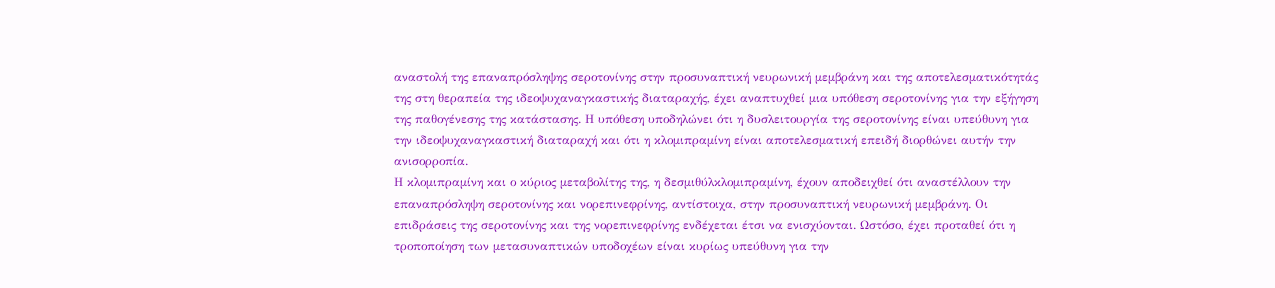αναστολή της επαναπρόσληψης σεροτονίνης στην προσυναπτική νευρωνική μεμβράνη και της αποτελεσματικότητάς της στη θεραπεία της ιδεοψυχαναγκαστικής διαταραχής, έχει αναπτυχθεί μια υπόθεση σεροτονίνης για την εξήγηση της παθογένεσης της κατάστασης. Η υπόθεση υποδηλώνει ότι η δυσλειτουργία της σεροτονίνης είναι υπεύθυνη για την ιδεοψυχαναγκαστική διαταραχή και ότι η κλομιπραμίνη είναι αποτελεσματική επειδή διορθώνει αυτήν την ανισορροπία.
Η κλομιπραμίνη και ο κύριος μεταβολίτης της, η δεσμιθύλκλομιπραμίνη, έχουν αποδειχθεί ότι αναστέλλουν την επαναπρόσληψη σεροτονίνης και νορεπινεφρίνης, αντίστοιχα, στην προσυναπτική νευρωνική μεμβράνη. Οι επιδράσεις της σεροτονίνης και της νορεπινεφρίνης ενδέχεται έτσι να ενισχύονται. Ωστόσο, έχει προταθεί ότι η τροποποίηση των μετασυναπτικών υποδοχέων είναι κυρίως υπεύθυνη για την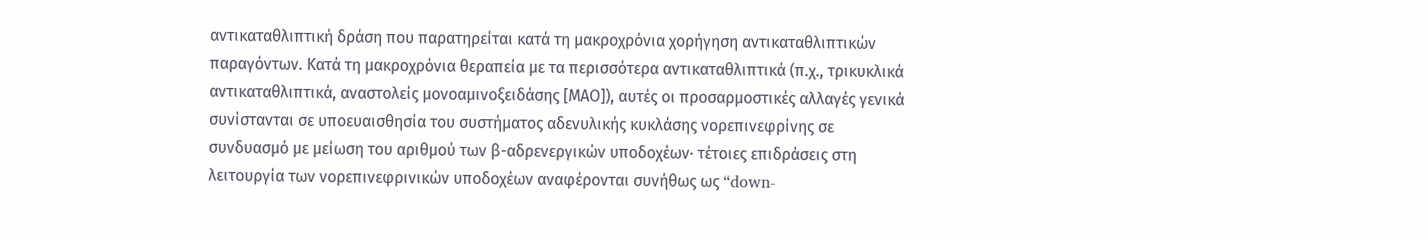αντικαταθλιπτική δράση που παρατηρείται κατά τη μακροχρόνια χορήγηση αντικαταθλιπτικών παραγόντων. Κατά τη μακροχρόνια θεραπεία με τα περισσότερα αντικαταθλιπτικά (π.χ., τρικυκλικά αντικαταθλιπτικά, αναστολείς μονοαμινοξειδάσης [ΜΑΟ]), αυτές οι προσαρμοστικές αλλαγές γενικά συνίστανται σε υποευαισθησία του συστήματος αδενυλικής κυκλάσης νορεπινεφρίνης σε συνδυασμό με μείωση του αριθμού των β-αδρενεργικών υποδοχέων· τέτοιες επιδράσεις στη λειτουργία των νορεπινεφρινικών υποδοχέων αναφέρονται συνήθως ως “down-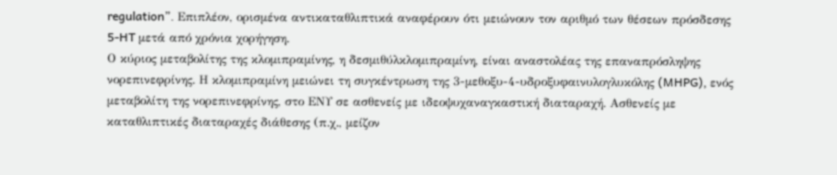regulation”. Επιπλέον, ορισμένα αντικαταθλιπτικά αναφέρουν ότι μειώνουν τον αριθμό των θέσεων πρόσδεσης 5-HT μετά από χρόνια χορήγηση.
Ο κύριος μεταβολίτης της κλομιπραμίνης, η δεσμιθύλκλομιπραμίνη, είναι αναστολέας της επαναπρόσληψης νορεπινεφρίνης. Η κλομιπραμίνη μειώνει τη συγκέντρωση της 3-μεθοξυ-4-υδροξυφαινυλογλυκόλης (MHPG), ενός μεταβολίτη της νορεπινεφρίνης, στο ΕΝΥ σε ασθενείς με ιδεοψυχαναγκαστική διαταραχή. Ασθενείς με καταθλιπτικές διαταραχές διάθεσης (π.χ., μείζον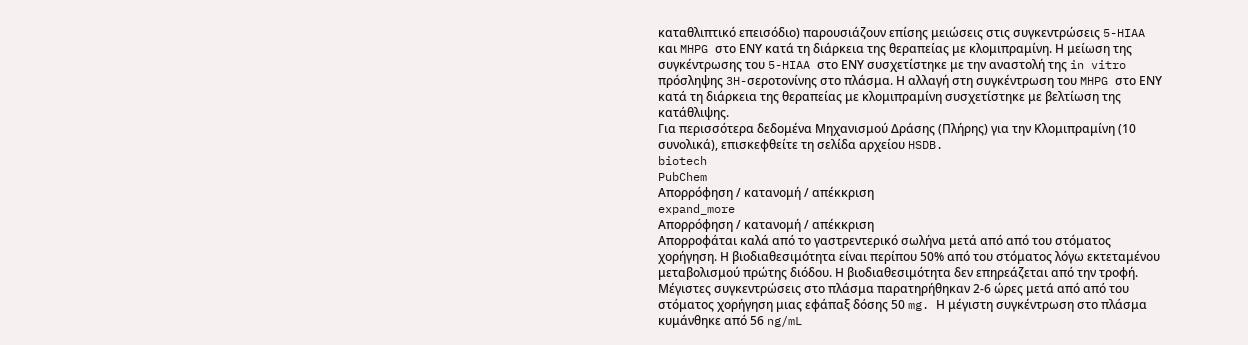καταθλιπτικό επεισόδιο) παρουσιάζουν επίσης μειώσεις στις συγκεντρώσεις 5-HIAA και MHPG στο ΕΝΥ κατά τη διάρκεια της θεραπείας με κλομιπραμίνη. Η μείωση της συγκέντρωσης του 5-HIAA στο ΕΝΥ συσχετίστηκε με την αναστολή της in vitro πρόσληψης 3H-σεροτονίνης στο πλάσμα. Η αλλαγή στη συγκέντρωση του MHPG στο ΕΝΥ κατά τη διάρκεια της θεραπείας με κλομιπραμίνη συσχετίστηκε με βελτίωση της κατάθλιψης.
Για περισσότερα δεδομένα Μηχανισμού Δράσης (Πλήρης) για την Κλομιπραμίνη (10 συνολικά), επισκεφθείτε τη σελίδα αρχείου HSDB.
biotech
PubChem
Απορρόφηση / κατανομή / απέκκριση
expand_more
Απορρόφηση / κατανομή / απέκκριση
Απορροφάται καλά από το γαστρεντερικό σωλήνα μετά από από του στόματος χορήγηση. Η βιοδιαθεσιμότητα είναι περίπου 50% από του στόματος λόγω εκτεταμένου μεταβολισμού πρώτης διόδου. Η βιοδιαθεσιμότητα δεν επηρεάζεται από την τροφή. Μέγιστες συγκεντρώσεις στο πλάσμα παρατηρήθηκαν 2-6 ώρες μετά από από του στόματος χορήγηση μιας εφάπαξ δόσης 50 mg. Η μέγιστη συγκέντρωση στο πλάσμα κυμάνθηκε από 56 ng/mL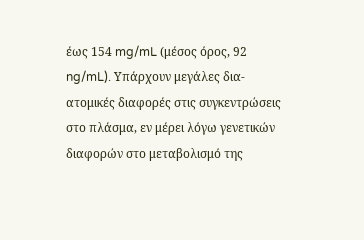έως 154 mg/mL (μέσος όρος, 92 ng/mL). Υπάρχουν μεγάλες δια-ατομικές διαφορές στις συγκεντρώσεις στο πλάσμα, εν μέρει λόγω γενετικών διαφορών στο μεταβολισμό της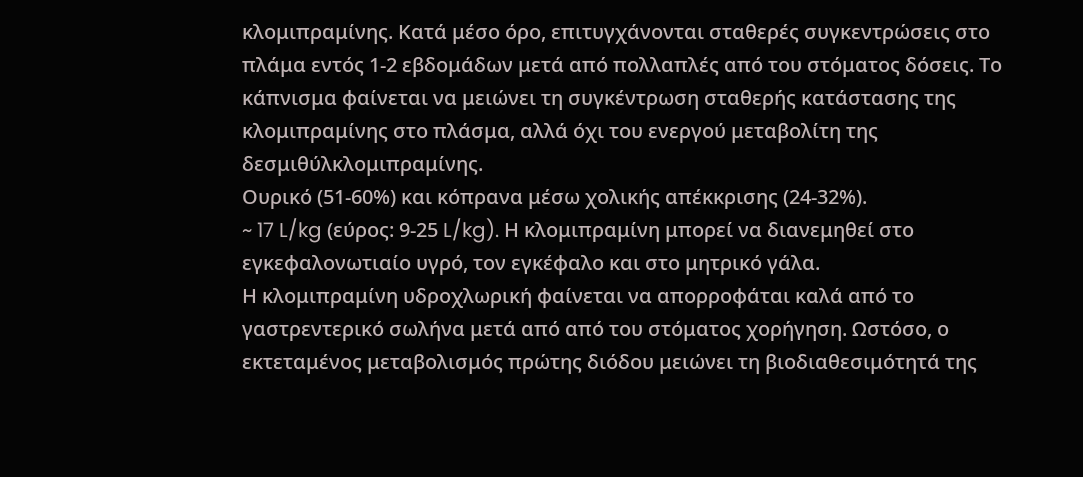κλομιπραμίνης. Κατά μέσο όρο, επιτυγχάνονται σταθερές συγκεντρώσεις στο πλάμα εντός 1-2 εβδομάδων μετά από πολλαπλές από του στόματος δόσεις. Το κάπνισμα φαίνεται να μειώνει τη συγκέντρωση σταθερής κατάστασης της κλομιπραμίνης στο πλάσμα, αλλά όχι του ενεργού μεταβολίτη της δεσμιθύλκλομιπραμίνης.
Ουρικό (51-60%) και κόπρανα μέσω χολικής απέκκρισης (24-32%).
~ 17 L/kg (εύρος: 9-25 L/kg). Η κλομιπραμίνη μπορεί να διανεμηθεί στο εγκεφαλονωτιαίο υγρό, τον εγκέφαλο και στο μητρικό γάλα.
Η κλομιπραμίνη υδροχλωρική φαίνεται να απορροφάται καλά από το γαστρεντερικό σωλήνα μετά από από του στόματος χορήγηση. Ωστόσο, ο εκτεταμένος μεταβολισμός πρώτης διόδου μειώνει τη βιοδιαθεσιμότητά της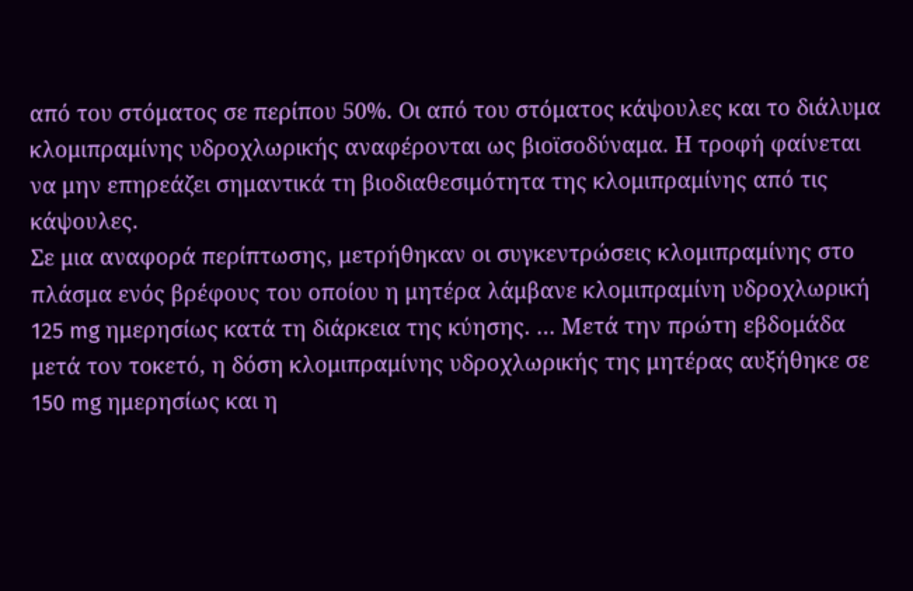από του στόματος σε περίπου 50%. Οι από του στόματος κάψουλες και το διάλυμα κλομιπραμίνης υδροχλωρικής αναφέρονται ως βιοϊσοδύναμα. Η τροφή φαίνεται να μην επηρεάζει σημαντικά τη βιοδιαθεσιμότητα της κλομιπραμίνης από τις κάψουλες.
Σε μια αναφορά περίπτωσης, μετρήθηκαν οι συγκεντρώσεις κλομιπραμίνης στο πλάσμα ενός βρέφους του οποίου η μητέρα λάμβανε κλομιπραμίνη υδροχλωρική 125 mg ημερησίως κατά τη διάρκεια της κύησης. … Μετά την πρώτη εβδομάδα μετά τον τοκετό, η δόση κλομιπραμίνης υδροχλωρικής της μητέρας αυξήθηκε σε 150 mg ημερησίως και η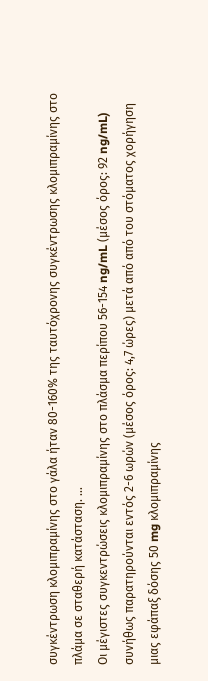συγκέντρωση κλομιπραμίνης στο γάλα ήταν 80-160% της ταυτόχρονης συγκέντρωσης κλομιπραμίνης στο πλάμα σε σταθερή κατάσταση. …
Οι μέγιστες συγκεντρώσεις κλομιπραμίνης στο πλάσμα περίπου 56-154 ng/mL (μέσος όρος: 92 ng/mL) συνήθως παρατηρούνται εντός 2-6 ωρών (μέσος όρος: 4,7 ώρες) μετά από από του στόματος χορήγηση μιας εφάπαξ δόσης 50 mg κλομιπραμίνης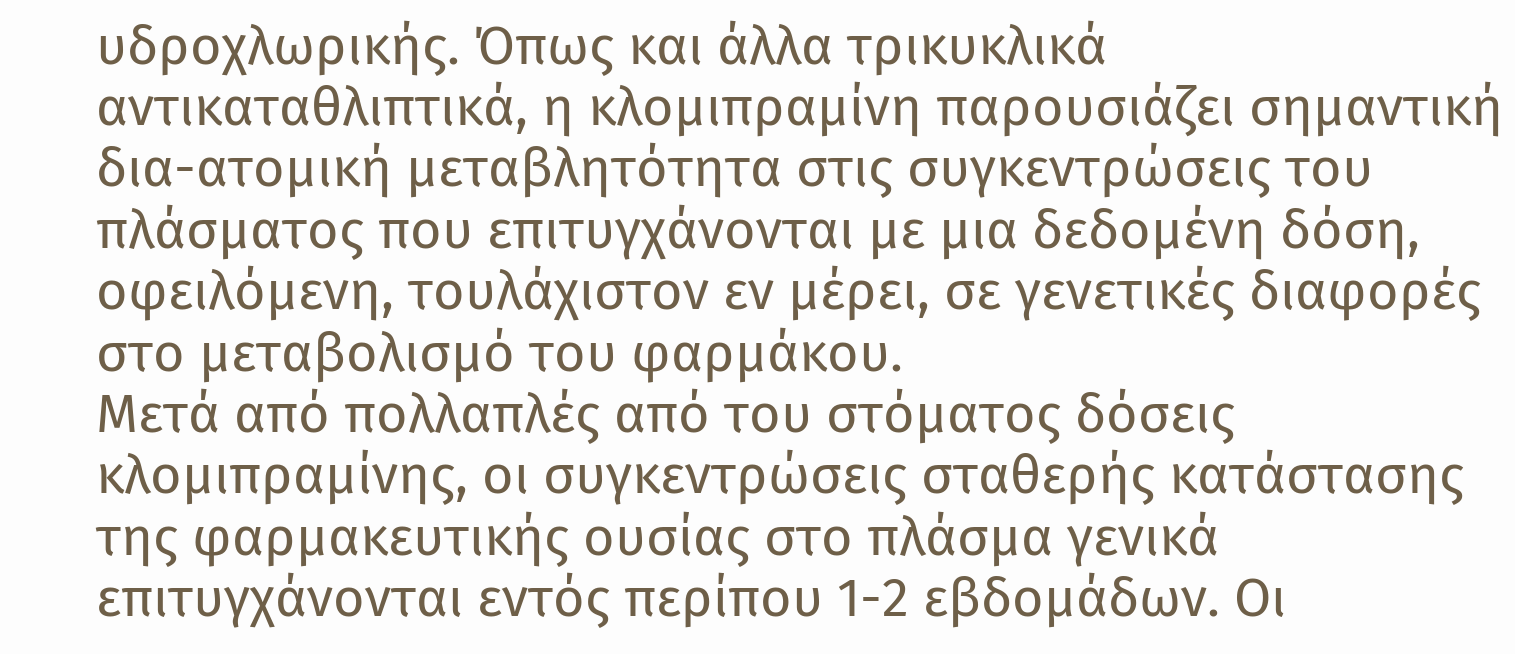υδροχλωρικής. Όπως και άλλα τρικυκλικά αντικαταθλιπτικά, η κλομιπραμίνη παρουσιάζει σημαντική δια-ατομική μεταβλητότητα στις συγκεντρώσεις του πλάσματος που επιτυγχάνονται με μια δεδομένη δόση, οφειλόμενη, τουλάχιστον εν μέρει, σε γενετικές διαφορές στο μεταβολισμό του φαρμάκου.
Μετά από πολλαπλές από του στόματος δόσεις κλομιπραμίνης, οι συγκεντρώσεις σταθερής κατάστασης της φαρμακευτικής ουσίας στο πλάσμα γενικά επιτυγχάνονται εντός περίπου 1-2 εβδομάδων. Οι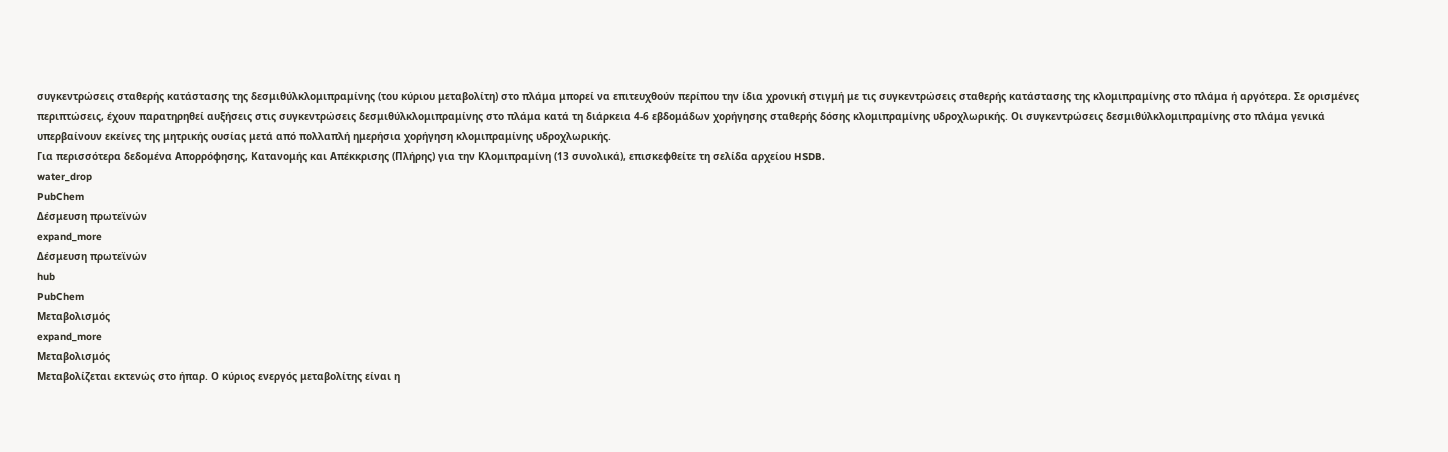συγκεντρώσεις σταθερής κατάστασης της δεσμιθύλκλομιπραμίνης (του κύριου μεταβολίτη) στο πλάμα μπορεί να επιτευχθούν περίπου την ίδια χρονική στιγμή με τις συγκεντρώσεις σταθερής κατάστασης της κλομιπραμίνης στο πλάμα ή αργότερα. Σε ορισμένες περιπτώσεις, έχουν παρατηρηθεί αυξήσεις στις συγκεντρώσεις δεσμιθύλκλομιπραμίνης στο πλάμα κατά τη διάρκεια 4-6 εβδομάδων χορήγησης σταθερής δόσης κλομιπραμίνης υδροχλωρικής. Οι συγκεντρώσεις δεσμιθύλκλομιπραμίνης στο πλάμα γενικά υπερβαίνουν εκείνες της μητρικής ουσίας μετά από πολλαπλή ημερήσια χορήγηση κλομιπραμίνης υδροχλωρικής.
Για περισσότερα δεδομένα Απορρόφησης, Κατανομής και Απέκκρισης (Πλήρης) για την Κλομιπραμίνη (13 συνολικά), επισκεφθείτε τη σελίδα αρχείου HSDB.
water_drop
PubChem
Δέσμευση πρωτεϊνών
expand_more
Δέσμευση πρωτεϊνών
hub
PubChem
Μεταβολισμός
expand_more
Μεταβολισμός
Μεταβολίζεται εκτενώς στο ήπαρ. Ο κύριος ενεργός μεταβολίτης είναι η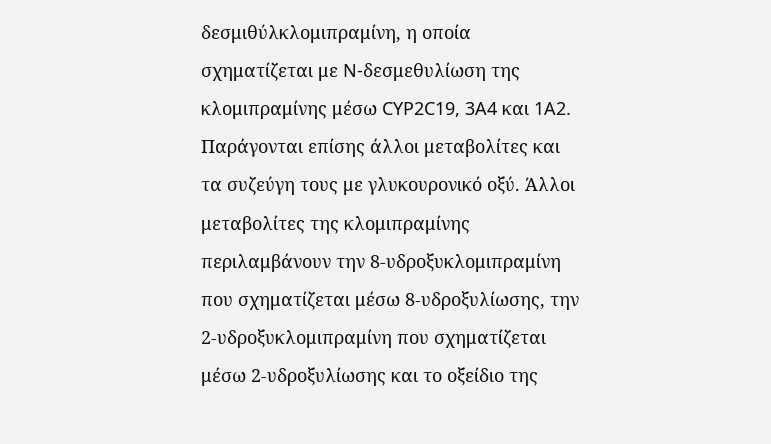δεσμιθύλκλομιπραμίνη, η οποία σχηματίζεται με N-δεσμεθυλίωση της κλομιπραμίνης μέσω CYP2C19, 3A4 και 1A2. Παράγονται επίσης άλλοι μεταβολίτες και τα συζεύγη τους με γλυκουρονικό οξύ. Άλλοι μεταβολίτες της κλομιπραμίνης περιλαμβάνουν την 8-υδροξυκλομιπραμίνη που σχηματίζεται μέσω 8-υδροξυλίωσης, την 2-υδροξυκλομιπραμίνη που σχηματίζεται μέσω 2-υδροξυλίωσης και το οξείδιο της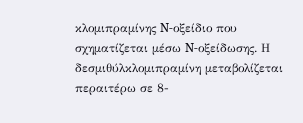κλομιπραμίνης N-οξείδιο που σχηματίζεται μέσω N-οξείδωσης. Η δεσμιθύλκλομιπραμίνη μεταβολίζεται περαιτέρω σε 8-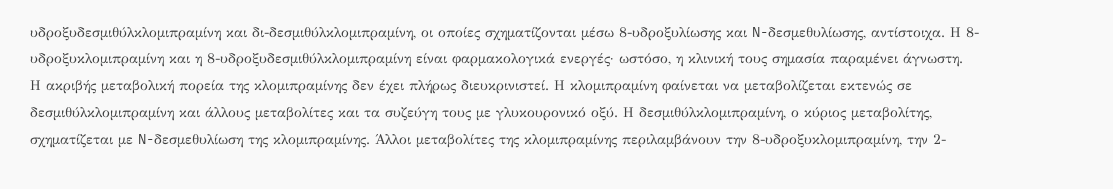υδροξυδεσμιθύλκλομιπραμίνη και δι-δεσμιθύλκλομιπραμίνη, οι οποίες σχηματίζονται μέσω 8-υδροξυλίωσης και N-δεσμεθυλίωσης, αντίστοιχα. Η 8-υδροξυκλομιπραμίνη και η 8-υδροξυδεσμιθύλκλομιπραμίνη είναι φαρμακολογικά ενεργές· ωστόσο, η κλινική τους σημασία παραμένει άγνωστη.
Η ακριβής μεταβολική πορεία της κλομιπραμίνης δεν έχει πλήρως διευκρινιστεί. Η κλομιπραμίνη φαίνεται να μεταβολίζεται εκτενώς σε δεσμιθύλκλομιπραμίνη και άλλους μεταβολίτες και τα συζεύγη τους με γλυκουρονικό οξύ. Η δεσμιθύλκλομιπραμίνη, ο κύριος μεταβολίτης, σχηματίζεται με N-δεσμεθυλίωση της κλομιπραμίνης. Άλλοι μεταβολίτες της κλομιπραμίνης περιλαμβάνουν την 8-υδροξυκλομιπραμίνη, την 2-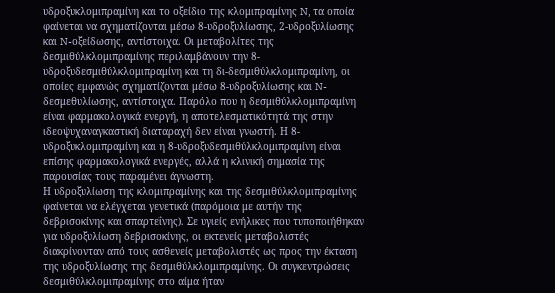υδροξυκλομιπραμίνη και το οξείδιο της κλομιπραμίνης N, τα οποία φαίνεται να σχηματίζονται μέσω 8-υδροξυλίωσης, 2-υδροξυλίωσης και N-οξείδωσης, αντίστοιχα. Οι μεταβολίτες της δεσμιθύλκλομιπραμίνης περιλαμβάνουν την 8-υδροξυδεσμιθύλκλομιπραμίνη και τη δι-δεσμιθύλκλομιπραμίνη, οι οποίες εμφανώς σχηματίζονται μέσω 8-υδροξυλίωσης και N-δεσμεθυλίωσης, αντίστοιχα. Παρόλο που η δεσμιθύλκλομιπραμίνη είναι φαρμακολογικά ενεργή, η αποτελεσματικότητά της στην ιδεοψυχαναγκαστική διαταραχή δεν είναι γνωστή. Η 8-υδροξυκλομιπραμίνη και η 8-υδροξυδεσμιθύλκλομιπραμίνη είναι επίσης φαρμακολογικά ενεργές, αλλά η κλινική σημασία της παρουσίας τους παραμένει άγνωστη.
Η υδροξυλίωση της κλομιπραμίνης και της δεσμιθύλκλομιπραμίνης φαίνεται να ελέγχεται γενετικά (παρόμοια με αυτήν της δεβρισοκίνης και σπαρτεΐνης). Σε υγιείς ενήλικες που τυποποιήθηκαν για υδροξυλίωση δεβρισοκίνης, οι εκτενείς μεταβολιστές διακρίνονταν από τους ασθενείς μεταβολιστές ως προς την έκταση της υδροξυλίωσης της δεσμιθύλκλομιπραμίνης. Οι συγκεντρώσεις δεσμιθύλκλομιπραμίνης στο αίμα ήταν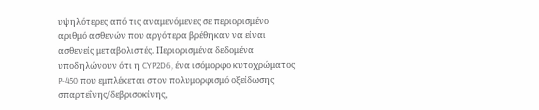υψηλότερες από τις αναμενόμενες σε περιορισμένο αριθμό ασθενών που αργότερα βρέθηκαν να είναι ασθενείς μεταβολιστές. Περιορισμένα δεδομένα υποδηλώνουν ότι η CYP2D6, ένα ισόμορφο κυτοχρώματος P-450 που εμπλέκεται στον πολυμορφισμό οξείδωσης σπαρτεΐνης/δεβρισοκίνης,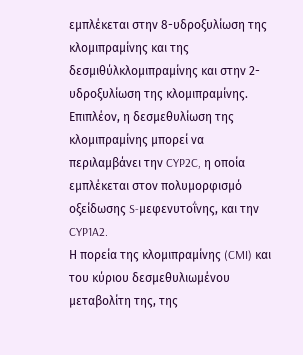εμπλέκεται στην 8-υδροξυλίωση της κλομιπραμίνης και της δεσμιθύλκλομιπραμίνης και στην 2-υδροξυλίωση της κλομιπραμίνης. Επιπλέον, η δεσμεθυλίωση της κλομιπραμίνης μπορεί να περιλαμβάνει την CYP2C, η οποία εμπλέκεται στον πολυμορφισμό οξείδωσης S-μεφενυτοΐνης, και την CYP1A2.
Η πορεία της κλομιπραμίνης (CMI) και του κύριου δεσμεθυλιωμένου μεταβολίτη της, της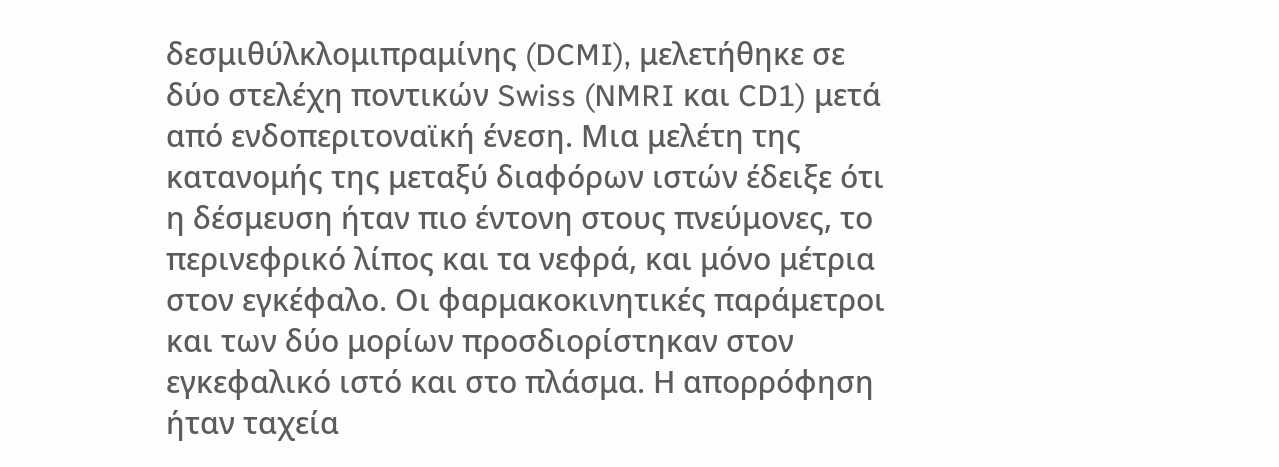δεσμιθύλκλομιπραμίνης (DCMI), μελετήθηκε σε δύο στελέχη ποντικών Swiss (NMRI και CD1) μετά από ενδοπεριτοναϊκή ένεση. Μια μελέτη της κατανομής της μεταξύ διαφόρων ιστών έδειξε ότι η δέσμευση ήταν πιο έντονη στους πνεύμονες, το περινεφρικό λίπος και τα νεφρά, και μόνο μέτρια στον εγκέφαλο. Οι φαρμακοκινητικές παράμετροι και των δύο μορίων προσδιορίστηκαν στον εγκεφαλικό ιστό και στο πλάσμα. Η απορρόφηση ήταν ταχεία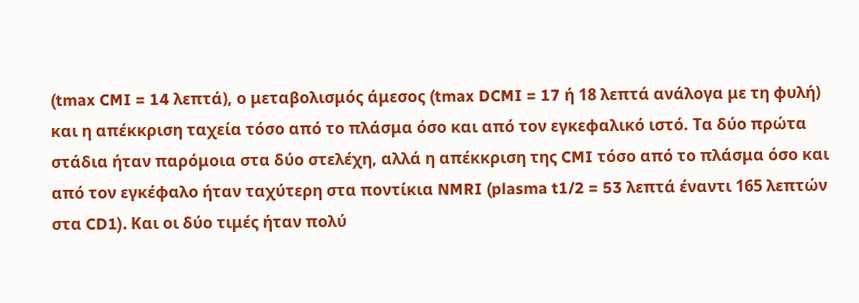(tmax CMI = 14 λεπτά), ο μεταβολισμός άμεσος (tmax DCMI = 17 ή 18 λεπτά ανάλογα με τη φυλή) και η απέκκριση ταχεία τόσο από το πλάσμα όσο και από τον εγκεφαλικό ιστό. Τα δύο πρώτα στάδια ήταν παρόμοια στα δύο στελέχη, αλλά η απέκκριση της CMI τόσο από το πλάσμα όσο και από τον εγκέφαλο ήταν ταχύτερη στα ποντίκια NMRI (plasma t1/2 = 53 λεπτά έναντι 165 λεπτών στα CD1). Και οι δύο τιμές ήταν πολύ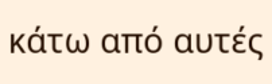κάτω από αυτές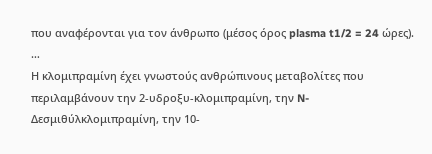που αναφέρονται για τον άνθρωπο (μέσος όρος plasma t1/2 = 24 ώρες). …
Η κλομιπραμίνη έχει γνωστούς ανθρώπινους μεταβολίτες που περιλαμβάνουν την 2-υδροξυ-κλομιπραμίνη, την N-Δεσμιθύλκλομιπραμίνη, την 10-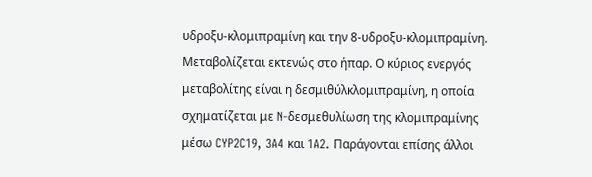υδροξυ-κλομιπραμίνη και την 8-υδροξυ-κλομιπραμίνη.
Μεταβολίζεται εκτενώς στο ήπαρ. Ο κύριος ενεργός μεταβολίτης είναι η δεσμιθύλκλομιπραμίνη, η οποία σχηματίζεται με N-δεσμεθυλίωση της κλομιπραμίνης μέσω CYP2C19, 3A4 και 1A2. Παράγονται επίσης άλλοι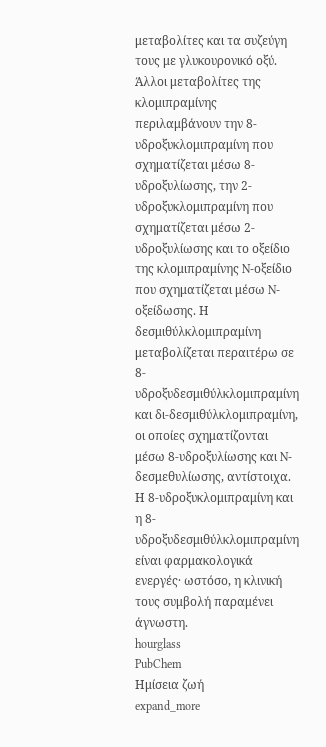μεταβολίτες και τα συζεύγη τους με γλυκουρονικό οξύ. Άλλοι μεταβολίτες της κλομιπραμίνης περιλαμβάνουν την 8-υδροξυκλομιπραμίνη που σχηματίζεται μέσω 8-υδροξυλίωσης, την 2-υδροξυκλομιπραμίνη που σχηματίζεται μέσω 2-υδροξυλίωσης και το οξείδιο της κλομιπραμίνης N-οξείδιο που σχηματίζεται μέσω N-οξείδωσης. Η δεσμιθύλκλομιπραμίνη μεταβολίζεται περαιτέρω σε 8-υδροξυδεσμιθύλκλομιπραμίνη και δι-δεσμιθύλκλομιπραμίνη, οι οποίες σχηματίζονται μέσω 8-υδροξυλίωσης και N-δεσμεθυλίωσης, αντίστοιχα. Η 8-υδροξυκλομιπραμίνη και η 8-υδροξυδεσμιθύλκλομιπραμίνη είναι φαρμακολογικά ενεργές· ωστόσο, η κλινική τους συμβολή παραμένει άγνωστη.
hourglass
PubChem
Ημίσεια ζωή
expand_more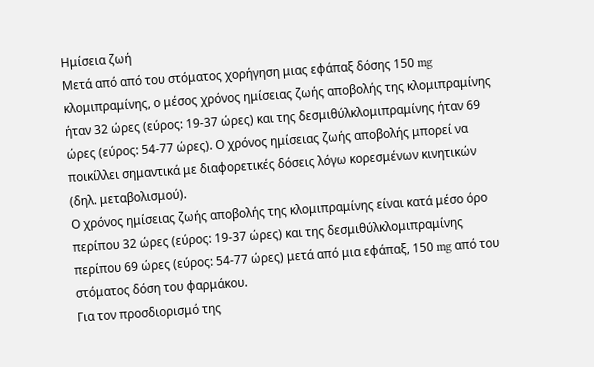Ημίσεια ζωή
Μετά από από του στόματος χορήγηση μιας εφάπαξ δόσης 150 mg κλομιπραμίνης, ο μέσος χρόνος ημίσειας ζωής αποβολής της κλομιπραμίνης ήταν 32 ώρες (εύρος: 19-37 ώρες) και της δεσμιθύλκλομιπραμίνης ήταν 69 ώρες (εύρος: 54-77 ώρες). Ο χρόνος ημίσειας ζωής αποβολής μπορεί να ποικίλλει σημαντικά με διαφορετικές δόσεις λόγω κορεσμένων κινητικών (δηλ. μεταβολισμού).
Ο χρόνος ημίσειας ζωής αποβολής της κλομιπραμίνης είναι κατά μέσο όρο περίπου 32 ώρες (εύρος: 19-37 ώρες) και της δεσμιθύλκλομιπραμίνης περίπου 69 ώρες (εύρος: 54-77 ώρες) μετά από μια εφάπαξ, 150 mg από του στόματος δόση του φαρμάκου.
Για τον προσδιορισμό της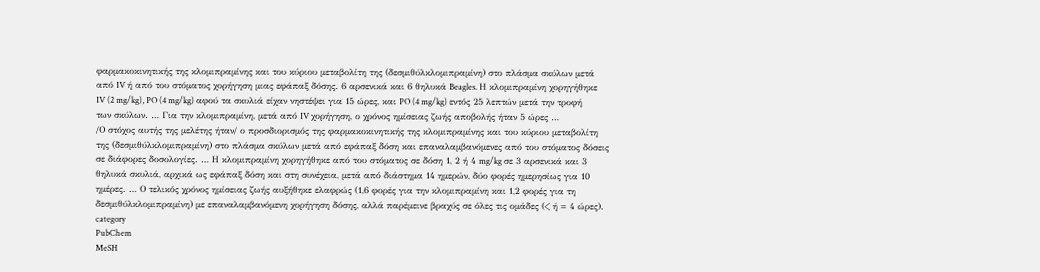φαρμακοκινητικής της κλομιπραμίνης και του κύριου μεταβολίτη της (δεσμιθύλκλομιπραμίνη) στο πλάσμα σκύλων μετά από IV ή από του στόματος χορήγηση μιας εφάπαξ δόσης. 6 αρσενικά και 6 θηλυκά Beagles. Η κλομιπραμίνη χορηγήθηκε IV (2 mg/kg), PO (4 mg/kg) αφού τα σκυλιά είχαν νηστέψει για 15 ώρες, και PO (4 mg/kg) εντός 25 λεπτών μετά την τροφή των σκύλων. … Για την κλομιπραμίνη, μετά από IV χορήγηση, ο χρόνος ημίσειας ζωής αποβολής ήταν 5 ώρες …
/Ο στόχος αυτής της μελέτης ήταν/ ο προσδιορισμός της φαρμακοκινητικής της κλομιπραμίνης και του κύριου μεταβολίτη της (δεσμιθύλκλομιπραμίνη) στο πλάσμα σκύλων μετά από εφάπαξ δόση και επαναλαμβανόμενες από του στόματος δόσεις σε διάφορες δοσολογίες. … Η κλομιπραμίνη χορηγήθηκε από του στόματος σε δόση 1, 2 ή 4 mg/kg σε 3 αρσενικά και 3 θηλυκά σκυλιά, αρχικά ως εφάπαξ δόση και στη συνέχεια, μετά από διάστημα 14 ημερών, δύο φορές ημερησίως για 10 ημέρες. … Ο τελικός χρόνος ημίσειας ζωής αυξήθηκε ελαφρώς (1,6 φορές για την κλομιπραμίνη και 1,2 φορές για τη δεσμιθύλκλομιπραμίνη) με επαναλαμβανόμενη χορήγηση δόσης, αλλά παρέμεινε βραχύς σε όλες τις ομάδες (< ή = 4 ώρες).
category
PubChem
MeSH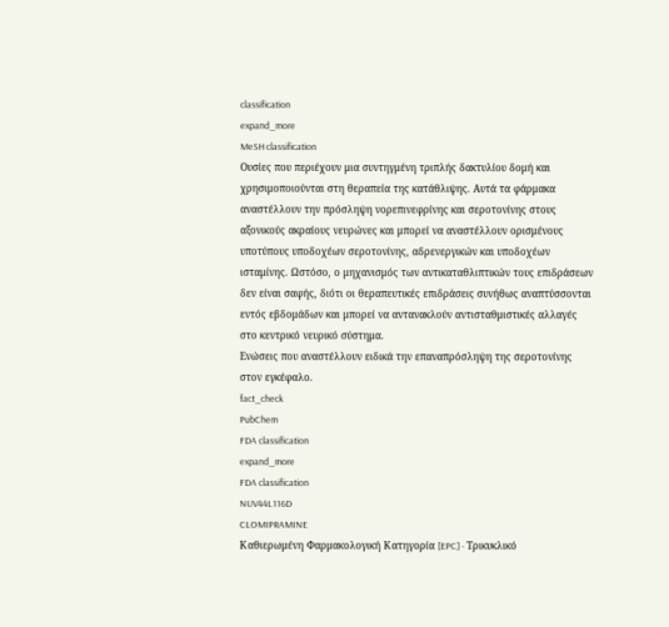classification
expand_more
MeSH classification
Ουσίες που περιέχουν μια συντηγμένη τριπλής δακτυλίου δομή και χρησιμοποιούνται στη θεραπεία της κατάθλιψης. Αυτά τα φάρμακα αναστέλλουν την πρόσληψη νορεπινεφρίνης και σεροτονίνης στους αξονικούς ακραίους νευρώνες και μπορεί να αναστέλλουν ορισμένους υποτύπους υποδοχέων σεροτονίνης, αδρενεργικών και υποδοχέων ισταμίνης. Ωστόσο, ο μηχανισμός των αντικαταθλιπτικών τους επιδράσεων δεν είναι σαφής, διότι οι θεραπευτικές επιδράσεις συνήθως αναπτύσσονται εντός εβδομάδων και μπορεί να αντανακλούν αντισταθμιστικές αλλαγές στο κεντρικό νευρικό σύστημα.
Ενώσεις που αναστέλλουν ειδικά την επαναπρόσληψη της σεροτονίνης στον εγκέφαλο.
fact_check
PubChem
FDA classification
expand_more
FDA classification
NUV44L116D
CLOMIPRAMINE
Καθιερωμένη Φαρμακολογική Κατηγορία [EPC] - Τρικυκλικό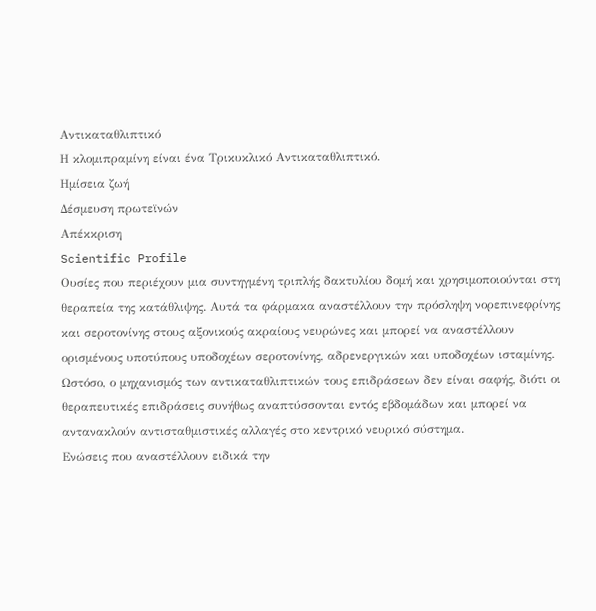Αντικαταθλιπτικό
Η κλομιπραμίνη είναι ένα Τρικυκλικό Αντικαταθλιπτικό.
Ημίσεια ζωή
Δέσμευση πρωτεϊνών
Απέκκριση
Scientific Profile
Ουσίες που περιέχουν μια συντηγμένη τριπλής δακτυλίου δομή και χρησιμοποιούνται στη θεραπεία της κατάθλιψης. Αυτά τα φάρμακα αναστέλλουν την πρόσληψη νορεπινεφρίνης και σεροτονίνης στους αξονικούς ακραίους νευρώνες και μπορεί να αναστέλλουν ορισμένους υποτύπους υποδοχέων σεροτονίνης, αδρενεργικών και υποδοχέων ισταμίνης. Ωστόσο, ο μηχανισμός των αντικαταθλιπτικών τους επιδράσεων δεν είναι σαφής, διότι οι θεραπευτικές επιδράσεις συνήθως αναπτύσσονται εντός εβδομάδων και μπορεί να αντανακλούν αντισταθμιστικές αλλαγές στο κεντρικό νευρικό σύστημα.
Ενώσεις που αναστέλλουν ειδικά την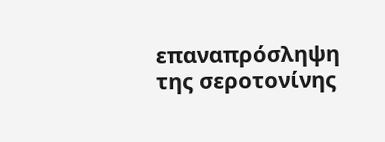επαναπρόσληψη της σεροτονίνης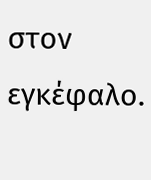στον εγκέφαλο.